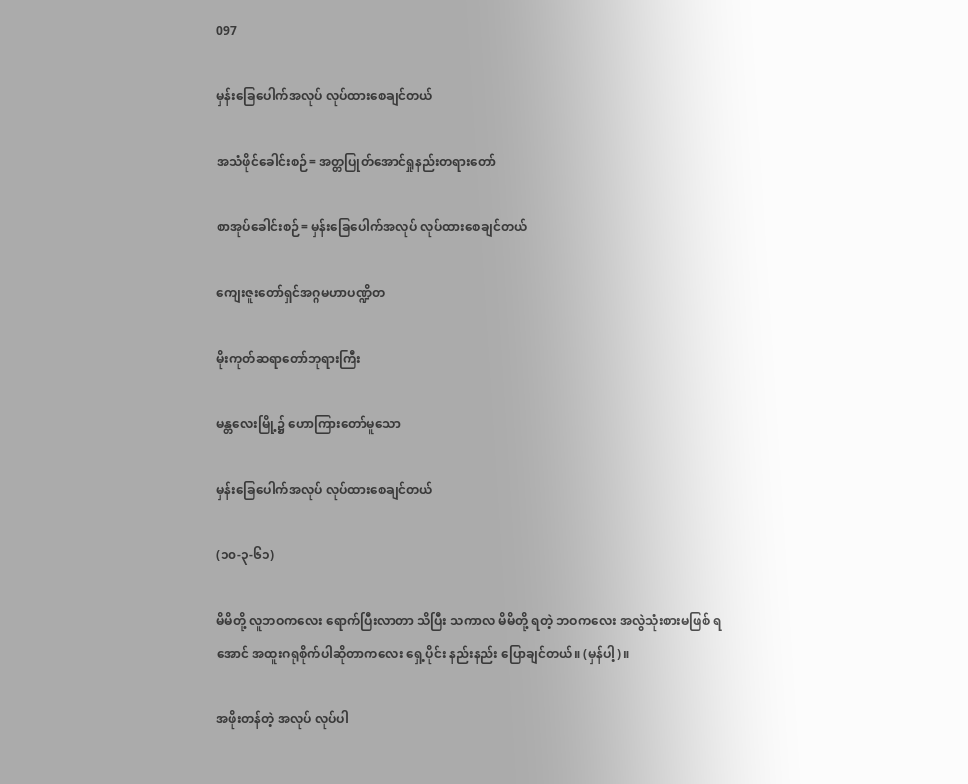097

မှန်းခြေပေါက်အလုပ် လုပ်ထားစေချင်တယ်

အသံဖိုင်ခေါင်းစဉ်= အတ္တပြုတ်အောင်ရှုနည်းတရားတော်

စာအုပ်ခေါင်းစဉ်= မှန်းခြေပေါက်အလုပ် လုပ်ထားစေချင်တယ်

ကျေးဇူးတော်ရှင်အဂ္ဂမဟာပဏ္ဍိတ

မိုးကုတ်ဆရာတော်ဘုရားကြီး

မန္တလေးမြို့၌ ဟောကြားတော်မူသော

မှန်းခြေပေါက်အလုပ် လုပ်ထားစေချင်တယ်

(၁၀-၃-၆၁)

မိမိတို့ လူဘဝကလေး ရောက်ပြီးလာတာ သိပြီး သကာလ မိမိတို့ ရတဲ့ ဘဝကလေး အလွဲသုံးစားမဖြစ် ရအောင် အထူးဂရုစိုက်ပါဆိုတာကလေး ရှေ့ပိုင်း နည်းနည်း ပြောချင်တယ်။ (မှန်ပါ့)။

အဖိုးတန်တဲ့ အလုပ် လုပ်ပါ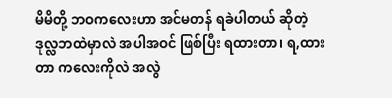မိမိတို့ ဘဝကလေးဟာ အင်မတန် ရခဲပါတယ် ဆိုတဲ့ ဒုလ္လဘထဲမှာလဲ အပါအဝင် ဖြစ်ပြီး ရထားတာ၊ ရ,ထားတာ ကလေးကိုလဲ အလွဲ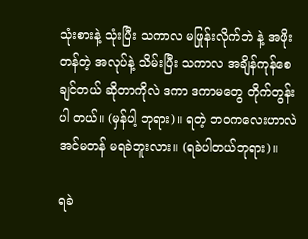သုံးစားနဲ့ သုံးပြီး သကာလ မဖြုန်းလိုက်ဘဲ နဲ့ အဖိုးတန်တဲ့ အလုပ်နဲ့ သိမ်းပြီး သကာလ အချိန်ကုန်စေ ချင်တယ် ဆိုတာကိုလဲ ဒကာ ဒကာမတွေ တိုက်တွန်းပါ တယ်။ (မှန်ပါ့ ဘုရား)။ ရတဲ့ ဘဝကလေးဟာလဲ အင်မတန် မရခဲဘူးလား။ (ရခဲပါတယ်ဘုရား)။

ရခဲ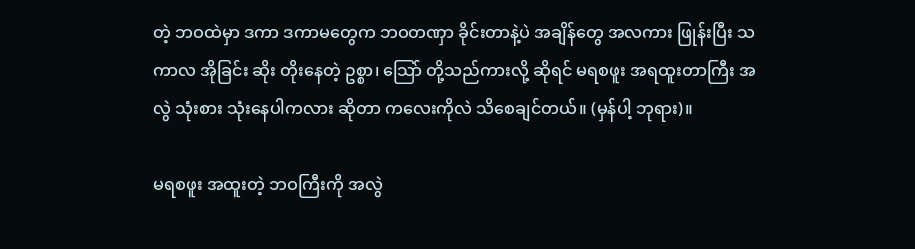တဲ့ ဘဝထဲမှာ ဒကာ ဒကာမတွေက ဘဝတဏှာ ခိုင်းတာနဲ့ပဲ အချိန်တွေ အလကား ဖြုန်းပြီး သကာလ အိုခြင်း ဆိုး တိုးနေတဲ့ ဥစ္စာ၊ သြော် တို့သည်ကားလို့ ဆိုရင် မရစဖူး အရထူးတာကြီး အလွဲ သုံးစား သုံးနေပါကလား ဆိုတာ ကလေးကိုလဲ သိစေချင်တယ်။ (မှန်ပါ့ ဘုရား)။

မရစဖူး အထူးတဲ့ ဘဝကြီးကို အလွဲ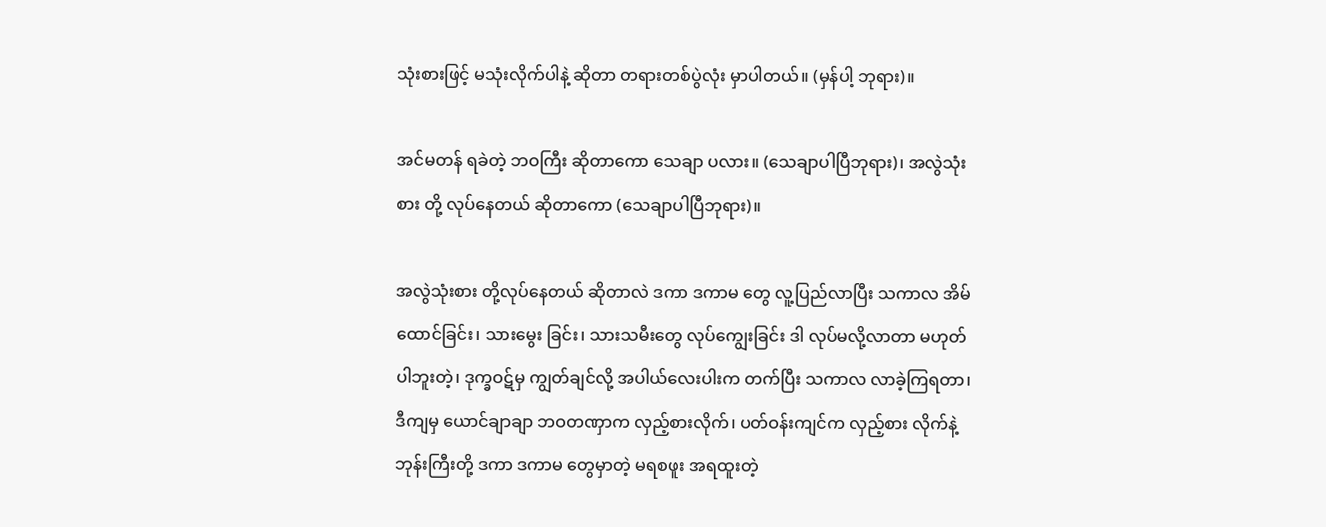သုံးစားဖြင့် မသုံးလိုက်ပါနဲ့ ဆိုတာ တရားတစ်ပွဲလုံး မှာပါတယ်။ (မှန်ပါ့ ဘုရား)။

အင်မတန် ရခဲတဲ့ ဘဝကြီး ဆိုတာကော သေချာ ပလား။ (သေချာပါပြီဘုရား)၊ အလွဲသုံးစား တို့ လုပ်နေတယ် ဆိုတာကော (သေချာပါပြီဘုရား)။

အလွဲသုံးစား တို့လုပ်နေတယ် ဆိုတာလဲ ဒကာ ဒကာမ တွေ လူ့ပြည်လာပြီး သကာလ အိမ်ထောင်ခြင်း၊ သားမွေး ခြင်း၊ သားသမီးတွေ လုပ်ကျွေးခြင်း ဒါ လုပ်မလို့လာတာ မဟုတ်ပါဘူးတဲ့၊ ဒုက္ခဝဋ်မှ ကျွတ်ချင်လို့ အပါယ်လေးပါးက တက်ပြီး သကာလ လာခဲ့ကြရတာ၊ ဒီကျမှ ယောင်ချာချာ ဘဝတဏှာက လှည့်စားလိုက်၊ ပတ်ဝန်းကျင်က လှည့်စား လိုက်နဲ့ ဘုန်းကြီးတို့ ဒကာ ဒကာမ တွေမှာတဲ့ မရစဖူး အရထူးတဲ့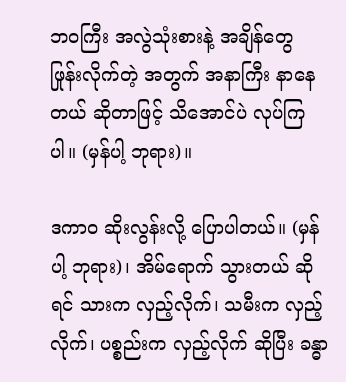ဘဝကြီး အလွဲသုံးစားနဲ့ အချိန်တွေ ဖြုန်းလိုက်တဲ့ အတွက် အနာကြီး နာနေတယ် ဆိုတာဖြင့် သိအောင်ပဲ လုပ်ကြ ပါ။ (မှန်ပါ့ ဘုရား)။

ဒကာဝ ဆိုးလွန်းလို့ ပြောပါတယ်။ (မှန်ပါ့ ဘုရား)၊ အိမ်ရောက် သွားတယ် ဆိုရင် သားက လှည့်လိုက်၊ သမီးက လှည့်လိုက်၊ ပစ္စည်းက လှည့်လိုက် ဆိုပြီး ခန္ဓာ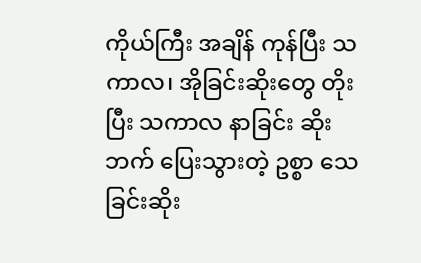ကိုယ်ကြီး အချိန် ကုန်ပြီး သကာလ၊ အိုခြင်းဆိုးတွေ တိုးပြီး သကာလ နာခြင်း ဆိုးဘက် ပြေးသွားတဲ့ ဥစ္စာ သေခြင်းဆိုး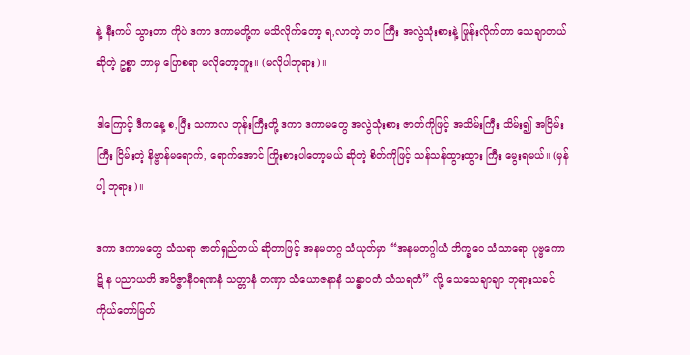နဲ့ နီးကပ် သွားတာ ကိုပဲ ဒကာ ဒကာမတို့က မသိလိုက်တော့ ရ,လာတဲ့ ဘဝ ကြီး အလွဲသုံးစားနဲ့ ဖြုန်းလိုက်တာ သေချာတယ် ဆိုတဲ့ ဥစ္စာ ဘာမှ ပြောစရာ မလိုတော့ဘူး။ (မလိုပါဘုရား)။

ဒါကြောင့် ဒီကနေ့ စ,ပြီး သကာလ ဘုန်းကြီးတို့ ဒကာ ဒကာမတွေ အလွဲသုံးစား ဇာတ်ကိုဖြင့် အသိမ်းကြီး သိမ်း၍ အငြိမ်းကြီး ငြိမ်းတဲ့ နိဗ္ဗာန်မရောက်, ရောက်အောင် ကြိုးစားပါတော့မယ် ဆိုတဲ့ စိတ်ကိုဖြင့် သန်သန်ထွားထွား ကြီး မွေးရမယ်။ (မှန်ပါ့ ဘုရား)။

ဒကာ ဒကာမတွေ သံသရာ ဇာတ်ရှည်တယ် ဆိုတာဖြင့် အနမတဂ္ဂ သံယုတ်မှာ “အနမတဂ္ဂါယံ ဘိက္ခဝေ သံသာရော ပုဗ္ဗကောဋိ န ပညာယတိ အဝိဇ္ဇာနီဝရဏနံ သတ္တာနံ တဏှာ သံယောဇနာနံ သန္ဓာဝတံ သံသရတံ” လို့ သေသေချာချာ ဘုရားသခင် ကိုယ်တော်မြတ်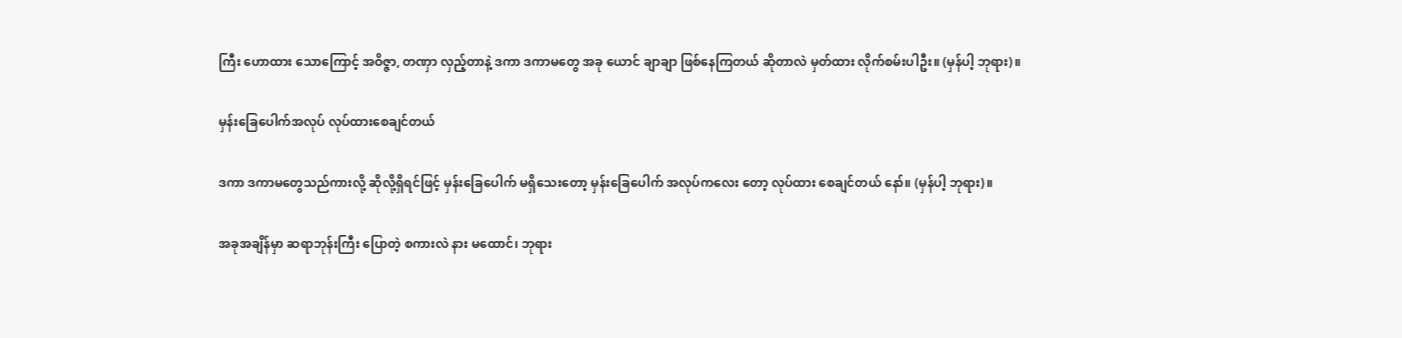ကြီး ဟောထား သောကြောင့် အဝိဇ္ဇာ, တဏှာ လှည့်တာနဲ့ ဒကာ ဒကာမတွေ အခု ယောင် ချာချာ ဖြစ်နေကြတယ် ဆိုတာလဲ မှတ်ထား လိုက်စမ်းပါဦး။ (မှန်ပါ့ ဘုရား)။

မှန်းခြေပေါက်အလုပ် လုပ်ထားစေချင်တယ်

ဒကာ ဒကာမတွေသည်ကားလို့ ဆိုလို့ရှိရင်ဖြင့် မှန်းခြေပေါက် မရှိသေးတော့ မှန်းခြေပေါက် အလုပ်ကလေး တော့ လုပ်ထား စေချင်တယ် နော်။ (မှန်ပါ့ ဘုရား)။

အခုအချိန်မှာ ဆရာဘုန်းကြီး ပြောတဲ့ စကားလဲ နား မထောင်၊ ဘုရား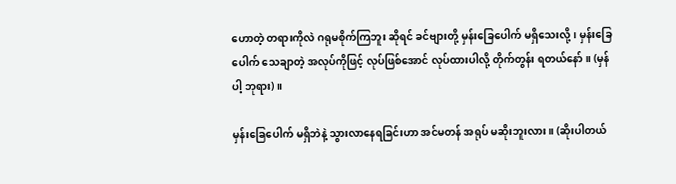ဟောတဲ့ တရားကိုလဲ ဂရုမစိုက်ကြဘူး ဆိုရင် ခင်ဗျားတို့ မှန်းခြေပေါက် မရှိသေးလို့၊ မှန်းခြေပေါက် သေချာတဲ့ အလုပ်ကိုဖြင့် လုပ်ဖြစ်အောင် လုပ်ထားပါလို့ တိုက်တွန်း ရတယ်နော်။ (မှန်ပါ့ ဘုရား)။

မှန်းခြေပေါက် မရှိဘဲနဲ့ သွားလာနေရခြင်းဟာ အင်မတန် အရုပ် မဆိုးဘူးလား။ (ဆိုးပါတယ်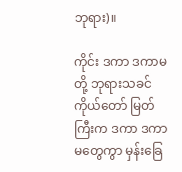ဘုရား)။

ကိုင်း ဒကာ ဒကာမတို့ ဘုရားသခင် ကိုယ်တော် မြတ်ကြီးက ဒကာ ဒကာမတွေကွာ မှန်းခြေ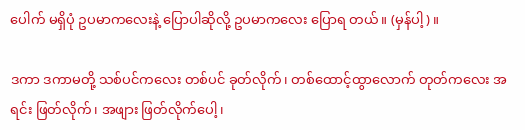ပေါက် မရှိပုံ ဥပမာကလေးနဲ့ ပြောပါဆိုလို့ ဥပမာကလေး ပြောရ တယ်။ (မှန်ပါ့)။

ဒကာ ဒကာမတို့ သစ်ပင်ကလေး တစ်ပင် ခုတ်လိုက်၊ တစ်ထောင့်ထွာလောက် တုတ်ကလေး အရင်း ဖြတ်လိုက်၊ အဖျား ဖြတ်လိုက်ပေါ့၊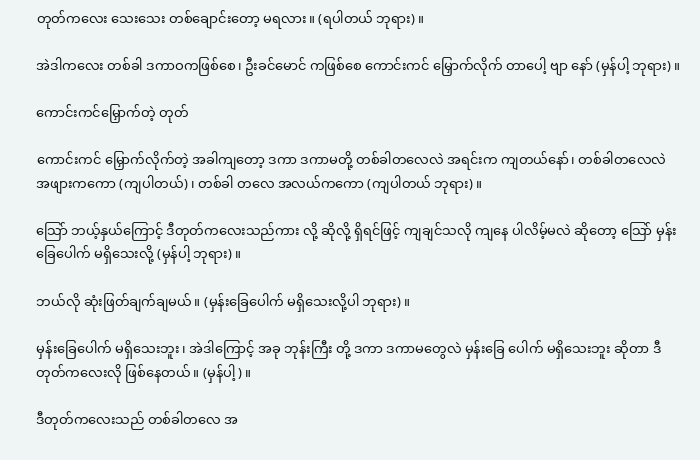တုတ်ကလေး သေးသေး တစ်ချောင်းတော့ မရလား။ (ရပါတယ် ဘုရား)။

အဲဒါကလေး တစ်ခါ ဒကာဝကဖြစ်စေ၊ ဦးခင်မောင် ကဖြစ်စေ ကောင်းကင် မြှောက်လိုက် တာပေါ့ ဗျာ နော် (မှန်ပါ့ ဘုရား)။

ကောင်းကင်မြှောက်တဲ့ တုတ်

ကောင်းကင် မြှောက်လိုက်တဲ့ အခါကျတော့ ဒကာ ဒကာမတို့ တစ်ခါတလေလဲ အရင်းက ကျတယ်နော်၊ တစ်ခါတလေလဲ အဖျားကကော (ကျပါတယ်)၊ တစ်ခါ တလေ အလယ်ကကော (ကျပါတယ် ဘုရား)။

သြော် ဘယ့်နှယ်ကြောင့် ဒီတုတ်ကလေးသည်ကား လို့ ဆိုလို့ ရှိရင်ဖြင့် ကျချင်သလို ကျနေ ပါလိမ့်မလဲ ဆိုတော့ သြော် မှန်းခြေပေါက် မရှိသေးလို့ (မှန်ပါ့ ဘုရား)။

ဘယ်လို ဆုံးဖြတ်ချက်ချမယ်။ (မှန်းခြေပေါက် မရှိသေးလို့ပါ ဘုရား)။

မှန်းခြေပေါက် မရှိသေးဘူး၊ အဲဒါကြောင့် အခု ဘုန်းကြီး တို့ ဒကာ ဒကာမတွေလဲ မှန်းခြေ ပေါက် မရှိသေးဘူး ဆိုတာ ဒီ တုတ်ကလေးလို ဖြစ်နေတယ်။ (မှန်ပါ့)။

ဒီတုတ်ကလေးသည် တစ်ခါတလေ အ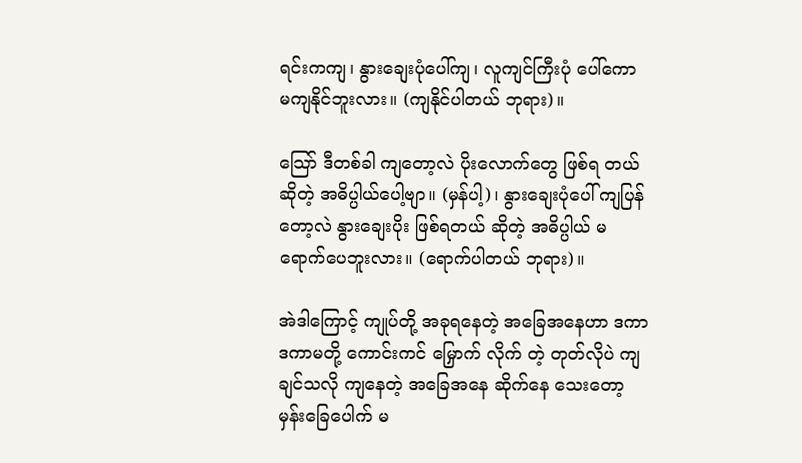ရင်းကကျ၊ နွားချေးပုံပေါ်ကျ၊ လူကျင်ကြီးပုံ ပေါ်ကော မကျနိုင်ဘူးလား။ (ကျနိုင်ပါတယ် ဘုရား)။

သြော် ဒီတစ်ခါ ကျတော့လဲ ပိုးလောက်တွေ ဖြစ်ရ တယ် ဆိုတဲ့ အဓိပ္ပါယ်ပေါ့ဗျာ။ (မှန်ပါ့)၊ နွားချေးပုံပေါ် ကျပြန်တော့လဲ နွားချေးပိုး ဖြစ်ရတယ် ဆိုတဲ့ အဓိပ္ပါယ် မရောက်ပေဘူးလား။ (ရောက်ပါတယ် ဘုရား)။

အဲဒါကြောင့် ကျုပ်တို့ အခုရနေတဲ့ အခြေအနေဟာ ဒကာ ဒကာမတို့ ကောင်းကင် မြှောက် လိုက် တဲ့ တုတ်လိုပဲ ကျချင်သလို ကျနေတဲ့ အခြေအနေ ဆိုက်နေ သေးတော့ မှန်းခြေပေါက် မ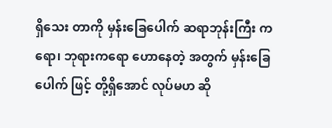ရှိသေး တာကို မှန်းခြေပေါက် ဆရာဘုန်းကြီး ကရော၊ ဘုရားကရော ဟောနေတဲ့ အတွက် မှန်းခြေပေါက် ဖြင့် တို့ရှိအောင် လုပ်မဟ ဆို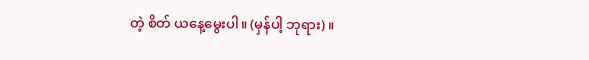တဲ့ စိတ် ယနေ့မွေးပါ။ (မှန်ပါ့ ဘုရား)။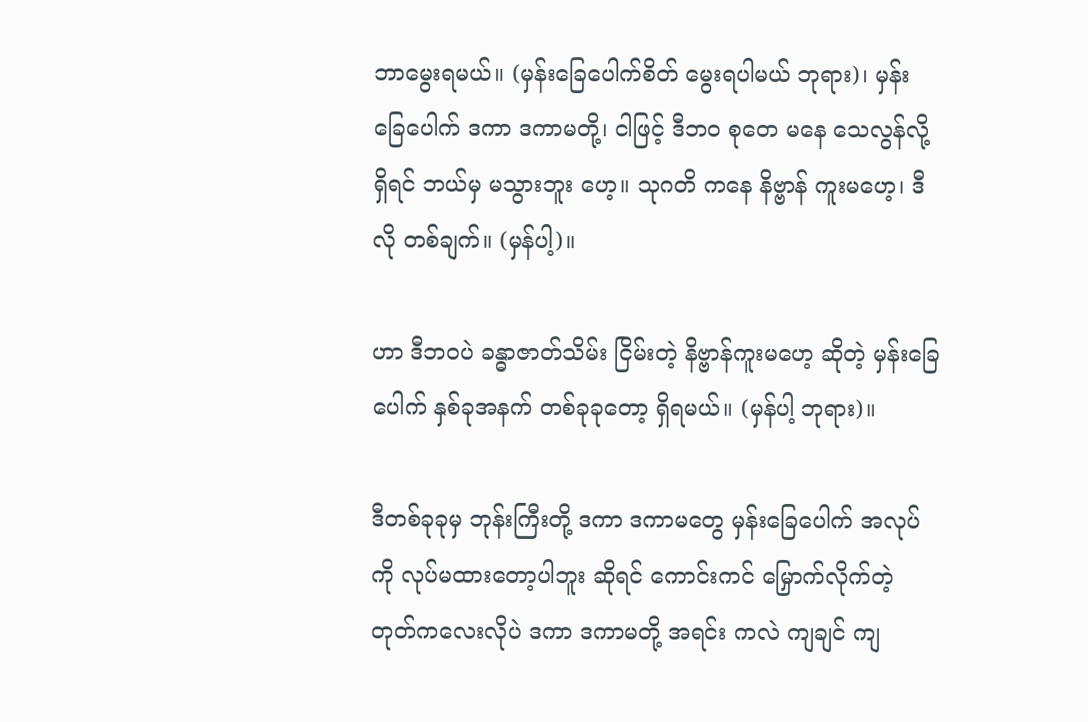ဘာမွေးရမယ်။ (မှန်းခြေပေါက်စိတ် မွေးရပါမယ် ဘုရား)၊ မှန်းခြေပေါက် ဒကာ ဒကာမတို့၊ ငါဖြင့် ဒီဘဝ စုတေ မနေ သေလွန်လို့ ရှိရင် ဘယ်မှ မသွားဘူး ဟေ့။ သုဂတိ ကနေ နိဗ္ဗာန် ကူးမဟေ့၊ ဒီလို တစ်ချက်။ (မှန်ပါ့)။

ဟာ ဒီဘဝပဲ ခန္ဓာဇာတ်သိမ်း ငြိမ်းတဲ့ နိဗ္ဗာန်ကူးမဟေ့ ဆိုတဲ့ မှန်းခြေပေါက် နှစ်ခုအနက် တစ်ခုခုတော့ ရှိရမယ်။ (မှန်ပါ့ ဘုရား)။

ဒီတစ်ခုခုမှ ဘုန်းကြီးတို့ ဒကာ ဒကာမတွေ မှန်းခြေပေါက် အလုပ်ကို လုပ်မထားတော့ပါဘူး ဆိုရင် ကောင်းကင် မြှောက်လိုက်တဲ့ တုတ်ကလေးလိုပဲ ဒကာ ဒကာမတို့ အရင်း ကလဲ ကျချင် ကျ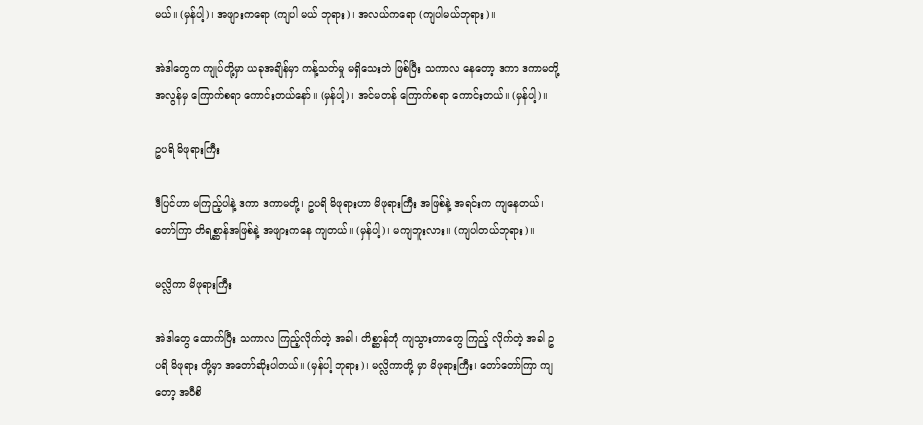မယ်။ (မှန်ပါ့)၊ အဖျားကရော (ကျပါ မယ် ဘုရား)၊ အလယ်ကရော (ကျပါမယ်ဘုရား)။

အဲဒါတွေက ကျုပ်တို့မှာ ယခုအချိန်မှာ ကန့်သတ်မှု မရှိသေးဘဲ ဖြစ်ပြီး သကာလ နေတော့ ဒကာ ဒကာမတို့ အလွန်မှ ကြောက်စရာ ကောင်းတယ်နော်။ (မှန်ပါ့)၊ အင်မတန် ကြောက်စရာ ကောင်းတယ်။ (မှန်ပါ့)။

ဥပရိ မိဖုရားကြီး

ဒီပြင်ဟာ မကြည့်ပါနဲ့ ဒကာ ဒကာမတို့၊ ဥပရိ မိဖုရားဟာ မိဖုရားကြီး အဖြစ်နဲ့ အရင်းက ကျနေတယ်၊ တော်ကြာ တိရစ္ဆာန်အဖြစ်နဲ့ အဖျားကနေ ကျတယ်။ (မှန်ပါ့)၊ မကျဘူးလား။ (ကျပါတယ်ဘုရား)။

မလ္လိကာ မိဖုရားကြီး

အဲဒါတွေ ထောက်ပြီး သကာလ ကြည့်လိုက်တဲ့ အခါ၊ တိစ္ဆာန်ဘုံ ကျသွားတာတွေ ကြည့် လိုက်တဲ့ အခါ ဥပရိ မိဖုရား တို့မှာ အတော်ဆိုးပါတယ်။ (မှန်ပါ့ ဘုရား)၊ မလ္လိကာတို့ မှာ မိဖုရားကြီး၊ တော်တော်ကြာ ကျတော့ အဝီစိ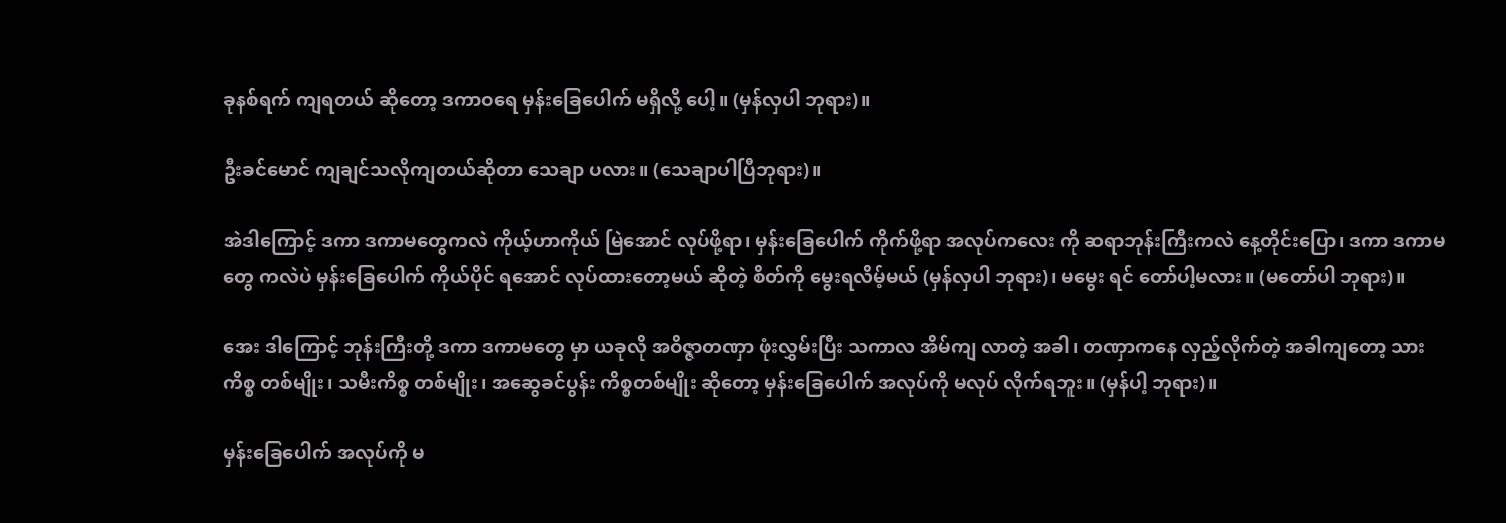ခုနစ်ရက် ကျရတယ် ဆိုတော့ ဒကာဝရေ မှန်းခြေပေါက် မရှိလို့ ပေါ့။ (မှန်လှပါ ဘုရား)။

ဦးခင်မောင် ကျချင်သလိုကျတယ်ဆိုတာ သေချာ ပလား။ (သေချာပါပြီဘုရား)။

အဲဒါကြောင့် ဒကာ ဒကာမတွေကလဲ ကိုယ့်ဟာကိုယ် မြဲအောင် လုပ်ဖို့ရာ၊ မှန်းခြေပေါက် ကိုက်ဖို့ရာ အလုပ်ကလေး ကို ဆရာဘုန်းကြီးကလဲ နေ့တိုင်းပြော၊ ဒကာ ဒကာမတွေ ကလဲပဲ မှန်းခြေပေါက် ကိုယ်ပိုင် ရအောင် လုပ်ထားတော့မယ် ဆိုတဲ့ စိတ်ကို မွေးရလိမ့်မယ် (မှန်လှပါ ဘုရား)၊ မမွေး ရင် တော်ပါ့မလား။ (မတော်ပါ ဘုရား)။

အေး ဒါကြောင့် ဘုန်းကြီးတို့ ဒကာ ဒကာမတွေ မှာ ယခုလို အဝိဇ္ဇာတဏှာ ဖုံးလွှမ်းပြီး သကာလ အိမ်ကျ လာတဲ့ အခါ၊ တဏှာကနေ လှည့်လိုက်တဲ့ အခါကျတော့ သား ကိစ္စ တစ်မျိုး၊ သမီးကိစ္စ တစ်မျိုး၊ အဆွေခင်ပွန်း ကိစ္စတစ်မျိုး ဆိုတော့ မှန်းခြေပေါက် အလုပ်ကို မလုပ် လိုက်ရဘူး။ (မှန်ပါ့ ဘုရား)။

မှန်းခြေပေါက် အလုပ်ကို မ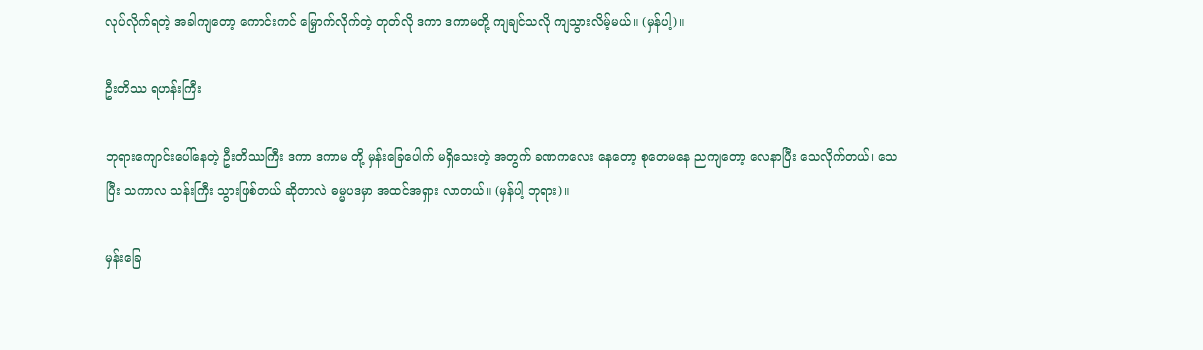လုပ်လိုက်ရတဲ့ အခါကျတော့ ကောင်းကင် မြှောက်လိုက်တဲ့ တုတ်လို ဒကာ ဒကာမတို့ ကျချင်သလို ကျသွားလိမ့်မယ်။ (မှန်ပါ့)။

ဦးတိဿ ရဟန်းကြီး

ဘုရားကျောင်းပေါ်နေတဲ့ ဦးတိဿကြီး ဒကာ ဒကာမ တို့ မှန်းခြေပေါက် မရှိသေးတဲ့ အတွက် ခဏကလေး နေတော့ စုတေမနေ ညကျတော့ လေနာပြီး သေလိုက်တယ်၊ သေပြီး သကာလ သန်းကြီး သွားဖြစ်တယ် ဆိုတာလဲ ဓမ္မပဒမှာ အထင်အရှား လာတယ်။ (မှန်ပါ့ ဘုရား)။

မှန်းခြေ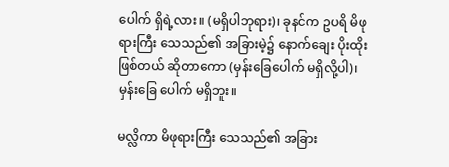ပေါက် ရှိရဲ့လား။ (မရှိပါဘုရား)၊ ခုနင်က ဥပရိ မိဖုရားကြီး သေသည်၏ အခြားမဲ့၌ နောက်ချေး ပိုးထိုး ဖြစ်တယ် ဆိုတာကော (မှန်းခြေပေါက် မရှိလို့ပါ)၊ မှန်းခြေ ပေါက် မရှိဘူး။

မလ္လိကာ မိဖုရားကြီး သေသည်၏ အခြား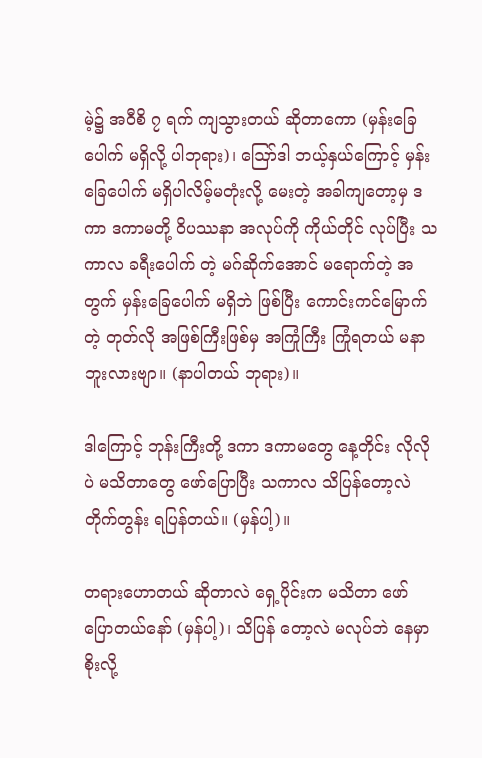မဲ့၌ အဝီစိ ၇ ရက် ကျသွားတယ် ဆိုတာကော (မှန်းခြေပေါက် မရှိလို့ ပါဘုရား)၊ ဪဒါ ဘယ့်နှယ်ကြောင့် မှန်းခြေပေါက် မရှိပါလိမ့်မတုံးလို့ မေးတဲ့ အခါကျတော့မှ ဒကာ ဒကာမတို့ ဝိပဿနာ အလုပ်ကို ကိုယ်တိုင် လုပ်ပြီး သကာလ ခရီးပေါက် တဲ့ မဂ်ဆိုက်အောင် မရောက်တဲ့ အတွက် မှန်းခြေပေါက် မရှိဘဲ ဖြစ်ပြီး ကောင်းကင်မြောက်တဲ့ တုတ်လို အဖြစ်ကြီးဖြစ်မှ အကြုံကြီး ကြုံရတယ် မနာဘူးလားဗျာ။ (နာပါတယ် ဘုရား)။

ဒါကြောင့် ဘုန်းကြီးတို့ ဒကာ ဒကာမတွေ နေ့တိုင်း လိုလိုပဲ မသိတာတွေ ဖော်ပြောပြီး သကာလ သိပြန်တော့လဲ တိုက်တွန်း ရပြန်တယ်။ (မှန်ပါ့)။

တရားဟောတယ် ဆိုတာလဲ ရှေ့ပိုင်းက မသိတာ ဖော် ပြောတယ်နော် (မှန်ပါ့)၊ သိပြန် တော့လဲ မလုပ်ဘဲ နေမှာ စိုးလို့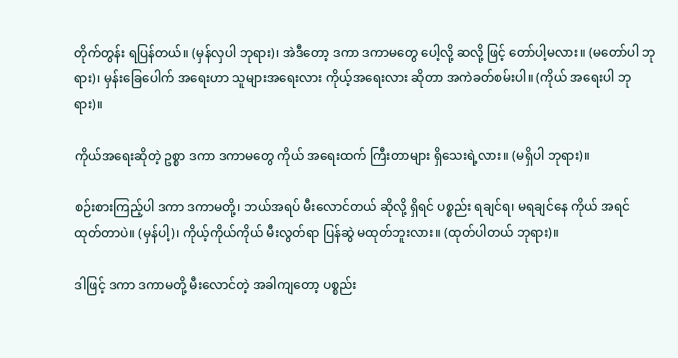တိုက်တွန်း ရပြန်တယ်။ (မှန်လှပါ ဘုရား)၊ အဲဒီတော့ ဒကာ ဒကာမတွေ ပေါ့လို့ ဆလို့ ဖြင့် တော်ပါ့မလား။ (မတော်ပါ ဘုရား)၊ မှန်းခြေပေါက် အရေးဟာ သူများအရေးလား ကိုယ့်အရေးလား ဆိုတာ အကဲခတ်စမ်းပါ။ (ကိုယ် အရေးပါ ဘုရား)။

ကိုယ်အရေးဆိုတဲ့ ဥစ္စာ ဒကာ ဒကာမတွေ ကိုယ် အရေးထက် ကြီးတာများ ရှိသေးရဲ့လား။ (မရှိပါ ဘုရား)။

စဉ်းစားကြည့်ပါ ဒကာ ဒကာမတို့၊ ဘယ်အရပ် မီးလောင်တယ် ဆိုလို့ ရှိရင် ပစ္စည်း ရချင်ရ၊ မရချင်နေ ကိုယ် အရင် ထုတ်တာပဲ။ (မှန်ပါ့)၊ ကိုယ့်ကိုယ်ကိုယ် မီးလွတ်ရာ ပြန်ဆွဲ မထုတ်ဘူးလား။ (ထုတ်ပါတယ် ဘုရား)။

ဒါဖြင့် ဒကာ ဒကာမတို့ မီးလောင်တဲ့ အခါကျတော့ ပစ္စည်း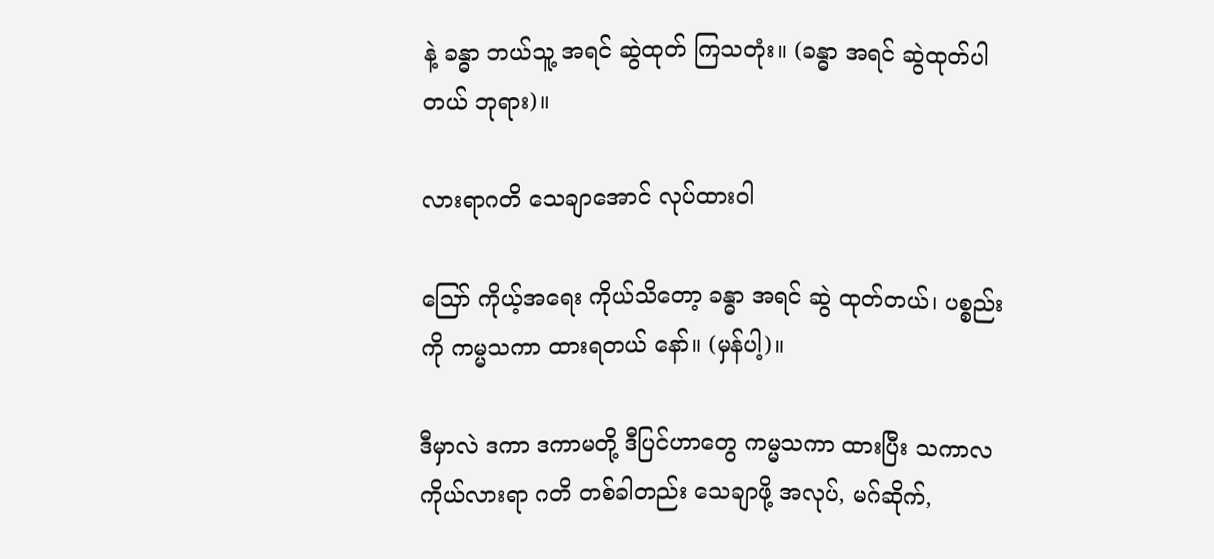နဲ့ ခန္ဓာ ဘယ်သူ့ အရင် ဆွဲထုတ် ကြသတုံး။ (ခန္ဓာ အရင် ဆွဲထုတ်ပါတယ် ဘုရား)။

လားရာဂတိ သေချာအောင် လုပ်ထားဝါ

သြော် ကိုယ့်အရေး ကိုယ်သိတော့ ခန္ဓာ အရင် ဆွဲ ထုတ်တယ်၊ ပစ္စည်းကို ကမ္မသကာ ထားရတယ် နော်။ (မှန်ပါ့)။

ဒီမှာလဲ ဒကာ ဒကာမတို့ ဒီပြင်ဟာတွေ ကမ္မသကာ ထားပြီး သကာလ ကိုယ်လားရာ ဂတိ တစ်ခါတည်း သေချာဖို့ အလုပ်, မဂ်ဆိုက်,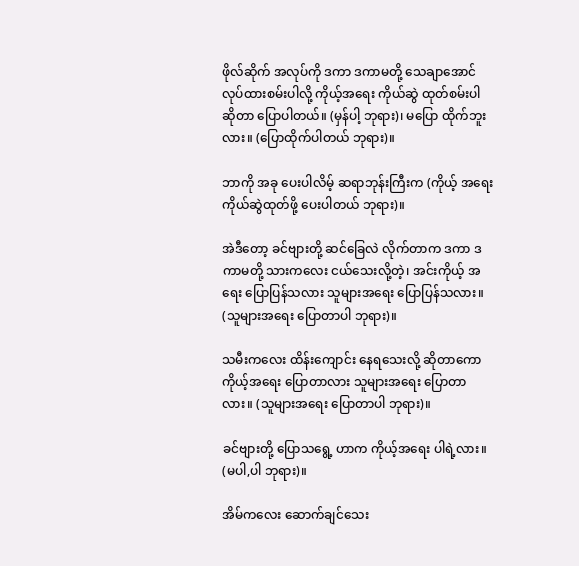ဖိုလ်ဆိုက် အလုပ်ကို ဒကာ ဒကာမတို့ သေချာအောင် လုပ်ထားစမ်းပါလို့ ကိုယ့်အရေး ကိုယ်ဆွဲ ထုတ်စမ်းပါ ဆိုတာ ပြောပါတယ်။ (မှန်ပါ့ ဘုရား)၊ မပြော ထိုက်ဘူးလား။ (ပြောထိုက်ပါတယ် ဘုရား)။

ဘာကို အခု ပေးပါလိမ့် ဆရာဘုန်းကြီးက (ကိုယ့် အရေး ကိုယ်ဆွဲထုတ်ဖို့ ပေးပါတယ် ဘုရား)။

အဲဒီတော့ ခင်ဗျားတို့ ဆင်ခြေလဲ လိုက်တာက ဒကာ ဒကာမတို့ သားကလေး ငယ်သေးလို့တဲ့၊ အင်းကိုယ့် အရေး ပြောပြန်သလား သူများအရေး ပြောပြန်သလား။ (သူများအရေး ပြောတာပါ ဘုရား)။

သမီးကလေး ထိန်းကျောင်း နေရသေးလို့ ဆိုတာကော ကိုယ့်အရေး ပြောတာလား သူများအရေး ပြောတာလား။ (သူများအရေး ပြောတာပါ ဘုရား)။

ခင်ဗျားတို့ ပြောသရွေ့ ဟာက ကိုယ့်အရေး ပါရဲ့လား။ (မပါ,ပါ ဘုရား)။

အိမ်ကလေး ဆောက်ချင်သေး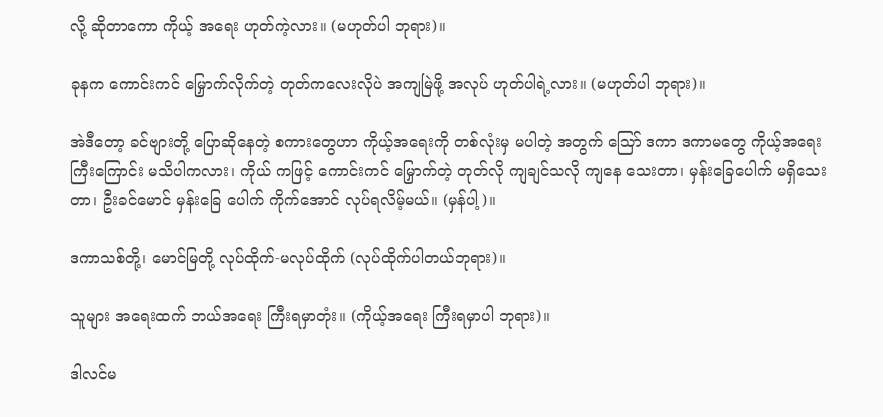လို့ ဆိုတာကော ကိုယ့် အရေး ဟုတ်ကဲ့လား။ (မဟုတ်ပါ ဘုရား)။

ခုနက ကောင်းကင် မြှောက်လိုက်တဲ့ တုတ်ကလေးလိုပဲ အကျမြဲဖို့ အလုပ် ဟုတ်ပါရဲ့လား။ (မဟုတ်ပါ ဘုရား)။

အဲဒီတော့ ခင်ဗျားတို့ ပြောဆိုနေတဲ့ စကားတွေဟာ ကိုယ့်အရေးကို တစ်လုံးမှ မပါတဲ့ အတွက် သြော် ဒကာ ဒကာမတွေ ကိုယ့်အရေးကြီးကြောင်း မသိပါကလား၊ ကိုယ် ကဖြင့် ကောင်းကင် မြှောက်တဲ့ တုတ်လို ကျချင်သလို ကျနေ သေးတာ၊ မှန်းခြေပေါက် မရှိသေးတာ၊ ဦးခင်မောင် မှန်းခြေ ပေါက် ကိုက်အောင် လုပ်ရလိမ့်မယ်။ (မှန်ပါ့)။

ဒကာသစ်တို့၊ မောင်မြတို့ လုပ်ထိုက်-မလုပ်ထိုက် (လုပ်ထိုက်ပါတယ်ဘုရား)။

သူများ အရေးထက် ဘယ်အရေး ကြီးရမှာတုံး။ (ကိုယ့်အရေး ကြီးရမှာပါ ဘုရား)။

ဒါလင်မ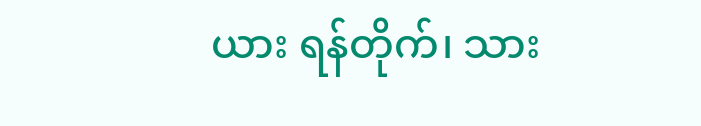ယား ရန်တိုက်၊ သား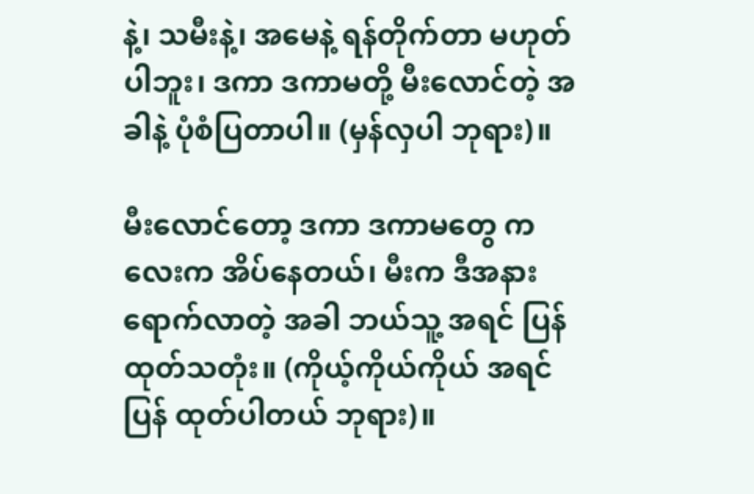နဲ့၊ သမီးနဲ့၊ အမေနဲ့ ရန်တိုက်တာ မဟုတ်ပါဘူး၊ ဒကာ ဒကာမတို့ မီးလောင်တဲ့ အခါနဲ့ ပုံစံပြတာပါ။ (မှန်လှပါ ဘုရား)။

မီးလောင်တော့ ဒကာ ဒကာမတွေ ကလေးက အိပ်နေတယ်၊ မီးက ဒီအနား ရောက်လာတဲ့ အခါ ဘယ်သူ့ အရင် ပြန်ထုတ်သတုံး။ (ကိုယ့်ကိုယ်ကိုယ် အရင်ပြန် ထုတ်ပါတယ် ဘုရား)။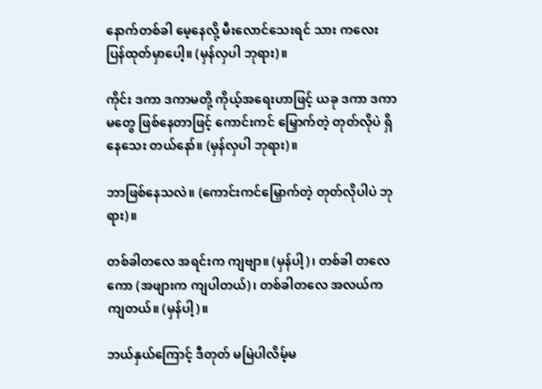နောက်တစ်ခါ မေ့နေလို့ မီးလောင်သေးရင် သား ကလေး ပြန်ထုတ်မှာပေါ့။ (မှန်လှပါ ဘုရား)။

ကိုင်း ဒကာ ဒကာမတို့ ကိုယ့်အရေးဟာဖြင့် ယခု ဒကာ ဒကာမတွေ ဖြစ်နေတာဖြင့် ကောင်းကင် မြှောက်တဲ့ တုတ်လိုပဲ ရှိနေသေး တယ်နော်။ (မှန်လှပါ ဘုရား)။

ဘာဖြစ်နေသလဲ။ (ကောင်းကင်မြှောက်တဲ့ တုတ်လိုပါပဲ ဘုရား)။

တစ်ခါတလေ အရင်းက ကျဗျာ။ (မှန်ပါ့)၊ တစ်ခါ တလေကော (အဖျားက ကျပါတယ်)၊ တစ်ခါတလေ အလယ်က ကျတယ်။ (မှန်ပါ့)။

ဘယ်နှယ်ကြောင့် ဒီတုတ် မမြဲပါလိမ့်မ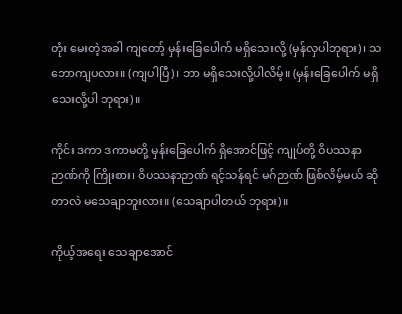တုံး မေးတဲ့အခါ ကျတော့် မှန်းခြေပေါက် မရှိသေးလို့ (မှန်လှပါဘုရား)၊ သဘောကျပလား။ (ကျပါပြီ)၊ ဘာ မရှိသေးလို့ပါလိမ့်။ (မှန်းခြေပေါက် မရှိသေးလို့ပါ ဘုရား)။

ကိုင်း ဒကာ ဒကာမတို့ မှန်းခြေပေါက် ရှိအောင်ဖြင့် ကျုပ်တို့ ဝိပဿနာဉာဏ်ကို ကြိုးစား၊ ဝိပဿနာဉာဏ် ရင့်သန်ရင် မဂ်ဉာဏ် ဖြစ်လိမ့်မယ် ဆိုတာလဲ မသေချာဘူးလား။ (သေချာပါတယ် ဘုရား)။

ကိုယ့်အရေး သေချာအောင်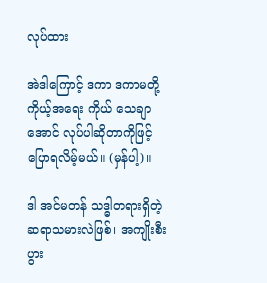လုပ်ထား

အဲဒါကြောင့် ဒကာ ဒကာမတို့ ကိုယ့်အရေး ကိုယ် သေချာအောင် လုပ်ပါဆိုတာကိုဖြင့် ပြောရလိမ့်မယ်။ (မှန်ပါ့)။

ဒါ အင်မတန် သဒ္ဓါတရားရှိတဲ့ ဆရာသမားလဲဖြစ်၊ အကျိုးစီးပွား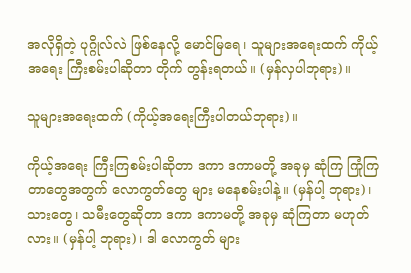အလိုရှိတဲ့ ပုဂ္ဂိုလ်လဲ ဖြစ်နေလို့ မောင်မြရေ၊ သူများအရေးထက် ကိုယ့်အရေး ကြီးစမ်းပါဆိုတာ တိုက် တွန်းရတယ်။ (မှန်လှပါဘုရား)။

သူများအရေးထက် (ကိုယ့်အရေးကြီးပါတယ်ဘုရား)။

ကိုယ့်အရေး ကြီးကြစမ်းပါဆိုတာ ဒကာ ဒကာမတို့ အခုမှ ဆုံကြ ကြုံကြတာတွေအတွက် လောကွတ်တွေ များ မနေစမ်းပါနဲ့။ (မှန်ပါ့ ဘုရား)၊ သားတွေ၊ သမီးတွေဆိုတာ ဒကာ ဒကာမတို့ အခုမှ ဆုံကြတာ မဟုတ်လား။ (မှန်ပါ့ ဘုရား)၊ ဒါ လောကွတ် များ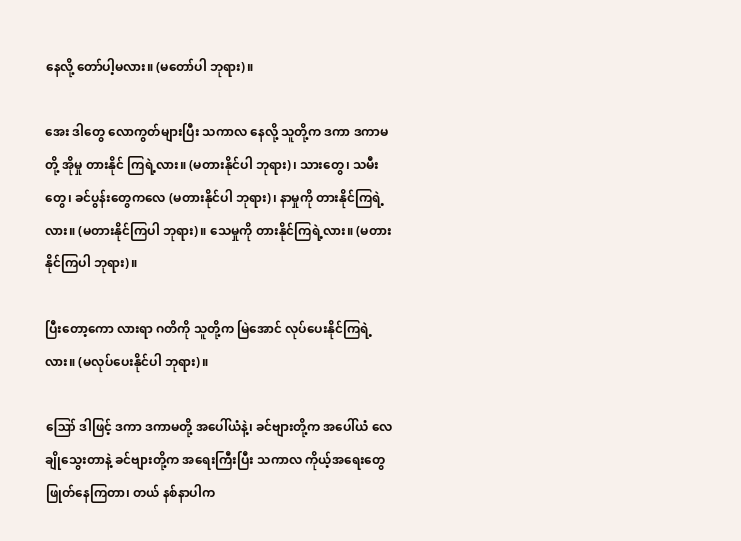နေလို့ တော်ပါ့မလား။ (မတော်ပါ ဘုရား)။

အေး ဒါတွေ လောကွတ်များပြီး သကာလ နေလို့ သူတို့က ဒကာ ဒကာမတို့ အိုမှု တားနိုင် ကြရဲ့လား။ (မတားနိုင်ပါ ဘုရား)၊ သားတွေ၊ သမီးတွေ၊ ခင်ပွန်းတွေကလေ (မတားနိုင်ပါ ဘုရား)၊ နာမှုကို တားနိုင်ကြရဲ့လား။ (မတားနိုင်ကြပါ ဘုရား)။ သေမှုကို တားနိုင်ကြရဲ့လား။ (မတားနိုင်ကြပါ ဘုရား)။

ပြီးတော့ကော လားရာ ဂတိကို သူတို့က မြဲအောင် လုပ်ပေးနိုင်ကြရဲ့လား။ (မလုပ်ပေးနိုင်ပါ ဘုရား)။

ဪ ဒါဖြင့် ဒကာ ဒကာမတို့ အပေါ်ယံနဲ့၊ ခင်ဗျားတို့က အပေါ်ယံ လေချိုသွေးတာနဲ့ ခင်ဗျားတို့က အရေးကြီးပြီး သကာလ ကိုယ့်အရေးတွေ ဖြုတ်နေကြတာ၊ တယ် နစ်နာပါက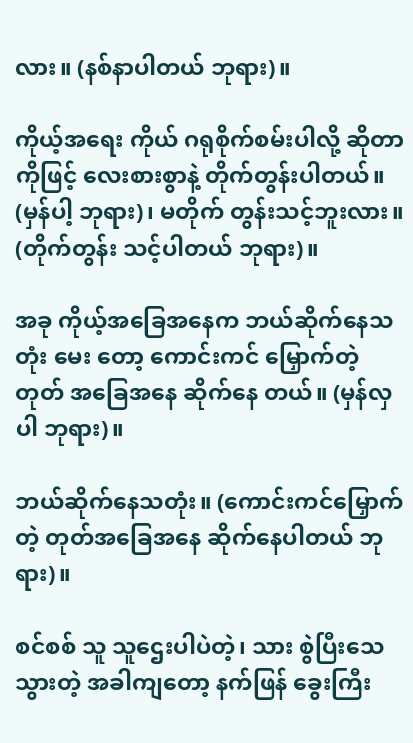လား။ (နစ်နာပါတယ် ဘုရား)။

ကိုယ့်အရေး ကိုယ် ဂရုစိုက်စမ်းပါလို့ ဆိုတာကိုဖြင့် လေးစားစွာနဲ့ တိုက်တွန်းပါတယ်။ (မှန်ပါ့ ဘုရား)၊ မတိုက် တွန်းသင့်ဘူးလား။ (တိုက်တွန်း သင့်ပါတယ် ဘုရား)။

အခု ကိုယ့်အခြေအနေက ဘယ်ဆိုက်နေသတုံး မေး တော့ ကောင်းကင် မြှောက်တဲ့တုတ် အခြေအနေ ဆိုက်နေ တယ်။ (မှန်လှပါ ဘုရား)။

ဘယ်ဆိုက်နေသတုံး။ (ကောင်းကင်မြှောက်တဲ့ တုတ်အခြေအနေ ဆိုက်နေပါတယ် ဘုရား)။

စင်စစ် သူ သူဌေးပါပဲတဲ့၊ သား စွဲပြီးသေသွားတဲ့ အခါကျတော့ နက်ဖြန် ခွေးကြီး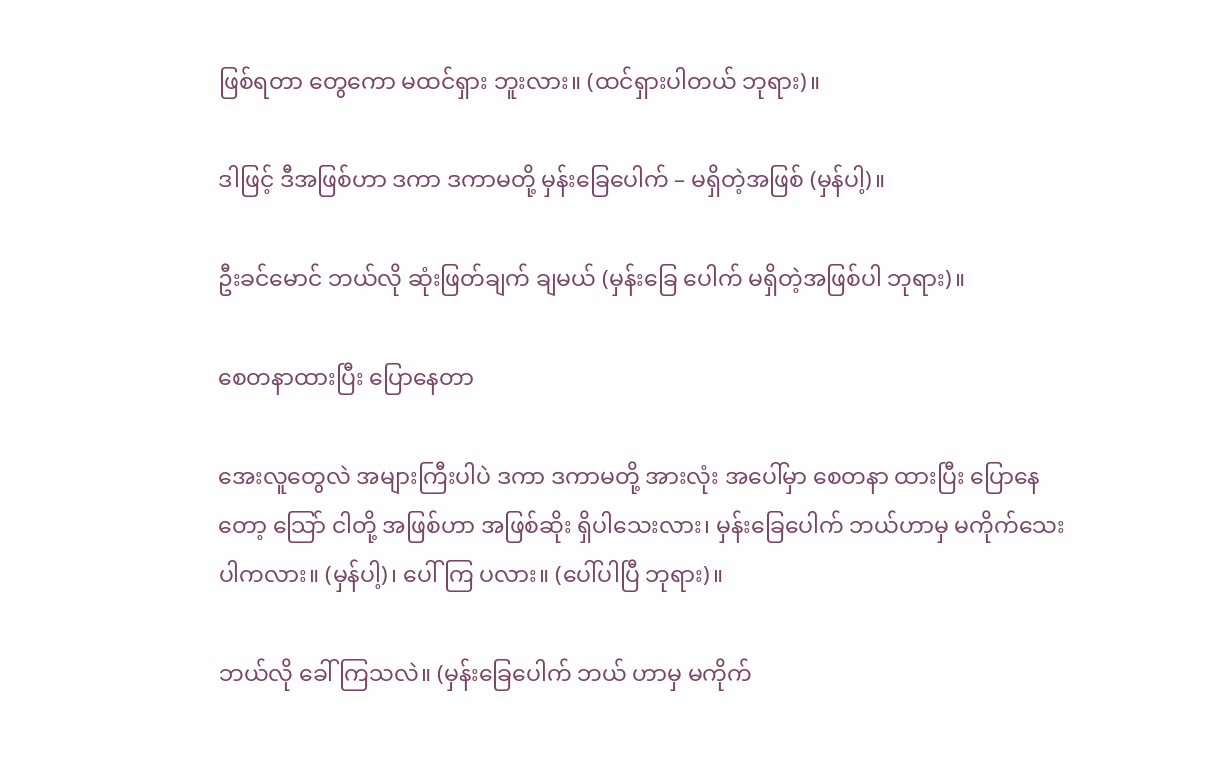ဖြစ်ရတာ တွေကော မထင်ရှား ဘူးလား။ (ထင်ရှားပါတယ် ဘုရား)။

ဒါဖြင့် ဒီအဖြစ်ဟာ ဒကာ ဒကာမတို့ မှန်းခြေပေါက် – မရှိတဲ့အဖြစ် (မှန်ပါ့)။

ဦးခင်မောင် ဘယ်လို ဆုံးဖြတ်ချက် ချမယ် (မှန်းခြေ ပေါက် မရှိတဲ့အဖြစ်ပါ ဘုရား)။

စေတနာထားပြီး ပြောနေတာ

အေးလူတွေလဲ အများကြီးပါပဲ ဒကာ ဒကာမတို့ အားလုံး အပေါ်မှာ စေတနာ ထားပြီး ပြောနေတော့ သြော် ငါတို့ အဖြစ်ဟာ အဖြစ်ဆိုး ရှိပါသေးလား၊ မှန်းခြေပေါက် ဘယ်ဟာမှ မကိုက်သေး ပါကလား။ (မှန်ပါ့)၊ ပေါ်ကြ ပလား။ (ပေါ်ပါပြီ ဘုရား)။

ဘယ်လို ခေါ်ကြသလဲ။ (မှန်းခြေပေါက် ဘယ် ဟာမှ မကိုက်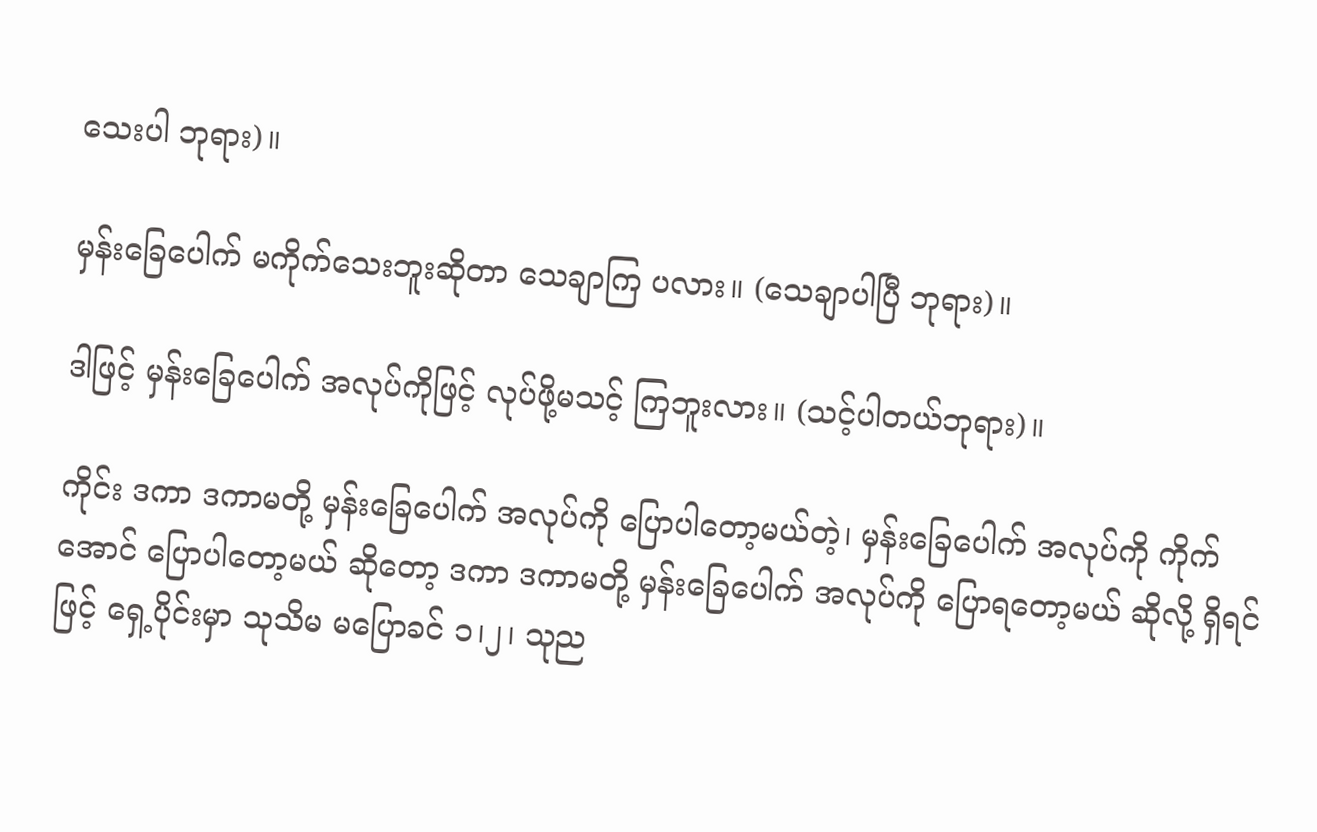သေးပါ ဘုရား)။

မှန်းခြေပေါက် မကိုက်သေးဘူးဆိုတာ သေချာကြ ပလား။ (သေချာပါပြီ ဘုရား)။

ဒါဖြင့် မှန်းခြေပေါက် အလုပ်ကိုဖြင့် လုပ်ဖို့မသင့် ကြဘူးလား။ (သင့်ပါတယ်ဘုရား)။

ကိုင်း ဒကာ ဒကာမတို့ မှန်းခြေပေါက် အလုပ်ကို ပြောပါတော့မယ်တဲ့၊ မှန်းခြေပေါက် အလုပ်ကို ကိုက်အောင် ပြောပါတော့မယ် ဆိုတော့ ဒကာ ဒကာမတို့ မှန်းခြေပေါက် အလုပ်ကို ပြောရတော့မယ် ဆိုလို့ ရှိရင်ဖြင့် ရှေ့ပိုင်းမှာ သုသိမ မပြောခင် ၁၊၂၊ သုည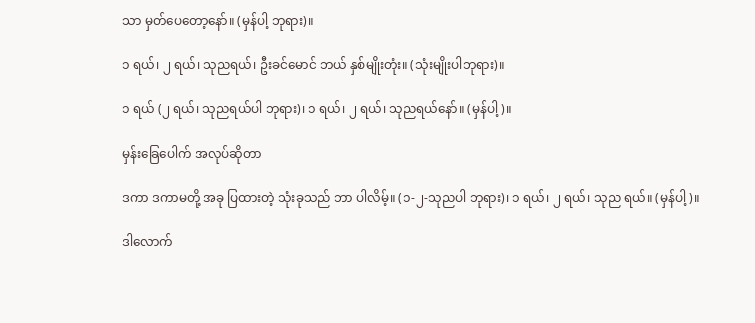သာ မှတ်ပေတော့နော်။ (မှန်ပါ့ ဘုရား)။

၁ ရယ်၊ ၂ ရယ်၊ သုညရယ်၊ ဦးခင်မောင် ဘယ် နှစ်မျိုးတုံး။ (သုံးမျိုးပါဘုရား)။

၁ ရယ် (၂ ရယ်၊ သုညရယ်ပါ ဘုရား)၊ ၁ ရယ်၊ ၂ ရယ်၊ သုညရယ်နော်။ (မှန်ပါ့)။

မှန်းခြေပေါက် အလုပ်ဆိုတာ

ဒကာ ဒကာမတို့ အခု ပြထားတဲ့ သုံးခုသည် ဘာ ပါလိမ့်။ (၁-၂-သုညပါ ဘုရား)၊ ၁ ရယ်၊ ၂ ရယ်၊ သုည ရယ်။ (မှန်ပါ့)။

ဒါလောက်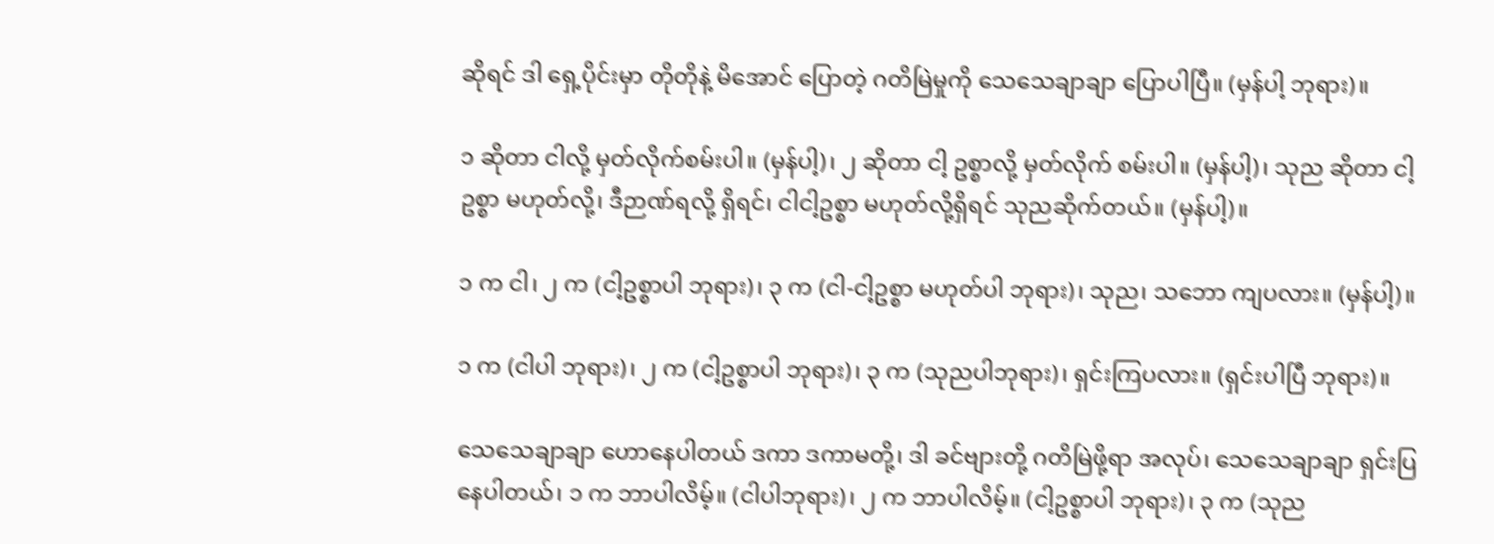ဆိုရင် ဒါ ရှေ့ပိုင်းမှာ တိုတိုနဲ့ မိအောင် ပြောတဲ့ ဂတိမြဲမှုကို သေသေချာချာ ပြောပါပြီ။ (မှန်ပါ့ ဘုရား)။

၁ ဆိုတာ ငါလို့ မှတ်လိုက်စမ်းပါ။ (မှန်ပါ့)၊ ၂ ဆိုတာ ငါ့ ဥစ္စာလို့ မှတ်လိုက် စမ်းပါ။ (မှန်ပါ့)၊ သုည ဆိုတာ ငါ့ဥစ္စာ မဟုတ်လို့၊ ဒီဉာဏ်ရလို့ ရှိရင်၊ ငါငါ့ဥစ္စာ မဟုတ်လို့ရှိရင် သုညဆိုက်တယ်။ (မှန်ပါ့)။

၁ က ငါ၊ ၂ က (ငါ့ဥစ္စာပါ ဘုရား)၊ ၃ က (ငါ-ငါ့ဥစ္စာ မဟုတ်ပါ ဘုရား)၊ သုည၊ သဘော ကျပလား။ (မှန်ပါ့)။

၁ က (ငါပါ ဘုရား)၊ ၂ က (ငါ့ဥစ္စာပါ ဘုရား)၊ ၃ က (သုညပါဘုရား)၊ ရှင်းကြပလား။ (ရှင်းပါပြီ ဘုရား)။

သေသေချာချာ ဟောနေပါတယ် ဒကာ ဒကာမတို့၊ ဒါ ခင်ဗျားတို့ ဂတိမြဲဖို့ရာ အလုပ်၊ သေသေချာချာ ရှင်းပြ နေပါတယ်၊ ၁ က ဘာပါလိမ့်။ (ငါပါဘုရား)၊ ၂ က ဘာပါလိမ့်။ (ငါ့ဥစ္စာပါ ဘုရား)၊ ၃ က (သုည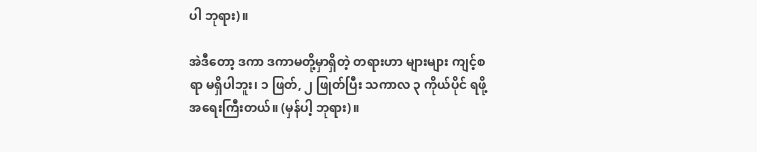ပါ ဘုရား)။

အဲဒီတော့ ဒကာ ဒကာမတို့မှာရှိတဲ့ တရားဟာ များများ ကျင့်စရာ မရှိပါဘူး၊ ၁ ဖြတ်, ၂ ဖြုတ်ပြီး သကာလ ၃ ကိုယ်ပိုင် ရဖို့ အရေးကြီးတယ်။ (မှန်ပါ့ ဘုရား)။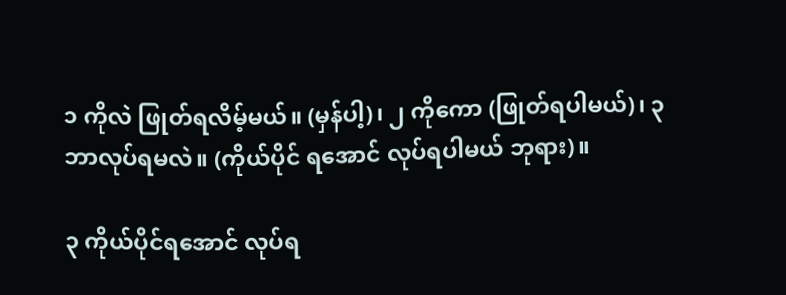၁ ကိုလဲ ဖြုတ်ရလိမ့်မယ်။ (မှန်ပါ့)၊ ၂ ကိုကော (ဖြုတ်ရပါမယ်)၊ ၃ ဘာလုပ်ရမလဲ။ (ကိုယ်ပိုင် ရအောင် လုပ်ရပါမယ် ဘုရား)။

၃ ကိုယ်ပိုင်ရအောင် လုပ်ရ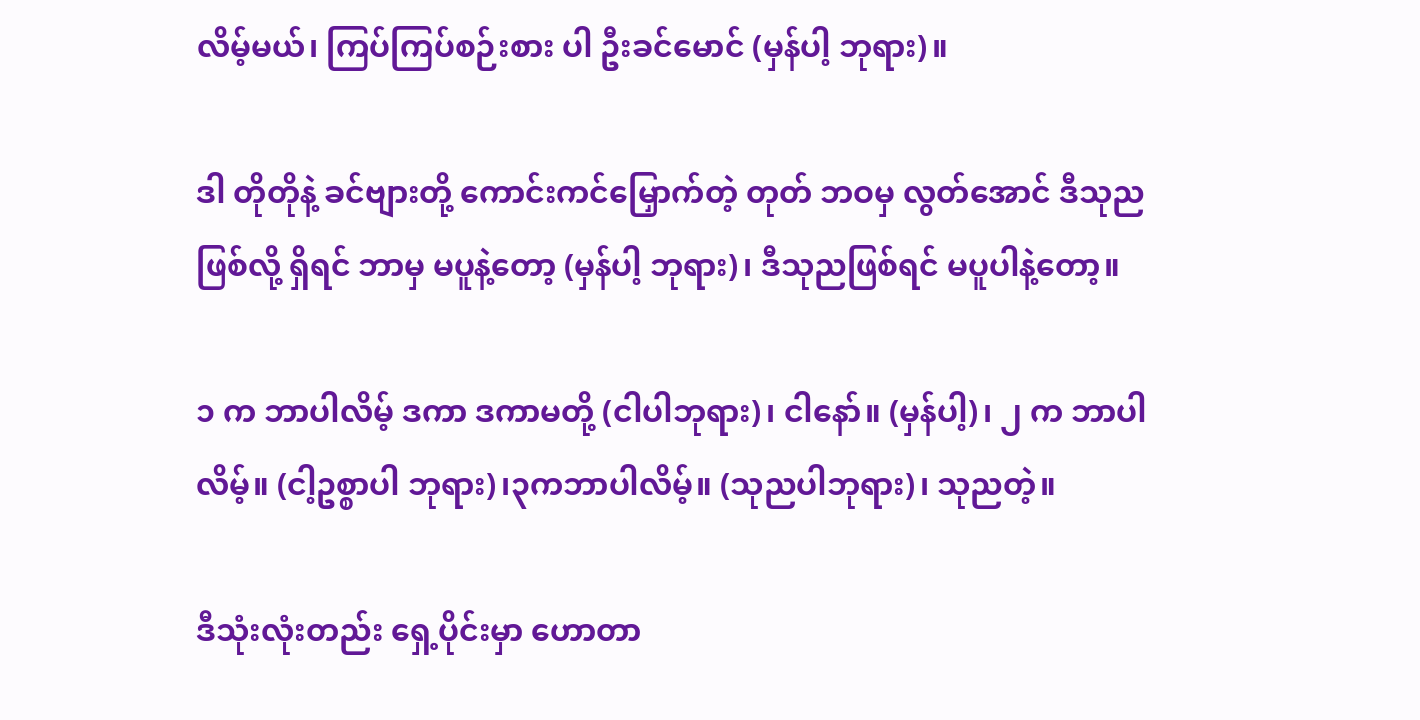လိမ့်မယ်၊ ကြပ်ကြပ်စဉ်းစား ပါ ဦးခင်မောင် (မှန်ပါ့ ဘုရား)။

ဒါ တိုတိုနဲ့ ခင်ဗျားတို့ ကောင်းကင်မြှောက်တဲ့ တုတ် ဘဝမှ လွတ်အောင် ဒီသုညဖြစ်လို့ ရှိရင် ဘာမှ မပူနဲ့တော့ (မှန်ပါ့ ဘုရား)၊ ဒီသုညဖြစ်ရင် မပူပါနဲ့တော့။

၁ က ဘာပါလိမ့် ဒကာ ဒကာမတို့ (ငါပါဘုရား)၊ ငါနော်။ (မှန်ပါ့)၊ ၂ က ဘာပါလိမ့်။ (ငါ့ဥစ္စာပါ ဘုရား)၊၃ကဘာပါလိမ့်။ (သုညပါဘုရား)၊ သုညတဲ့။

ဒီသုံးလုံးတည်း ရှေ့ပိုင်းမှာ ဟောတာ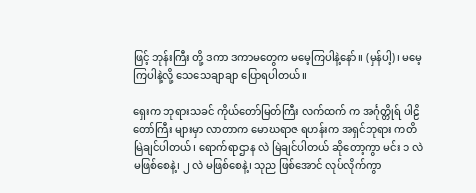ဖြင့် ဘုန်းကြီး တို့ ဒကာ ဒကာမတွေက မမေ့ကြပါနဲ့နော်။ (မှန်ပါ့)၊ မမေ့ကြပါနဲ့လို့ သေသေချာချာ ပြောရပါတယ်။

ရှေးက ဘုရားသခင် ကိုယ်တော်မြတ်ကြီး လက်ထက် က အင်္ဂုတ္တိုရ် ပါဠိတော်ကြီး များမှာ လာတာက မောဃရာဇ ရဟန်းက အရှင်ဘုရား ကတိမြဲချင်ပါတယ်၊ ရောက်ရာဌာန လဲ မြဲချင်ပါတယ် ဆိုတော့ကွာ မင်း ၁ လဲ မဖြစ်စေနဲ့၊ ၂ လဲ မဖြစ်စေနဲ့၊ သုည ဖြစ်အောင် လုပ်လိုက်ကွာ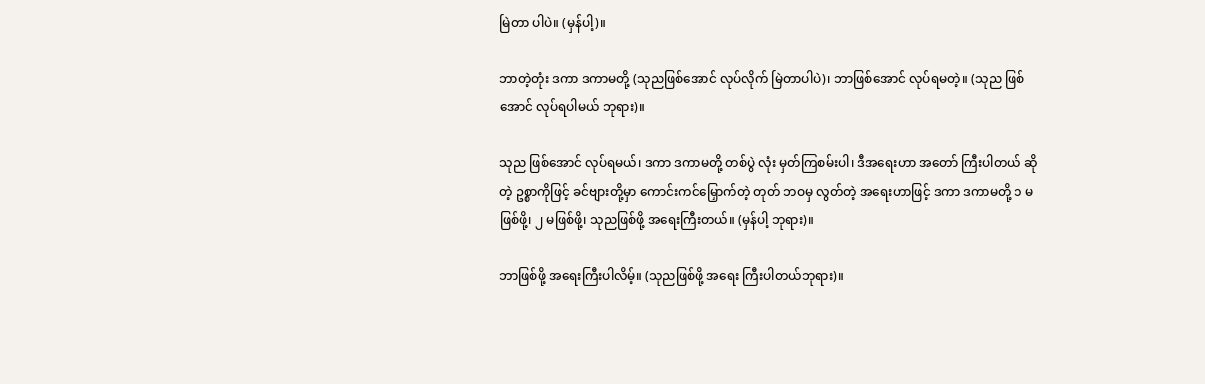မြဲတာ ပါပဲ။ (မှန်ပါ့)။

ဘာတဲ့တုံး ဒကာ ဒကာမတို့ (သုညဖြစ်အောင် လုပ်လိုက် မြဲတာပါပဲ)၊ ဘာဖြစ်အောင် လုပ်ရမတဲ့။ (သုည ဖြစ်အောင် လုပ်ရပါမယ် ဘုရား)။

သုည ဖြစ်အောင် လုပ်ရမယ်၊ ဒကာ ဒကာမတို့ တစ်ပွဲ လုံး မှတ်ကြစမ်းပါ၊ ဒီအရေးဟာ အတော် ကြီးပါတယ် ဆိုတဲ့ ဥစ္စာကိုဖြင့် ခင်ဗျားတို့မှာ ကောင်းကင်မြှောက်တဲ့ တုတ် ဘဝမှ လွတ်တဲ့ အရေးဟာဖြင့် ဒကာ ဒကာမတို့ ၁ မဖြစ်ဖို့၊ ၂ မဖြစ်ဖို့၊ သုညဖြစ်ဖို့ အရေးကြီးတယ်။ (မှန်ပါ့ ဘုရား)။

ဘာဖြစ်ဖို့ အရေးကြီးပါလိမ့်။ (သုညဖြစ်ဖို့ အရေး ကြီးပါတယ်ဘုရား)။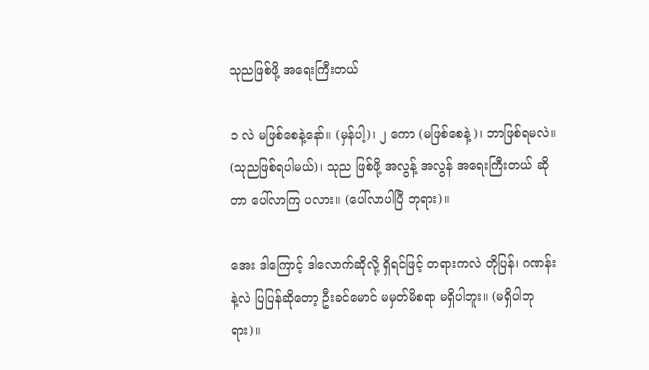သုညဖြစ်ဖို့ အရေးကြီးတယ်

၁ လဲ မဖြစ်စေနဲ့နော်။ (မှန်ပါ့)၊ ၂ ကော (မဖြစ်စေနဲ့)၊ ဘာဖြစ်ရမလဲ။ (သုညဖြစ်ရပါမယ်)၊ သုည ဖြစ်ဖို့ အလွန့် အလွန် အရေးကြီးတယ် ဆိုတာ ပေါ်လာကြ ပလား။ (ပေါ်လာပါပြီ ဘုရား)။

အေး ဒါကြောင့် ဒါလောက်ဆိုလို့ ရှိရင်ဖြင့် တရားကလဲ တိုပြန်၊ ဂဏန်းနဲ့လဲ ပြပြန်ဆိုတော့ ဦးခင်မောင် မမှတ်မိစရာ မရှိပါဘူး။ (မရှိပါဘုရား)။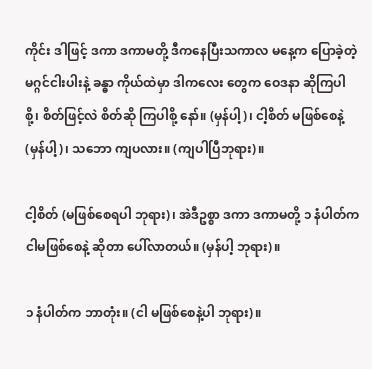ကိုင်း ဒါဖြင့် ဒကာ ဒကာမတို့ ဒီကနေပြီးသကာလ မနေ့က ပြောခဲ့တဲ့ မဂ္ဂင်ငါးပါးနဲ့ ခန္ဓာ ကိုယ်ထဲမှာ ဒါကလေး တွေက ဝေဒနာ ဆိုကြပါစို့၊ စိတ်ဖြင့်လဲ စိတ်ဆို ကြပါစို့ နော်။ (မှန်ပါ့)၊ ငါ့စိတ် မဖြစ်စေနဲ့ (မှန်ပါ့)၊ သဘော ကျပလား။ (ကျပါပြီဘုရား)။

ငါ့စိတ် (မဖြစ်စေရပါ ဘုရား)၊ အဲဒီဥစ္စာ ဒကာ ဒကာမတို့ ၁ နံပါတ်က ငါမဖြစ်စေနဲ့ ဆိုတာ ပေါ်လာတယ်။ (မှန်ပါ့ ဘုရား)။

၁ နံပါတ်က ဘာတုံး။ (ငါ မဖြစ်စေနဲ့ပါ ဘုရား)။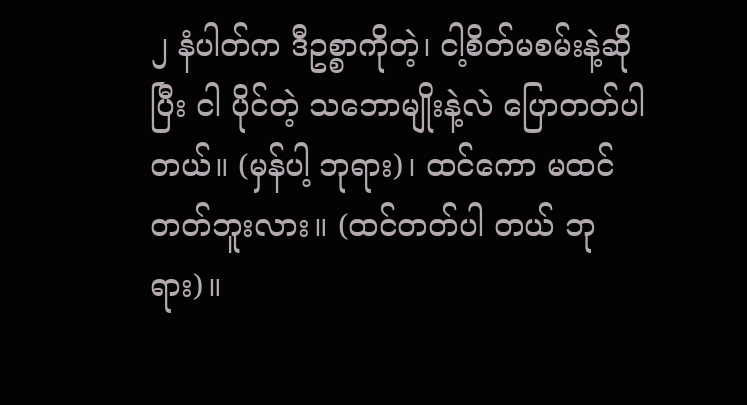၂ နံပါတ်က ဒီဥစ္စာကိုတဲ့၊ ငါ့စိတ်မစမ်းနဲ့ဆိုပြီး ငါ ပိုင်တဲ့ သဘောမျိုးနဲ့လဲ ပြောတတ်ပါတယ်။ (မှန်ပါ့ ဘုရား)၊ ထင်ကော မထင်တတ်ဘူးလား။ (ထင်တတ်ပါ တယ် ဘုရား)။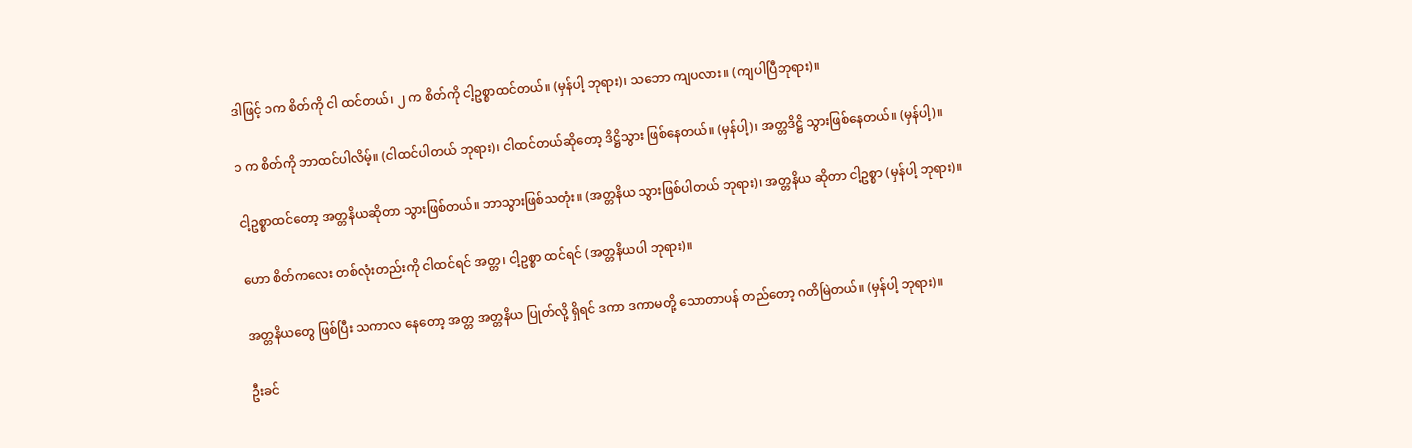ဒါဖြင့် ၁က စိတ်ကို ငါ ထင်တယ်၊ ၂ က စိတ်ကို ငါ့ဥစ္စာထင်တယ်။ (မှန်ပါ့ ဘုရား)၊ သဘော ကျပလား။ (ကျပါပြီဘုရား)။

၁ က စိတ်ကို ဘာထင်ပါလိမ့်။ (ငါထင်ပါတယ် ဘုရား)၊ ငါထင်တယ်ဆိုတော့ ဒိဋ္ဌိသွား ဖြစ်နေတယ်။ (မှန်ပါ့)၊ အတ္တဒိဋ္ဌိ သွားဖြစ်နေတယ်။ (မှန်ပါ့)။

ငါ့ဥစ္စာထင်တော့ အတ္တနိယဆိုတာ သွားဖြစ်တယ်။ ဘာသွားဖြစ်သတုံး။ (အတ္တနိယ သွားဖြစ်ပါတယ် ဘုရား)၊ အတ္တနိယ ဆိုတာ ငါ့ဥစ္စာ (မှန်ပါ့ ဘုရား)။

ဟော စိတ်ကလေး တစ်လုံးတည်းကို ငါထင်ရင် အတ္တ၊ ငါ့ဥစ္စာ ထင်ရင် (အတ္တနိယပါ ဘုရား)။

အတ္တနိယတွေ ဖြစ်ပြီး သကာလ နေတော့ အတ္တ အတ္တနိယ ပြုတ်လို့ ရှိရင် ဒကာ ဒကာမတို့ သောတာပန် တည်တော့ ဂတိမြဲတယ်။ (မှန်ပါ့ ဘုရား)။

ဦးခင်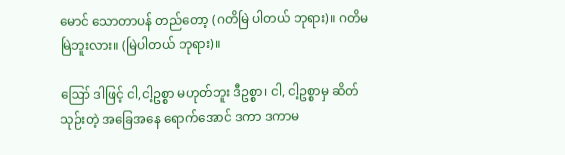မောင် သောတာပန် တည်တော့ (ဂတိမြဲ ပါတယ် ဘုရား)။ ဂတိမမြဲဘူးလား။ (မြဲပါတယ် ဘုရား)။

ဪ ဒါဖြင့် ငါ,ငါ့ဥစ္စာ မဟုတ်ဘူး ဒီဥစ္စာ၊ ငါ, ငါ့ဥစ္စာမှ ဆိတ်သုဉ်းတဲ့ အခြေအနေ ရောက်အောင် ဒကာ ဒကာမ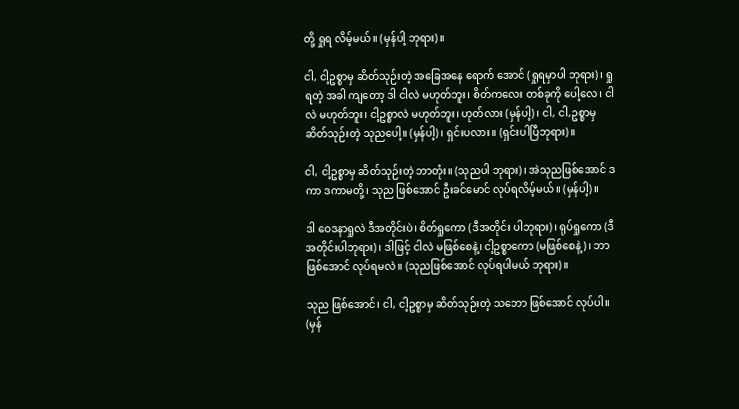တို့ ရှုရ လိမ့်မယ်။ (မှန်ပါ့ ဘုရား)။

ငါ, ငါ့ဥစ္စာမှ ဆိတ်သုဉ်းတဲ့ အခြေအနေ ရောက် အောင် (ရှုရမှာပါ ဘုရား)၊ ရှုရတဲ့ အခါ ကျတော့ ဒါ ငါလဲ မဟုတ်ဘူး၊ စိတ်ကလေး တစ်ခုကို ပေါ့လေ၊ ငါလဲ မဟုတ်ဘူး၊ ငါ့ဥစ္စာလဲ မဟုတ်ဘူး၊ ဟုတ်လား (မှန်ပါ့)၊ ငါ, ငါ,ဥစ္စာမှ ဆိတ်သုဉ်းတဲ့ သုညပေါ့။ (မှန်ပါ့)၊ ရှင်းပလား။ (ရှင်းပါပြီဘုရား)။

ငါ, ငါ့ဥစ္စာမှ ဆိတ်သုဉ်းတဲ့ ဘာတုံး။ (သုညပါ ဘုရား)၊ အဲသုညဖြစ်အောင် ဒကာ ဒကာမတို့၊ သုည ဖြစ်အောင် ဦးခင်မောင် လုပ်ရလိမ့်မယ်။ (မှန်ပါ့)။

ဒါ ဝေဒနာရှုလဲ ဒီအတိုင်းပဲ၊ စိတ်ရှုကော (ဒီအတိုင်း ပါဘုရား)၊ ရုပ်ရှုကော (ဒီအတိုင်းပါဘုရား)၊ ဒါဖြင့် ငါလဲ မဖြစ်စေနဲ့၊ ငါ့ဥစ္စာကော (မဖြစ်စေနဲ့)၊ ဘာဖြစ်အောင် လုပ်ရမလဲ။ (သုညဖြစ်အောင် လုပ်ရပါမယ် ဘုရား)။

သုည ဖြစ်အောင်၊ ငါ, ငါ့ဥစ္စာမှ ဆိတ်သုဉ်းတဲ့ သဘော ဖြစ်အောင် လုပ်ပါ။ (မှန်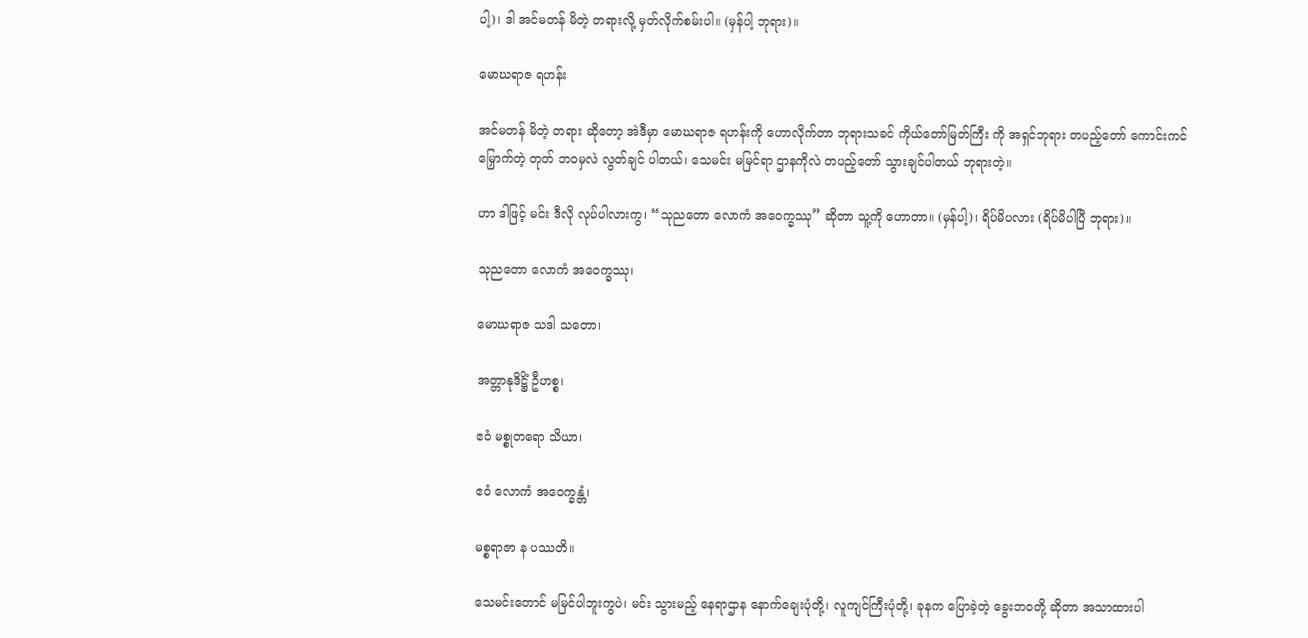ပါ့)၊ ဒါ အင်မတန် မိတဲ့ တရားလို့ မှတ်လိုက်စမ်းပါ။ (မှန်ပါ့ ဘုရား)။

မောဃရာဇ ရဟန်း

အင်မတန် မိတဲ့ တရား ဆိုတော့ အဲဒီမှာ မောဃရာဇ ရဟန်းကို ဟောလိုက်တာ ဘုရားသခင် ကိုယ်တော်မြတ်ကြီး ကို အရှင်ဘုရား တပည့်တော် ကောင်းကင်မြှောက်တဲ့ တုတ် ဘဝမှလဲ လွတ်ချင် ပါတယ်၊ သေမင်း မမြင်ရာ ဌာနကိုလဲ တပည့်တော် သွားချင်ပါတယ် ဘုရားတဲ့။

ဟာ ဒါဖြင့် မင်း ဒီလို လုပ်ပါလားကွ၊ “သုညတော လောကံ အဝေက္ခဿု” ဆိုတာ သူ့ကို ဟောတာ။ (မှန်ပါ့)၊ ရိပ်မိပလား (ရိပ်မိပါပြီ ဘုရား)။

သုညတော လောကံ အဝေက္ခဿု၊

မောဃရာဇ သဒါ သတော၊

အတ္တာနုဒိဋ္ဌိံ ဦဟစ္စ၊

ဧဝံ မစ္စုတရော သိယာ၊

ဧဝံ လောကံ အဝေက္ခန္တံ၊

မစ္စရာဇာ န ပဿတိ။

သေမင်းတောင် မမြင်ပါဘူးကွပဲ၊ မင်း သွားမည့် နေရာဌာန နောက်ချေးပုံတို့၊ လူကျင်ကြီးပုံတို့၊ ခုနက ပြောခဲ့တဲ့ ခွေးဘဝတို့ ဆိုတာ အသာထားပါ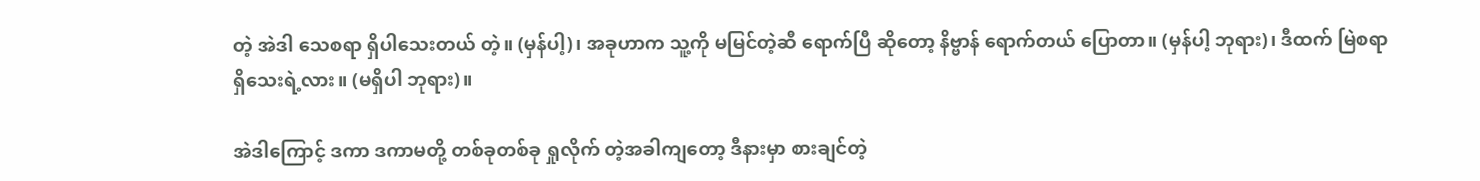တဲ့ အဲဒါ သေစရာ ရှိပါသေးတယ် တဲ့။ (မှန်ပါ့)၊ အခုဟာက သူ့ကို မမြင်တဲ့ဆီ ရောက်ပြီ ဆိုတော့ နိဗ္ဗာန် ရောက်တယ် ပြောတာ။ (မှန်ပါ့ ဘုရား)၊ ဒီထက် မြဲစရာ ရှိသေးရဲ့လား။ (မရှိပါ ဘုရား)။

အဲဒါကြောင့် ဒကာ ဒကာမတို့ တစ်ခုတစ်ခု ရှုလိုက် တဲ့အခါကျတော့ ဒီနားမှာ စားချင်တဲ့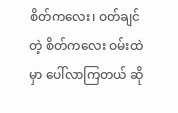စိတ်ကလေး၊ ဝတ်ချင်တဲ့ စိတ်ကလေး ဝမ်းထဲမှာ ပေါ်လာကြတယ် ဆို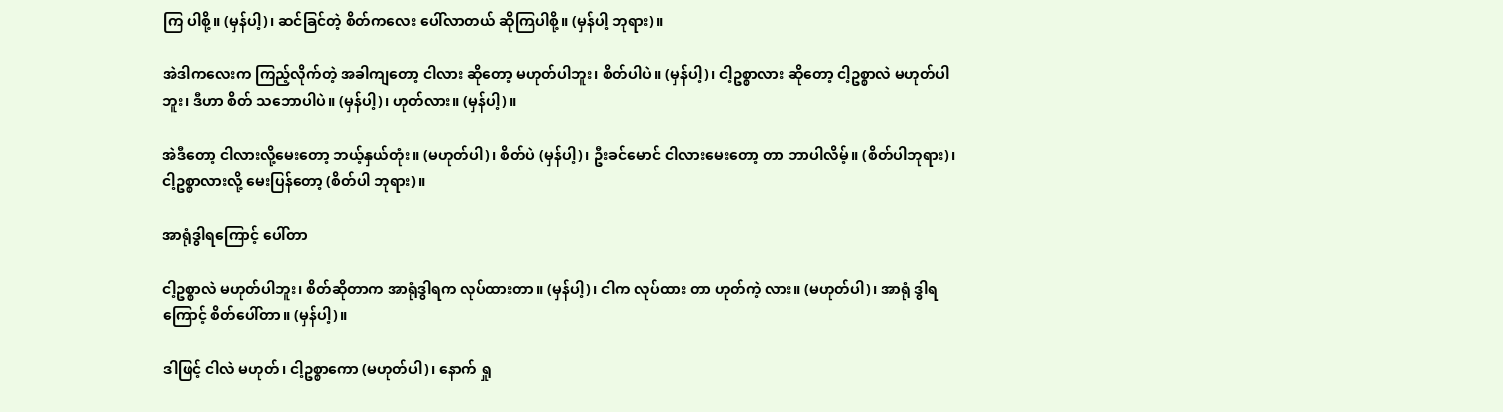ကြ ပါစို့။ (မှန်ပါ့)၊ ဆင်ခြင်တဲ့ စိတ်ကလေး ပေါ်လာတယ် ဆိုကြပါစို့။ (မှန်ပါ့ ဘုရား)။

အဲဒါကလေးက ကြည့်လိုက်တဲ့ အခါကျတော့ ငါလား ဆိုတော့ မဟုတ်ပါဘူး၊ စိတ်ပါပဲ။ (မှန်ပါ့)၊ ငါ့ဥစ္စာလား ဆိုတော့ ငါ့ဥစ္စာလဲ မဟုတ်ပါဘူး၊ ဒီဟာ စိတ် သဘောပါပဲ။ (မှန်ပါ့)၊ ဟုတ်လား။ (မှန်ပါ့)။

အဲဒီတော့ ငါလားလို့မေးတော့ ဘယ့်နှယ်တုံး။ (မဟုတ်ပါ)၊ စိတ်ပဲ (မှန်ပါ့)၊ ဦးခင်မောင် ငါလားမေးတော့ တာ ဘာပါလိမ့်။ (စိတ်ပါဘုရား)၊ ငါ့ဥစ္စာလားလို့ မေးပြန်တော့ (စိတ်ပါ ဘုရား)။

အာရုံဒွါရကြောင့် ပေါ်တာ

ငါ့ဥစ္စာလဲ မဟုတ်ပါဘူး၊ စိတ်ဆိုတာက အာရုံဒွါရက လုပ်ထားတာ။ (မှန်ပါ့)၊ ငါက လုပ်ထား တာ ဟုတ်ကဲ့ လား။ (မဟုတ်ပါ)၊ အာရုံ ဒွါရကြောင့် စိတ်ပေါ်တာ။ (မှန်ပါ့)။

ဒါဖြင့် ငါလဲ မဟုတ်၊ ငါ့ဥစ္စာကော (မဟုတ်ပါ)၊ နောက် ရှု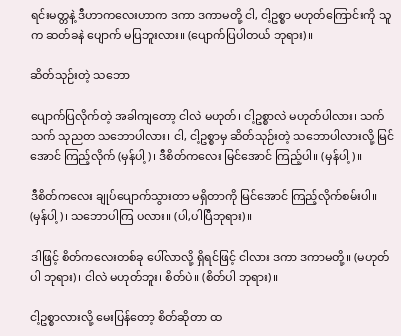ရင်းမတ္တနဲ့ ဒီဟာကလေးဟာက ဒကာ ဒကာမတို့ ငါ, ငါ့ဥစ္စာ မဟုတ်ကြောင်းကို သူက ဆတ်ခနဲ ပျောက် မပြဘူးလား။ (ပျောက်ပြပါတယ် ဘုရား)။

ဆိတ်သုဉ်းတဲ့ သဘော

ပျောက်ပြလိုက်တဲ့ အခါကျတော့ ငါလဲ မဟုတ်၊ ငါ့ဥစ္စာလဲ မဟုတ်ပါလား၊ သက်သက် သုညတ သဘောပါလား၊ ငါ, ငါ့ဥစ္စာမှ ဆိတ်သုဉ်းတဲ့ သဘောပါလားလို့ မြင်အောင် ကြည့်လိုက် (မှန်ပါ့)၊ ဒီစိတ်ကလေး မြင်အောင် ကြည့်ပါ။ (မှန်ပါ့)။

ဒီစိတ်ကလေး ချုပ်ပျောက်သွားတာ မရှိတာကို မြင်အောင် ကြည့်လိုက်စမ်းပါ။ (မှန်ပါ့)၊ သဘောပါကြ ပလား။ (ပါ,ပါပြီဘုရား)။

ဒါဖြင့် စိတ်ကလေးတစ်ခု ပေါ်လာလို့ ရှိရင်ဖြင့် ငါလား ဒကာ ဒကာမတို့။ (မဟုတ်ပါ ဘုရား)၊ ငါလဲ မဟုတ်ဘူး၊ စိတ်ပဲ။ (စိတ်ပါ ဘုရား)။

ငါ့ဥစ္စာလားလို့ မေးပြန်တော့ စိတ်ဆိုတာ ထ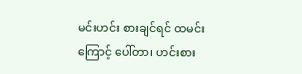မင်းဟင်း စားချင်ရင် ထမင်းကြောင့် ပေါ်တာ၊ ဟင်းစား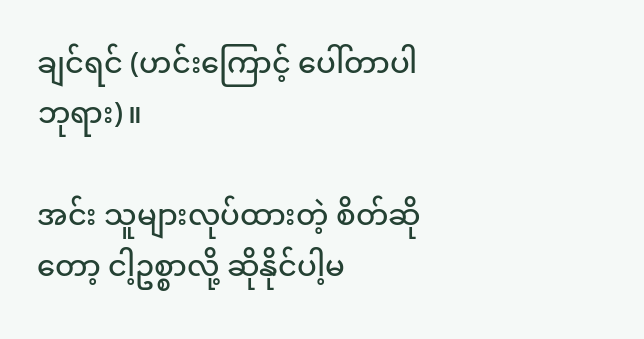ချင်ရင် (ဟင်းကြောင့် ပေါ်တာပါ ဘုရား)။

အင်း သူများလုပ်ထားတဲ့ စိတ်ဆိုတော့ ငါ့ဥစ္စာလို့ ဆိုနိုင်ပါ့မ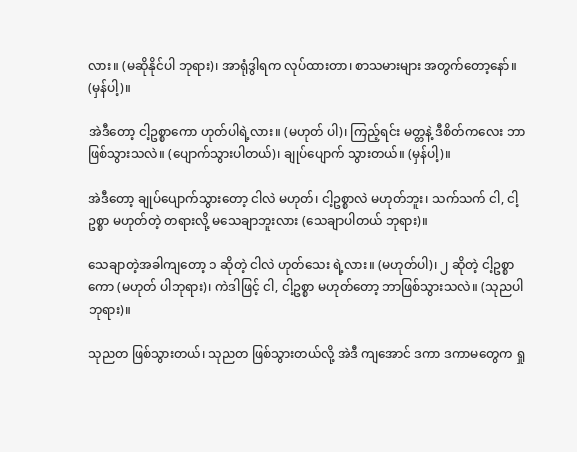လား။ (မဆိုနိုင်ပါ ဘုရား)၊ အာရုံဒွါရက လုပ်ထားတာ၊ စာသမားများ အတွက်တော့နော်။ (မှန်ပါ့)။

အဲဒီတော့ ငါ့ဥစ္စာကော ဟုတ်ပါရဲ့လား။ (မဟုတ် ပါ)၊ ကြည့်ရင်း မတ္တနဲ့ ဒီစိတ်ကလေး ဘာဖြစ်သွားသလဲ။ (ပျောက်သွားပါတယ်)၊ ချုပ်ပျောက် သွားတယ်။ (မှန်ပါ့)။

အဲဒီတော့ ချုပ်ပျောက်သွားတော့ ငါလဲ မဟုတ်၊ ငါ့ဥစ္စာလဲ မဟုတ်ဘူး၊ သက်သက် ငါ, ငါ့ဥစ္စာ မဟုတ်တဲ့ တရားလို့ မသေချာဘူးလား (သေချာပါတယ် ဘုရား)။

သေချာတဲ့အခါကျတော့ ၁ ဆိုတဲ့ ငါလဲ ဟုတ်သေး ရဲ့လား။ (မဟုတ်ပါ)၊ ၂ ဆိုတဲ့ ငါ့ဥစ္စာကော (မဟုတ် ပါဘုရား)၊ ကဲဒါဖြင့် ငါ, ငါ့ဥစ္စာ မဟုတ်တော့ ဘာဖြစ်သွားသလဲ။ (သုညပါ ဘုရား)။

သုညတ ဖြစ်သွားတယ်၊ သုညတ ဖြစ်သွားတယ်လို့ အဲဒီ ကျအောင် ဒကာ ဒကာမတွေက ရှု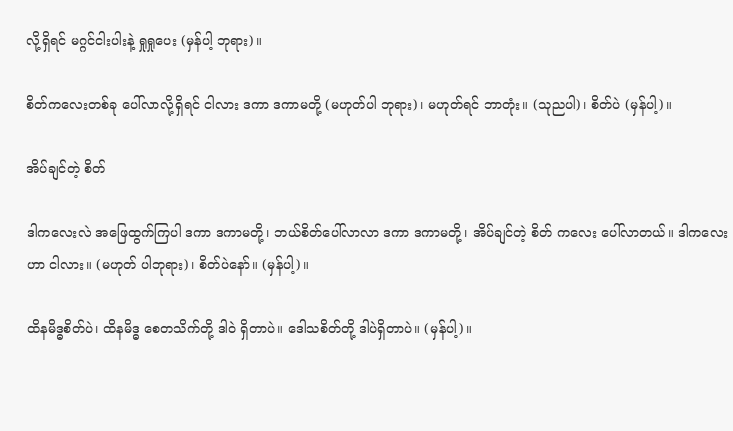လို့ရှိရင် မဂ္ဂင်ငါးပါးနဲ့ ရှုရှုပေး (မှန်ပါ့ ဘုရား)။

စိတ်ကလေးတစ်ခု ပေါ်လာလို့ရှိရင် ငါလား ဒကာ ဒကာမတို့ (မဟုတ်ပါ ဘုရား)၊ မဟုတ်ရင် ဘာတုံး။ (သုညပါ)၊ စိတ်ပဲ (မှန်ပါ့)။

အိပ်ချင်တဲ့ စိတ်

ဒါကလေးလဲ အဖြေထွက်ကြပါ ဒကာ ဒကာမတို့၊ ဘယ်စိတ်ပေါ်လာလာ ဒကာ ဒကာမတို့၊ အိပ်ချင်တဲ့ စိတ် ကလေး ပေါ်လာတယ်။ ဒါကလေးဟာ ငါလား။ (မဟုတ် ပါဘုရား)၊ စိတ်ပဲနော်။ (မှန်ပါ့)။

ထိနမိဒ္ဓစိတ်ပဲ၊ ထိနမိဒ္ဓ စေတသိက်တို့ ဒါဝဲ ရှိတာပဲ။ ဒေါသစိတ်တို့ ဒါပဲရှိတာပဲ။ (မှန်ပါ့)။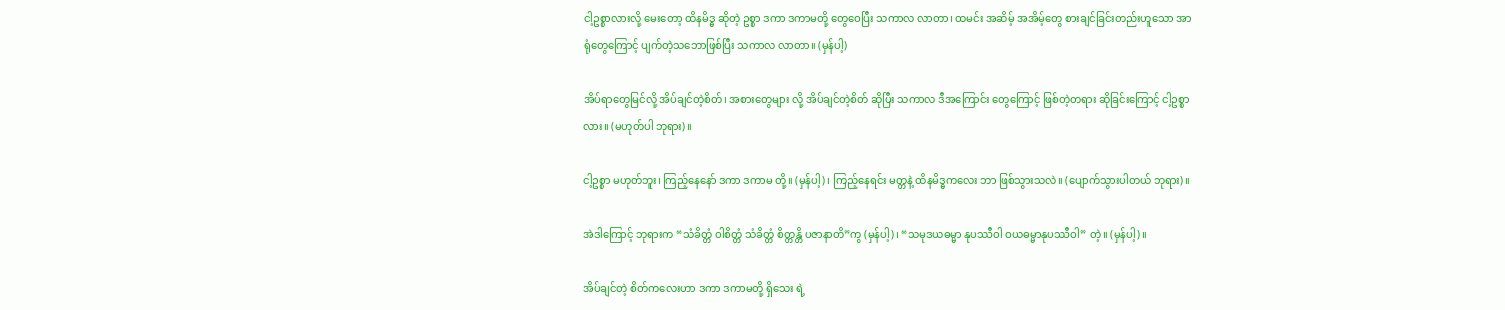ငါ့ဥစ္စာလားလို့ မေးတော့ ထိနမိဒ္ဓ ဆိုတဲ့ ဥစ္စာ ဒကာ ဒကာမတို့ တွေဝေပြီး သကာလ လာတာ၊ ထမင်း အဆိမ့် အအိမ့်တွေ စားချင်ခြင်းတည်းဟူသော အာရုံတွေကြောင့် ပျက်တဲ့သဘောဖြစ်ပြီး သကာလ လာတာ။ (မှန်ပါ့)

အိပ်ရာတွေမြင်လို့ အိပ်ချင်တဲ့စိတ်၊ အစားတွေများ လို့ အိပ်ချင်တဲ့စိတ် ဆိုပြီး သကာလ ဒီအကြောင်း တွေကြောင့် ဖြစ်တဲ့တရား ဆိုခြင်းကြောင့် ငါ့ဥစ္စာလား။ (မဟုတ်ပါ ဘုရား)။

ငါ့ဥစ္စာ မဟုတ်ဘူး၊ ကြည့်နေနော် ဒကာ ဒကာမ တို့။ (မှန်ပါ့)၊ ကြည့်နေရင်း မတ္တနဲ့ ထိနမိဒ္ဓကလေး ဘာ ဖြစ်သွားသလဲ။ (ပျောက်သွားပါတယ် ဘုရား)။

အဲဒါကြောင့် ဘုရားက “သံခိတ္တံ ဝါစိတ္တံ သံခိတ္တံ စိတ္တန္တိ ပဇာနာတိ”ကွ (မှန်ပါ့)၊ “သမုဒယဓမ္မာ နုပဿီဝါ ဝယဓမ္မာနုပဿီဝါ” တဲ့။ (မှန်ပါ့)။

အိပ်ချင်တဲ့ စိတ်ကလေးဟာ ဒကာ ဒကာမတို့ ရှိသေး ရဲ့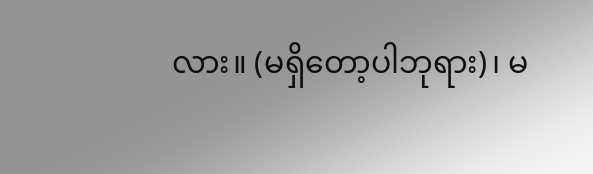လား။ (မရှိတော့ပါဘုရား)၊ မ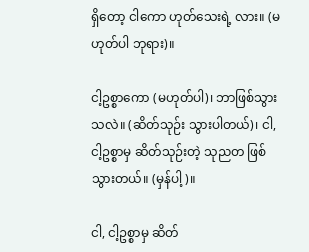ရှိတော့ ငါကော ဟုတ်သေးရဲ့ လား။ (မဟုတ်ပါ ဘုရား)။

ငါ့ဥစ္စာကော (မဟုတ်ပါ)၊ ဘာဖြစ်သွားသလဲ။ (ဆိတ်သုဉ်း သွားပါတယ်)၊ ငါ, ငါ့ဥစ္စာမှ ဆိတ်သုဉ်းတဲ့ သုညတ ဖြစ်သွားတယ်။ (မှန်ပါ့)။

ငါ, ငါ့ဥစ္စာမှ ဆိတ်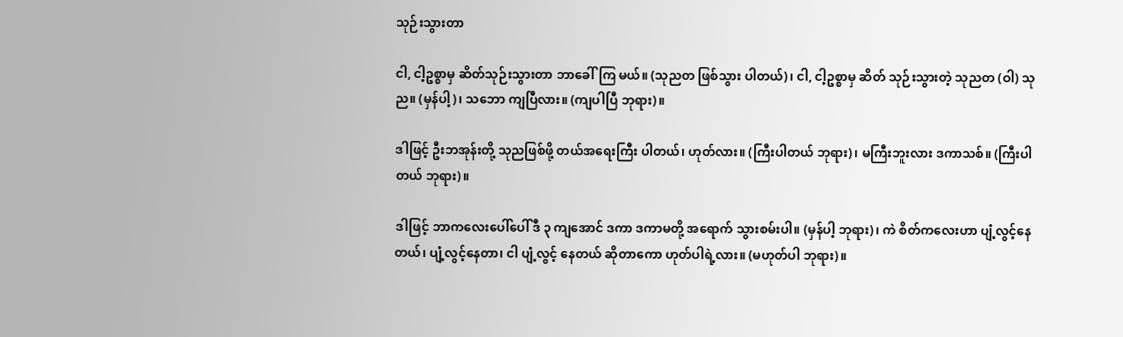သုဉ်းသွားတာ

ငါ, ငါ့ဥစ္စာမှ ဆိတ်သုဉ်းသွားတာ ဘာခေါ်ကြ မယ်။ (သုညတ ဖြစ်သွား ပါတယ်)၊ ငါ, ငါ့ဥစ္စာမှ ဆိတ် သုဉ်းသွားတဲ့ သုညတ (ဝါ) သုည။ (မှန်ပါ့)၊ သဘော ကျပြီလား။ (ကျပါပြီ ဘုရား)။

ဒါဖြင့် ဦးဘအုန်းတို့ သုညဖြစ်ဖို့ တယ်အရေးကြီး ပါတယ်၊ ဟုတ်လား။ (ကြီးပါတယ် ဘုရား)၊ မကြီးဘူးလား ဒကာသစ်။ (ကြီးပါတယ် ဘုရား)။

ဒါဖြင့် ဘာကလေးပေါ်ပေါ် ဒီ ၃ ကျအောင် ဒကာ ဒကာမတို့ အရောက် သွားစမ်းပါ။ (မှန်ပါ့ ဘုရား)၊ ကဲ စိတ်ကလေးဟာ ပျံ့လွင့်နေတယ်၊ ပျံ့လွင့်နေတာ၊ ငါ ပျံ့လွင့် နေတယ် ဆိုတာကော ဟုတ်ပါရဲ့လား။ (မဟုတ်ပါ ဘုရား)။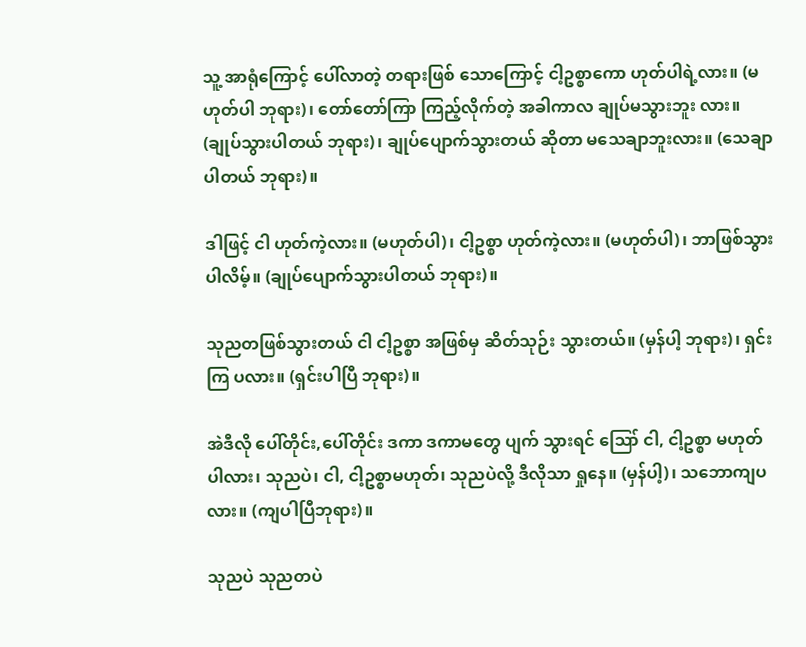သူ့ အာရုံကြောင့် ပေါ်လာတဲ့ တရားဖြစ် သောကြောင့် ငါ့ဥစ္စာကော ဟုတ်ပါရဲ့လား။ (မဟုတ်ပါ ဘုရား)၊ တော်တော်ကြာ ကြည့်လိုက်တဲ့ အခါကာလ ချုပ်မသွားဘူး လား။ (ချုပ်သွားပါတယ် ဘုရား)၊ ချုပ်ပျောက်သွားတယ် ဆိုတာ မသေချာဘူးလား။ (သေချာပါတယ် ဘုရား)။

ဒါဖြင့် ငါ ဟုတ်ကဲ့လား။ (မဟုတ်ပါ)၊ ငါ့ဥစ္စာ ဟုတ်ကဲ့လား။ (မဟုတ်ပါ)၊ ဘာဖြစ်သွားပါလိမ့်။ (ချုပ်ပျောက်သွားပါတယ် ဘုရား)။

သုညတဖြစ်သွားတယ် ငါ ငါ့ဥစ္စာ အဖြစ်မှ ဆိတ်သုဉ်း သွားတယ်။ (မှန်ပါ့ ဘုရား)၊ ရှင်းကြ ပလား။ (ရှင်းပါပြီ ဘုရား)။

အဲဒီလို ပေါ်တိုင်း,ပေါ်တိုင်း ဒကာ ဒကာမတွေ ပျက် သွားရင် ဪ ငါ, ငါ့ဥစ္စာ မဟုတ်ပါလား၊ သုညပဲ၊ ငါ, ငါ့ဥစ္စာမဟုတ်၊ သုညပဲလို့ ဒီလိုသာ ရှုနေ။ (မှန်ပါ့)၊ သဘောကျပလား။ (ကျပါပြီဘုရား)။

သုညပဲ သုညတပဲ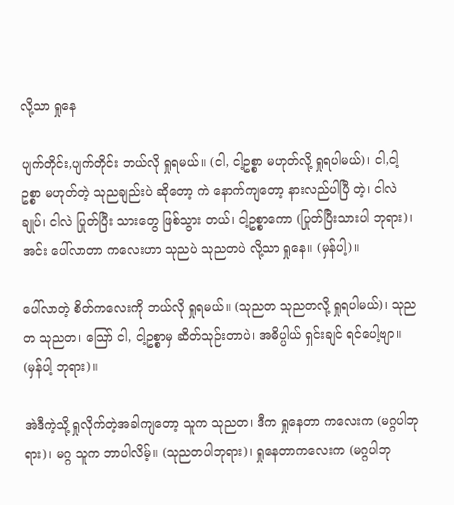လို့သာ ရှုနေ

ပျက်တိုင်း,ပျက်တိုင်း ဘယ်လို ရှုရမယ်။ (ငါ, ငါ့ဥစ္စာ မဟုတ်လို့ ရှုရပါမယ်)၊ ငါ,ငါ့ဥစ္စာ မဟုတ်တဲ့ သုညချည်းပဲ ဆိုတော့ ကဲ နောက်ကျတော့ နားလည်ပါပြီ တဲ့၊ ငါလဲချုပ်၊ ငါလဲ ပြုတ်ပြီး သားတွေ ဖြစ်သွား တယ်၊ ငါ့ဥစ္စာကော (ပြုတ်ပြီးသားပါ ဘုရား)၊ အင်း ပေါ်လာတာ ကလေးဟာ သုညပဲ သုညတပဲ လို့သာ ရှုနေ။ (မှန်ပါ့)။

ပေါ်လာတဲ့ စိတ်ကလေးကို ဘယ်လို ရှုရမယ်။ (သုညတ သုညတလို့ ရှုရပါမယ်)၊ သုညတ သုညတ၊ သြော် ငါ, ငါ့ဥစ္စာမှ ဆိတ်သုဉ်းတာပဲ၊ အဓိပ္ပါယ် ရှင်းချင် ရင်ပေါ့ဗျာ။ (မှန်ပါ့ ဘုရား)။

အဲဒီကဲ့သို့ ရှုလိုက်တဲ့အခါကျတော့ သူက သုညတ၊ ဒီက ရှုနေတာ ကလေးက (မဂ္ဂပါဘုရား)၊ မဂ္ဂ သူက ဘာပါလိမ့်။ (သုညတပါဘုရား)၊ ရှုနေတာကလေးက (မဂ္ဂပါဘု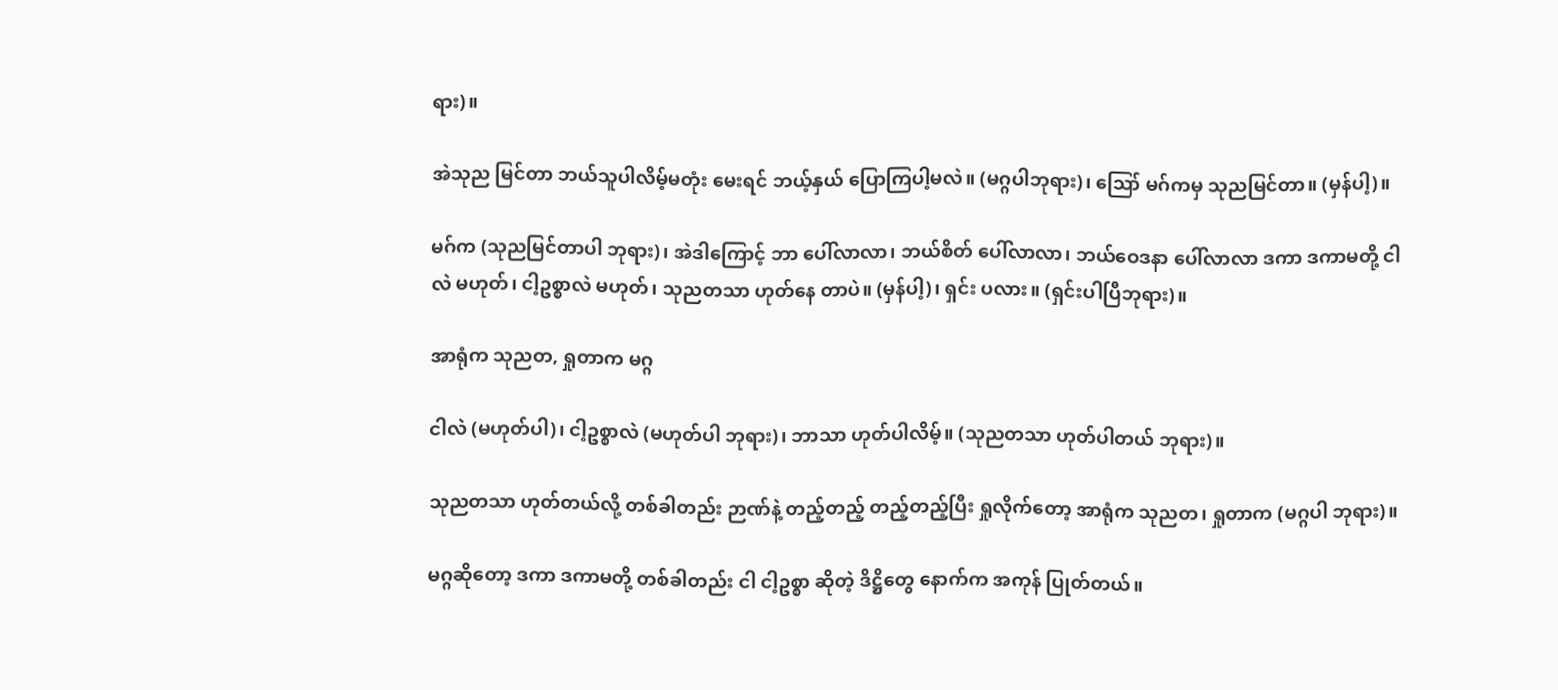ရား)။

အဲသုည မြင်တာ ဘယ်သူပါလိမ့်မတုံး မေးရင် ဘယ့်နှယ် ပြောကြပါ့မလဲ။ (မဂ္ဂပါဘုရား)၊ ဪ မဂ်ကမှ သုညမြင်တာ။ (မှန်ပါ့)။

မဂ်က (သုညမြင်တာပါ ဘုရား)၊ အဲဒါကြောင့် ဘာ ပေါ်လာလာ၊ ဘယ်စိတ် ပေါ်လာလာ၊ ဘယ်ဝေဒနာ ပေါ်လာလာ ဒကာ ဒကာမတို့ ငါလဲ မဟုတ်၊ ငါ့ဥစ္စာလဲ မဟုတ်၊ သုညတသာ ဟုတ်နေ တာပဲ။ (မှန်ပါ့)၊ ရှင်း ပလား။ (ရှင်းပါပြီဘုရား)။

အာရုံက သုညတ, ရှုတာက မဂ္ဂ

ငါလဲ (မဟုတ်ပါ)၊ ငါ့ဥစ္စာလဲ (မဟုတ်ပါ ဘုရား)၊ ဘာသာ ဟုတ်ပါလိမ့်။ (သုညတသာ ဟုတ်ပါတယ် ဘုရား)။

သုညတသာ ဟုတ်တယ်လို့ တစ်ခါတည်း ဉာဏ်နဲ့ တည့်တည့် တည့်တည့်ပြီး ရှုလိုက်တော့ အာရုံက သုညတ၊ ရှုတာက (မဂ္ဂပါ ဘုရား)။

မဂ္ဂဆိုတော့ ဒကာ ဒကာမတို့ တစ်ခါတည်း ငါ ငါ့ဥစ္စာ ဆိုတဲ့ ဒိဋ္ဌိတွေ နောက်က အကုန် ပြုတ်တယ်။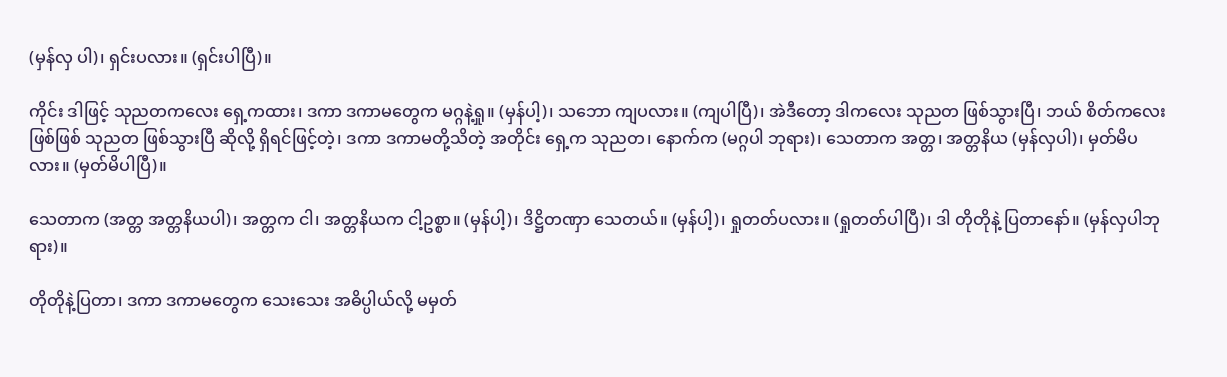(မှန်လှ ပါ)၊ ရှင်းပလား။ (ရှင်းပါပြီ)။

ကိုင်း ဒါဖြင့် သုညတကလေး ရှေ့ကထား၊ ဒကာ ဒကာမတွေက မဂ္ဂနဲ့ရှု။ (မှန်ပါ့)၊ သဘော ကျပလား။ (ကျပါပြီ)၊ အဲဒီတော့ ဒါကလေး သုညတ ဖြစ်သွားပြီ၊ ဘယ် စိတ်ကလေး ဖြစ်ဖြစ် သုညတ ဖြစ်သွားပြီ ဆိုလို့ ရှိရင်ဖြင့်တဲ့၊ ဒကာ ဒကာမတို့သိတဲ့ အတိုင်း ရှေ့က သုညတ၊ နောက်က (မဂ္ဂပါ ဘုရား)၊ သေတာက အတ္တ၊ အတ္တနိယ (မှန်လှပါ)၊ မှတ်မိပလား။ (မှတ်မိပါပြီ)။

သေတာက (အတ္တ အတ္တနိယပါ)၊ အတ္တက ငါ၊ အတ္တနိယက ငါ့ဥစ္စာ။ (မှန်ပါ့)၊ ဒိဋ္ဌိတဏှာ သေတယ်။ (မှန်ပါ့)၊ ရှုတတ်ပလား။ (ရှုတတ်ပါပြီ)၊ ဒါ တိုတိုနဲ့ ပြတာနော်။ (မှန်လှပါဘုရား)။

တိုတိုနဲ့ပြတာ၊ ဒကာ ဒကာမတွေက သေးသေး အဓိပ္ပါယ်လို့ မမှတ်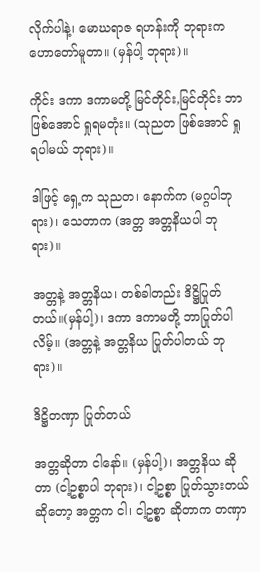လိုက်ပါနဲ့၊ မောဃရာဇ ရဟန်းကို ဘုရားက ဟောတော်မူတာ။ (မှန်ပါ့ ဘုရား)။

ကိုင်း ဒကာ ဒကာမတို့ မြင်တိုင်း,မြင်တိုင်း ဘာ ဖြစ်အောင် ရှုရမတုံး။ (သုညတ ဖြစ်အောင် ရှုရပါမယ် ဘုရား)။

ဒါဖြင့် ရှေ့က သုညတ၊ နောက်က (မဂ္ဂပါဘုရား)၊ သေတာက (အတ္တ အတ္တနိယပါ ဘုရား)။

အတ္တနဲ့ အတ္တနိယ၊ တစ်ခါတည်း ဒိဋ္ဌိပြုတ်တယ်။(မှန်ပါ့)၊ ဒကာ ဒကာမတို့ ဘာပြုတ်ပါလိမ့်။ (အတ္တနဲ့ အတ္တနိယ ပြုတ်ပါတယ် ဘုရား)။

ဒိဋ္ဌိတဏှာ ပြုတ်တယ်

အတ္တဆိုတာ ငါနော်။ (မှန်ပါ့)၊ အတ္တနိယ ဆိုတာ (ငါ့ဥစ္စာပါ ဘုရား)၊ ငါ့ဥစ္စာ ပြုတ်သွားတယ် ဆိုတော့ အတ္တက ငါ၊ ငါ့ဥစ္စာ ဆိုတာက တဏှာ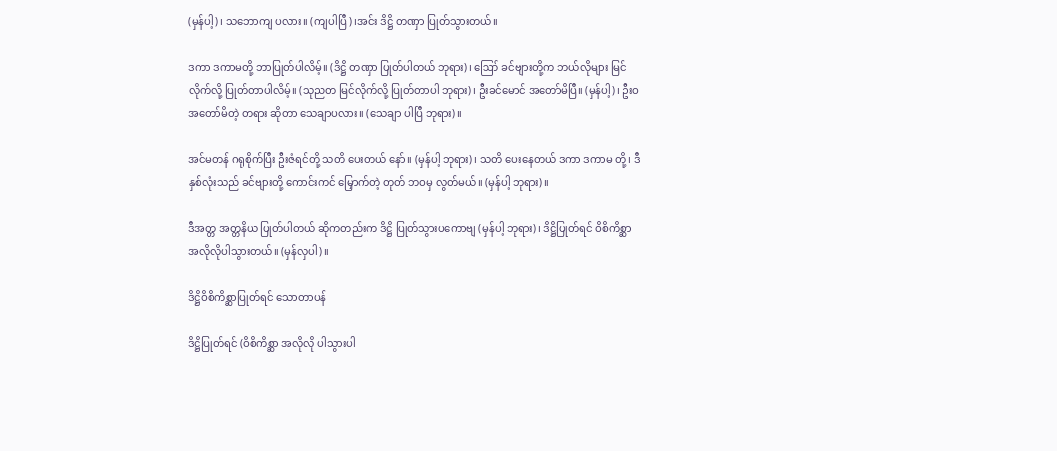(မှန်ပါ့)၊ သဘောကျ ပလား။ (ကျပါပြီ)၊အင်း ဒိဋ္ဌိ တဏှာ ပြုတ်သွားတယ်။

ဒကာ ဒကာမတို့ ဘာပြုတ်ပါလိမ့်။ (ဒိဋ္ဌိ တဏှာ ပြုတ်ပါတယ် ဘုရား)၊ ဪ ခင်ဗျားတို့က ဘယ်လိုများ မြင်လိုက်လို့ ပြုတ်တာပါလိမ့်။ (သုညတ မြင်လိုက်လို့ ပြုတ်တာပါ ဘုရား)၊ ဦးခင်မောင် အတော်မိပြီ။ (မှန်ပါ့)၊ ဦးဝ အတော်မိတဲ့ တရား ဆိုတာ သေချာပလား။ (သေချာ ပါပြီ ဘုရား)။

အင်မတန် ဂရုစိုက်ပြီး ဦးဇံရင်တို့ သတိ ပေးတယ် နော်။ (မှန်ပါ့ ဘုရား)၊ သတိ ပေးနေတယ် ဒကာ ဒကာမ တို့၊ ဒီနှစ်လုံးသည် ခင်ဗျားတို့ ကောင်းကင် မြှောက်တဲ့ တုတ် ဘဝမှ လွတ်မယ်။ (မှန်ပါ့ ဘုရား)။

ဒီအတ္တ အတ္တနိယ ပြုတ်ပါတယ် ဆိုကတည်းက ဒိဋ္ဌိ ပြုတ်သွားပကောဗျ (မှန်ပါ့ ဘုရား)၊ ဒိဋ္ဌိပြုတ်ရင် ဝိစိကိစ္ဆာ အလိုလိုပါသွားတယ်။ (မှန်လှပါ)။

ဒိဋ္ဌိဝိစိကိစ္ဆာပြုတ်ရင် သောတာပန်

ဒိဋ္ဌိပြုတ်ရင် (ဝိစိကိစ္ဆာ အလိုလို ပါသွားပါ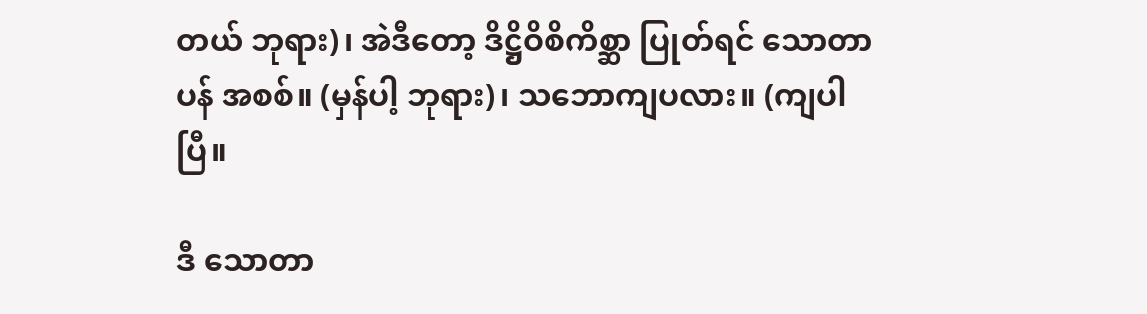တယ် ဘုရား)၊ အဲဒီတော့ ဒိဋ္ဌိဝိစိကိစ္ဆာ ပြုတ်ရင် သောတာပန် အစစ်။ (မှန်ပါ့ ဘုရား)၊ သဘောကျပလား။ (ကျပါပြီ။

ဒီ သောတာ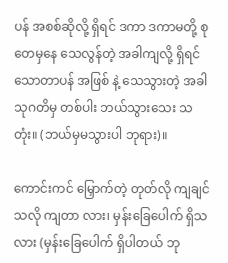ပန် အစစ်ဆိုလို့ ရှိရင် ဒကာ ဒကာမတို့ စုတေမှနေ သေလွန်တဲ့ အခါကျလို့ ရှိရင် သောတာပန် အဖြစ် နဲ့ သေသွားတဲ့ အခါ သုဂတိမှ တစ်ပါး ဘယ်သွားသေး သတုံး။ (ဘယ်မှမသွားပါ ဘုရား)။

ကောင်းကင် မြှောက်တဲ့ တုတ်လို ကျချင်သလို ကျတာ လား၊ မှန်းခြေပေါက် ရှိသလား (မှန်းခြေပေါက် ရှိပါတယ် ဘု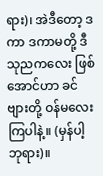ရား)၊ အဲဒီတော့ ဒကာ ဒကာမတို့ ဒီ သုညကလေး ဖြစ်အောင်ဟာ ခင်ဗျားတို့ ဝန်မလေး ကြပါနဲ့။ (မှန်ပါ့ ဘုရား)။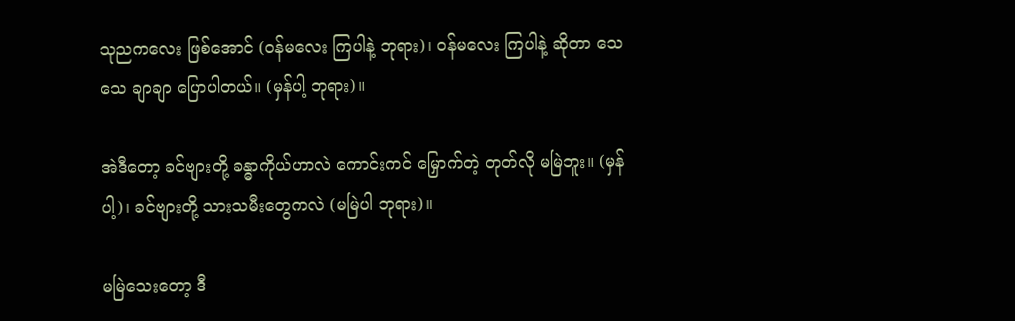သုညကလေး ဖြစ်အောင် (ဝန်မလေး ကြပါနဲ့ ဘုရား)၊ ဝန်မလေး ကြပါနဲ့ ဆိုတာ သေသေ ချာချာ ပြောပါတယ်။ (မှန်ပါ့ ဘုရား)။

အဲဒီတော့ ခင်ဗျားတို့ ခန္ဓာကိုယ်ဟာလဲ ကောင်းကင် မြှောက်တဲ့ တုတ်လို မမြဲဘူး။ (မှန်ပါ့)၊ ခင်ဗျားတို့ သားသမီးတွေကလဲ (မမြဲပါ ဘုရား)။

မမြဲသေးတော့ ဒီ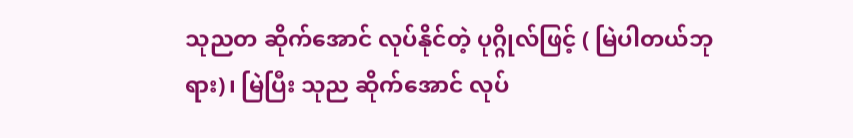သုညတ ဆိုက်အောင် လုပ်နိုင်တဲ့ ပုဂ္ဂိုလ်ဖြင့် ( မြဲပါတယ်ဘုရား)၊ မြဲပြီး သုည ဆိုက်အောင် လုပ်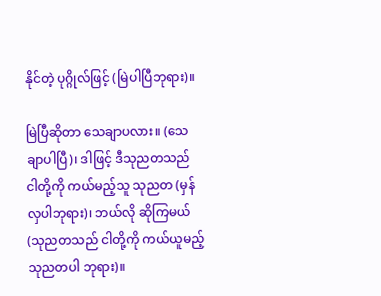နိုင်တဲ့ ပုဂ္ဂိုလ်ဖြင့် (မြဲပါပြီဘုရား)။

မြဲပြီဆိုတာ သေချာပလား။ (သေချာပါပြီ)၊ ဒါဖြင့် ဒီသုညတသည် ငါတို့ကို ကယ်မည့်သူ သုညတ (မှန် လှပါဘုရား)၊ ဘယ်လို ဆိုကြမယ် (သုညတသည် ငါတို့ကို ကယ်ယူမည့် သုညတပါ ဘုရား)။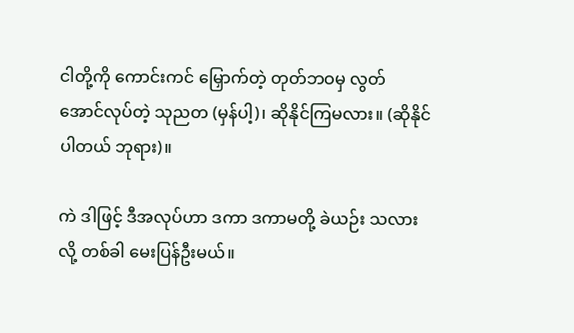ငါတို့ကို ကောင်းကင် မြှောက်တဲ့ တုတ်ဘဝမှ လွတ် အောင်လုပ်တဲ့ သုညတ (မှန်ပါ့)၊ ဆိုနိုင်ကြမလား။ (ဆိုနိုင်ပါတယ် ဘုရား)။

ကဲ ဒါဖြင့် ဒီအလုပ်ဟာ ဒကာ ဒကာမတို့ ခဲယဉ်း သလားလို့ တစ်ခါ မေးပြန်ဦးမယ်။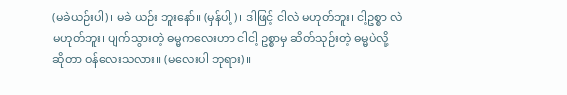(မခဲယဉ်းပါ)၊ မခဲ ယဉ်း ဘူးနော်။ (မှန်ပါ့)၊ ဒါဖြင့် ငါလဲ မဟုတ်ဘူး၊ ငါ့ဥစ္စာ လဲ မဟုတ်ဘူး၊ ပျက်သွားတဲ့ ဓမ္မကလေးဟာ ငါငါ့ ဥစ္စာမှ ဆိတ်သုဉ်းတဲ့ ဓမ္မပဲလို့ ဆိုတာ ဝန်လေးသလား။ (မလေးပါ ဘုရား)။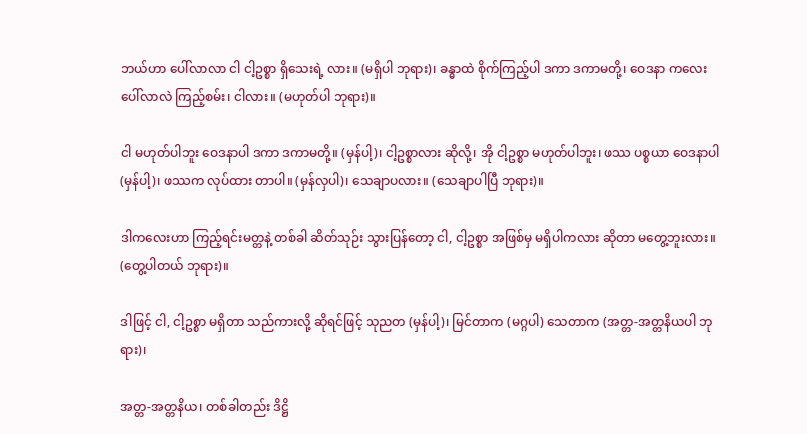ဘယ်ဟာ ပေါ်လာလာ ငါ ငါ့ဥစ္စာ ရှိသေးရဲ့ လား။ (မရှိပါ ဘုရား)၊ ခန္ဓာထဲ စိုက်ကြည့်ပါ ဒကာ ဒကာမတို့၊ ဝေဒနာ ကလေး ပေါ်လာလဲ ကြည့်စမ်း၊ ငါလား။ (မဟုတ်ပါ ဘုရား)။

ငါ မဟုတ်ပါဘူး ဝေဒနာပါ ဒကာ ဒကာမတို့။ (မှန်ပါ့)၊ ငါ့ဥစ္စာလား ဆိုလို့၊ အို ငါ့ဥစ္စာ မဟုတ်ပါဘူး၊ ဖဿ ပစ္စယာ ဝေဒနာပါ (မှန်ပါ့)၊ ဖဿက လုပ်ထား တာပါ။ (မှန်လှပါ)၊ သေချာပလား။ (သေချာပါပြီ ဘုရား)။

ဒါကလေးဟာ ကြည့်ရင်းမတ္တနဲ့ တစ်ခါ ဆိတ်သုဉ်း သွားပြန်တော့ ငါ, ငါ့ဥစ္စာ အဖြစ်မှ မရှိပါကလား ဆိုတာ မတွေ့ဘူးလား။ (တွေ့ပါတယ် ဘုရား)။

ဒါဖြင့် ငါ, ငါ့ဥစ္စာ မရှိတာ သည်ကားလို့ ဆိုရင်ဖြင့် သုညတ (မှန်ပါ့)၊ မြင်တာက (မဂ္ဂပါ) သေတာက (အတ္တ-အတ္တနိယပါ ဘုရား)၊

အတ္တ-အတ္တနိယ၊ တစ်ခါတည်း ဒိဋ္ဌိ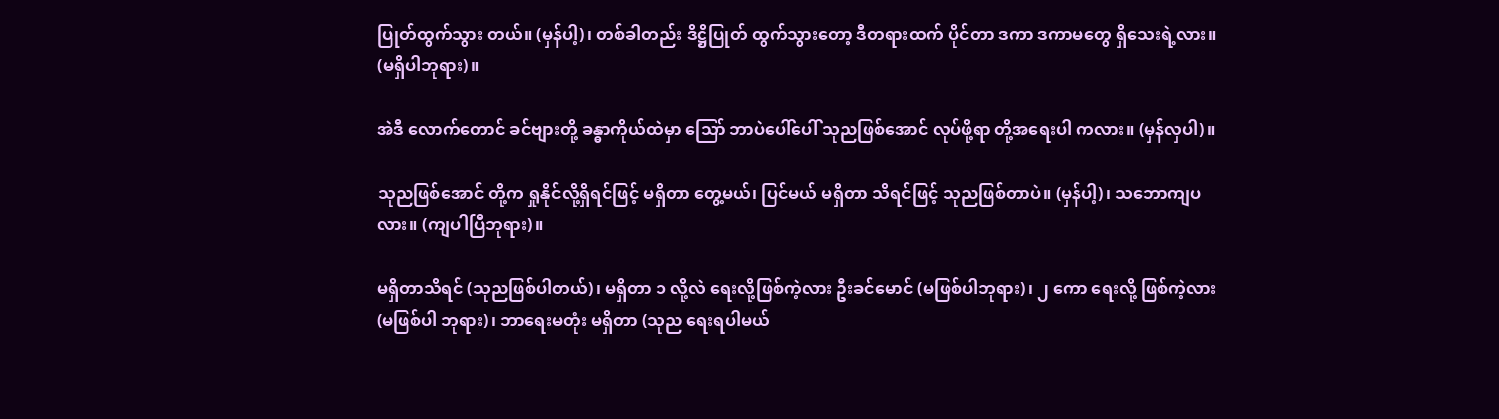ပြုတ်ထွက်သွား တယ်။ (မှန်ပါ့)၊ တစ်ခါတည်း ဒိဋ္ဌိပြုတ် ထွက်သွားတော့ ဒီတရားထက် ပိုင်တာ ဒကာ ဒကာမတွေ ရှိသေးရဲ့လား။ (မရှိပါဘုရား)။

အဲဒီ လောက်တောင် ခင်ဗျားတို့ ခန္ဓာကိုယ်ထဲမှာ သြော် ဘာပဲပေါ်ပေါ် သုညဖြစ်အောင် လုပ်ဖို့ရာ တို့အရေးပါ ကလား။ (မှန်လှပါ)။

သုညဖြစ်အောင် တို့က ရှုနိုင်လို့ရှိရင်ဖြင့် မရှိတာ တွေ့မယ်၊ ပြင်မယ် မရှိတာ သိရင်ဖြင့် သုညဖြစ်တာပဲ။ (မှန်ပါ့)၊ သဘောကျပလား။ (ကျပါပြီဘုရား)။

မရှိတာသိရင် (သုညဖြစ်ပါတယ်)၊ မရှိတာ ၁ လို့လဲ ရေးလို့ဖြစ်ကဲ့လား ဦးခင်မောင် (မဖြစ်ပါဘုရား)၊ ၂ ကော ရေးလို့ ဖြစ်ကဲ့လား (မဖြစ်ပါ ဘုရား)၊ ဘာရေးမတုံး မရှိတာ (သုည ရေးရပါမယ်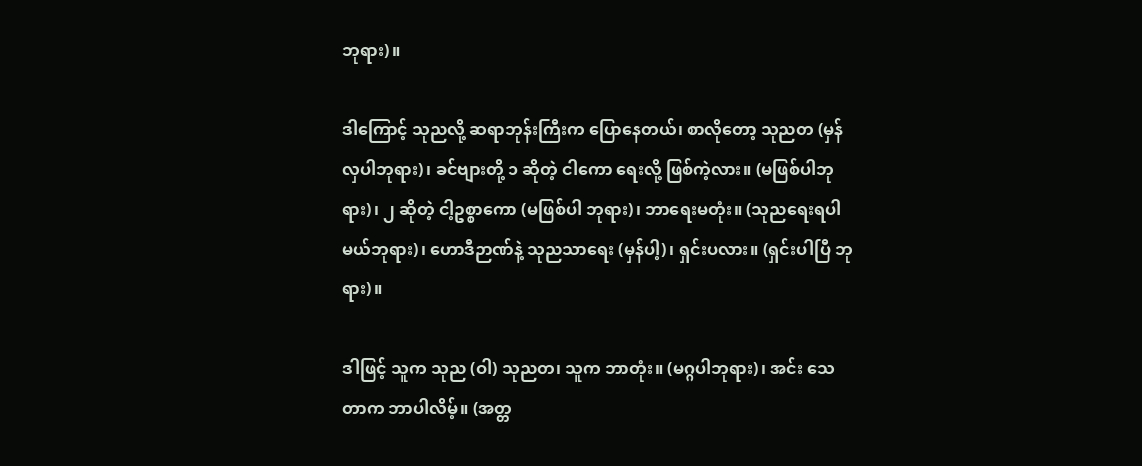ဘုရား)။

ဒါကြောင့် သုညလို့ ဆရာဘုန်းကြီးက ပြောနေတယ်၊ စာလိုတော့ သုညတ (မှန်လှပါဘုရား)၊ ခင်ဗျားတို့ ၁ ဆိုတဲ့ ငါကော ရေးလို့ ဖြစ်ကဲ့လား။ (မဖြစ်ပါဘုရား)၊ ၂ ဆိုတဲ့ ငါ့ဥစ္စာကော (မဖြစ်ပါ ဘုရား)၊ ဘာရေးမတုံး။ (သုညရေးရပါမယ်ဘုရား)၊ ဟောဒီဉာဏ်နဲ့ သုညသာရေး (မှန်ပါ့)၊ ရှင်းပလား။ (ရှင်းပါပြီ ဘုရား)။

ဒါဖြင့် သူက သုည (ဝါ) သုညတ၊ သူက ဘာတုံး။ (မဂ္ဂပါဘုရား)၊ အင်း သေတာက ဘာပါလိမ့်။ (အတ္တ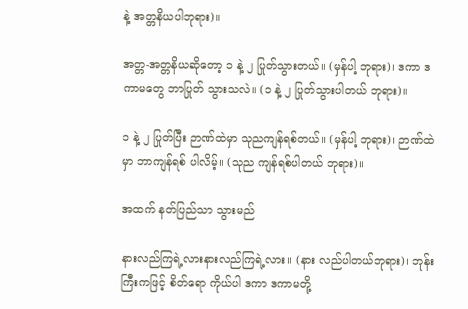နဲ့ အတ္တနိယပါဘုရား)။

အတ္တ-အတ္တနိယဆိုတော့ ၁ နဲ့ ၂ ပြုတ်သွားတယ်။ (မှန်ပါ့ ဘုရား)၊ ဒကာ ဒကာမတွေ ဘာပြုတ် သွားသလဲ။ (၁ နဲ့ ၂ ပြုတ်သွားပါတယ် ဘုရား)။

၁ နဲ့ ၂ ပြုတ်ပြီး ဉာဏ်ထဲမှာ သုညကျန်ရစ်တယ်။ (မှန်ပါ့ ဘုရား)၊ ဉာဏ်ထဲမှာ ဘာကျန်ရစ် ပါလိမ့်။ (သုည ကျန်ရစ်ပါတယ် ဘုရား)။

အထက် နတ်ပြည်သာ သွားမည်

နားလည်ကြရဲ့လားနားလည်ကြရဲ့လား။ (နား လည်ပါတယ်ဘုရား)၊ ဘုန်းကြီးကဖြင့် စိတ်ရော ကိုယ်ပါ ဒကာ ဒကာမတို့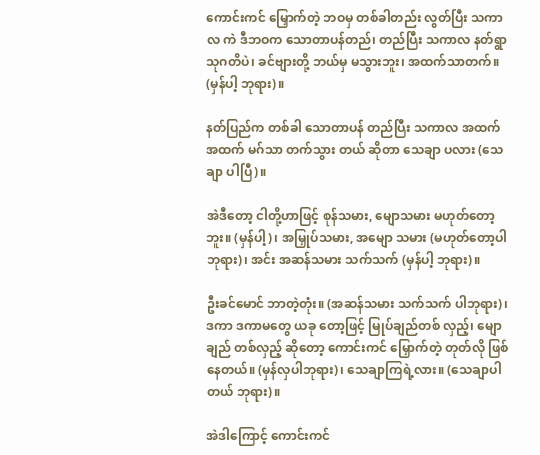ကောင်းကင် မြှောက်တဲ့ ဘဝမှ တစ်ခါတည်း လွတ်ပြီး သကာလ ကဲ ဒီဘဝက သောတာပန်တည်၊ တည်ပြီး သကာလ နတ်ရွာ သုဂတိပဲ၊ ခင်ဗျားတို့ ဘယ်မှ မသွားဘူး၊ အထက်သာတက်။ (မှန်ပါ့ ဘုရား)။

နတ်ပြည်က တစ်ခါ သောတာပန် တည်ပြီး သကာလ အထက် အထက် မဂ်သာ တက်သွား တယ် ဆိုတာ သေချာ ပလား (သေချာ ပါပြီ)။

အဲဒီတော့ ငါတို့ဟာဖြင့် စုန်သမား, မျောသမား မဟုတ်တော့ဘူး။ (မှန်ပါ့)၊ အမြှုပ်သမား, အမျော သမား (မဟုတ်တော့ပါ ဘုရား)၊ အင်း အဆန်သမား သက်သက် (မှန်ပါ့ ဘုရား)။

ဦးခင်မောင် ဘာတဲ့တုံး။ (အဆန်သမား သက်သက် ပါဘုရား)၊ ဒကာ ဒကာမတွေ ယခု တော့ဖြင့် မြုပ်ချည်တစ် လှည့်၊ မျောချည် တစ်လှည့် ဆိုတော့ ကောင်းကင် မြှောက်တဲ့ တုတ်လို ဖြစ်နေတယ်။ (မှန်လှပါဘုရား)၊ သေချာကြရဲ့လား။ (သေချာပါတယ် ဘုရား)။

အဲဒါကြောင့် ကောင်းကင်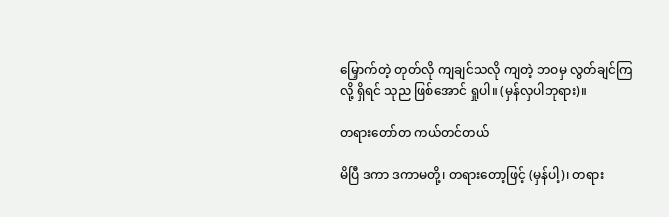မြှောက်တဲ့ တုတ်လို ကျချင်သလို ကျတဲ့ ဘဝမှ လွတ်ချင်ကြလို့ ရှိရင် သုည ဖြစ်အောင် ရှုပါ။ (မှန်လှပါဘုရား)။

တရားတော်တ ကယ်တင်တယ်

မိပြီ ဒကာ ဒကာမတို့၊ တရားတော့ဖြင့် (မှန်ပါ့)၊ တရား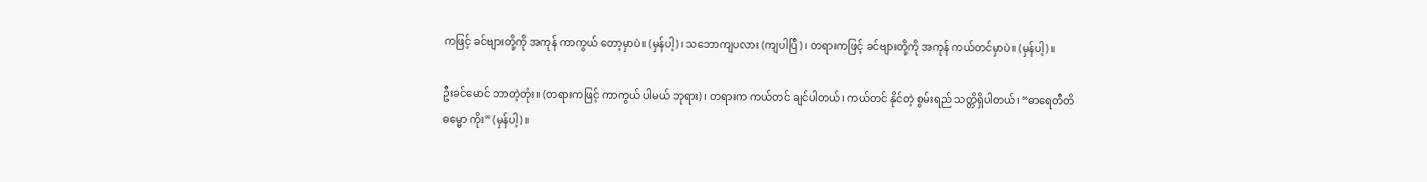ကဖြင့် ခင်ဗျားတို့ကို အကုန် ကာကွယ် တော့မှာပဲ။ (မှန်ပါ့)၊ သဘောကျပလား (ကျပါပြီ)၊ တရားကဖြင့် ခင်ဗျားတို့ကို အကုန် ကယ်တင်မှာပဲ။ (မှန်ပါ့)။

ဦးခင်မောင် ဘာတဲ့တုံး။ (တရားကဖြင့် ကာကွယ် ပါမယ် ဘုရား)၊ တရားက ကယ်တင် ချင်ပါတယ်၊ ကယ်တင် နိုင်တဲ့ စွမ်းရည် သတ္တိရှိပါတယ်၊ “ဓာရေတီတိ ဓမ္မော ကိုး” (မှန်ပါ့)။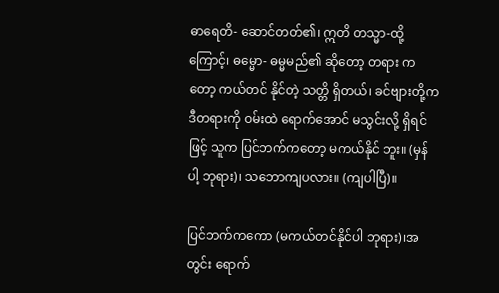ဓာရေတိ- ဆောင်တတ်၏၊ ဣတိ တသ္မာ-ထို့ကြောင့်၊ ဓမ္မော- ဓမ္မမည်၏ ဆိုတော့ တရား ကတော့ ကယ်တင် နိုင်တဲ့ သတ္တိ ရှိတယ်၊ ခင်ဗျားတို့က ဒီတရားကို ဝမ်းထဲ ရောက်အောင် မသွင်းလို့ ရှိရင်ဖြင့် သူက ပြင်ဘက်ကတော့ မကယ်နိုင် ဘူး။ (မှန်ပါ့ ဘုရား)၊ သဘောကျပလား။ (ကျပါပြီ)။

ပြင်ဘက်ကကော (မကယ်တင်နိုင်ပါ ဘုရား)၊အတွင်း ရောက်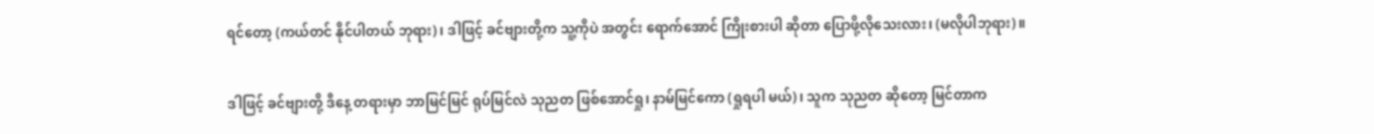ရင်တော့ (ကယ်တင် နိုင်ပါတယ် ဘုရား)၊ ဒါဖြင့် ခင်ဗျားတို့က သူ့ကိုပဲ အတွင်း ရောက်အောင် ကြိုးစားပါ ဆိုတာ ပြောဖို့လိုသေးလား၊ (မလိုပါဘုရား)။

ဒါဖြင့် ခင်ဗျားတို့ ဒီနေ့ တရားမှာ ဘာမြင်မြင် ရုပ်မြင်လဲ သုညတ ဖြစ်အောင်ရှု၊ နာမ်မြင်ကော (ရှုရပါ မယ်)၊ သူက သုညတ ဆိုတော့ မြင်တာက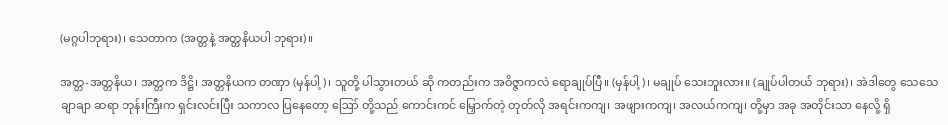(မဂ္ဂပါဘုရား)၊ သေတာက (အတ္တနဲ့ အတ္တနိယပါ ဘုရား)။

အတ္တ-အတ္တနိယ၊ အတ္တက ဒိဋ္ဌိ၊ အတ္တနိယက တဏှာ (မှန်ပါ့)၊ သူတို့ ပါသွားတယ် ဆို ကတည်းက အဝိဇ္ဇာကလဲ ရောချုပ်ပြီ။ (မှန်ပါ့)၊ မချုပ် သေးဘူးလား။ (ချုပ်ပါတယ် ဘုရား)၊ အဲဒါတွေ သေသေချာချာ ဆရာ ဘုန်းကြီးက ရှင်းလင်းပြီး သကာလ ပြနေတော့ ဪ တို့သည် ကောင်းကင် မြှောက်တဲ့ တုတ်လို အရင်းကကျ၊ အဖျားကကျ၊ အလယ်ကကျ၊ တို့မှာ အခု အတိုင်းသာ နေလို့ ရှိ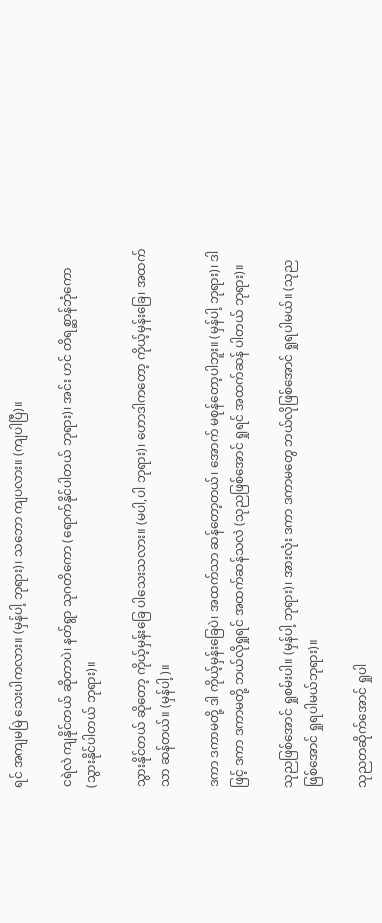ရင် အကျမမြဲ သေးပါကလား။ (မှန်ပါ့ ဘုရား)၊ သဘော ကျပလား။ (ကျပါပြီ)။

ငရဲလဲ ကျနိုင်တယ် ဆိုတာပဲ၊ နတ်ရွာ သုဂတိကော (ရောက်နိုင်ပါတယ် ဘုရား)၊ အင်း ဟင် တိရစ္ဆာန်ဘုံကော (သွားနိုင်ပါတယ် ဘုရား)။

သွားနိုင်တယ် ဆိုတော့ ကိုယ့်မှန်းခြေ ပါသေးသလား။ (မပါ,ပါ ဘုရား)၊ ဟောဒါကတော့ ကိုယ့်မှန်းခြေ၊ အထက်သာ ဆန်တယ်။ (မှန်ပါ့)။

ဒကာ ဒကာမတို့ ဒါ ကိုယ့်မှန်းခြေပဲ၊ အထက်သာ ဆန်တော့တယ်၊ အောက် မစုန်တော့ပါဘူး။ (မှန်ပါ့ ဘုရား)၊ ဒါဖြင့် ဒကာ ဒကာမတို့ ဘယ်လိုရှုရင် အထက်ဆန်သလဲ (သုညဖြစ်အောင် ရှုရင် အထက်ဆန် ပါတယ် ဘုရား)။

သုညဖြစ်အောင် ရှုစမ်းပါ။ (မှန်ပါ့ ဘုရား)၊ အားလုံး ဒကာ ဒကာမတွေ ဘယ်လိုဖြစ်အောင် ရှုရပါမယ်။ (သုညဖြစ်အောင် ရှုရပါမယ်ဘုရား)။

သုညတဆိုက်အောင် ရှုပါ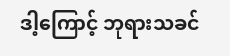ဒါ့ကြောင့် ဘုရားသခင်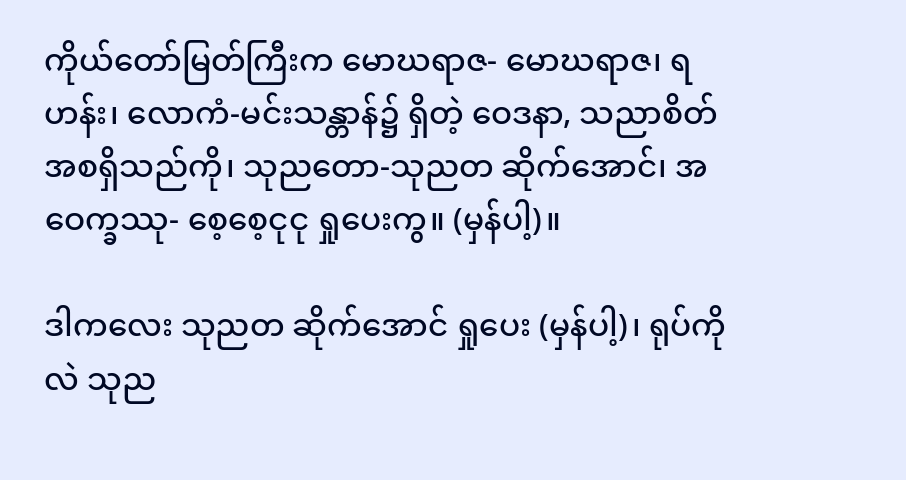ကိုယ်တော်မြတ်ကြီးက မောဃရာဇ- မောဃရာဇ၊ ရဟန်း၊ လောကံ-မင်းသန္တာန်၌ ရှိတဲ့ ဝေဒနာ, သညာစိတ် အစရှိသည်ကို၊ သုညတော-သုညတ ဆိုက်အောင်၊ အဝေက္ခဿု- စေ့စေ့ငုငု ရှုပေးကွ။ (မှန်ပါ့)။

ဒါကလေး သုညတ ဆိုက်အောင် ရှုပေး (မှန်ပါ့)၊ ရုပ်ကိုလဲ သုည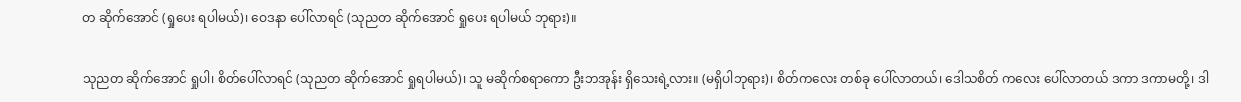တ ဆိုက်အောင် (ရှုပေး ရပါမယ်)၊ ဝေဒနာ ပေါ်လာရင် (သုညတ ဆိုက်အောင် ရှုပေး ရပါမယ် ဘုရား)။

သုညတ ဆိုက်အောင် ရှုပါ၊ စိတ်ပေါ်လာရင် (သုညတ ဆိုက်အောင် ရှုရပါမယ်)၊ သူ မဆိုက်စရာကော ဦးဘအုန်း ရှိသေးရဲ့လား။ (မရှိပါဘုရား)၊ စိတ်ကလေး တစ်ခု ပေါ်လာတယ်၊ ဒေါသစိတ် ကလေး ပေါ်လာတယ် ဒကာ ဒကာမတို့၊ ဒါ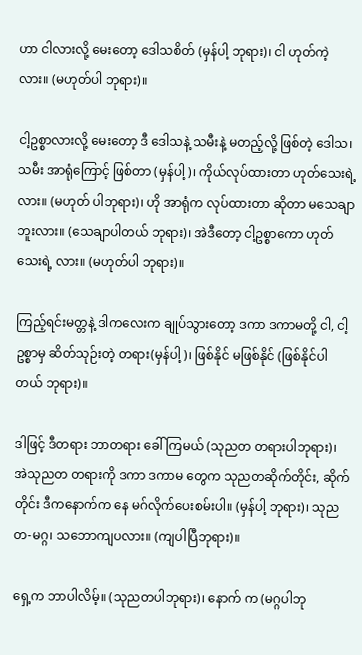ဟာ ငါလားလို့ မေးတော့ ဒေါသစိတ် (မှန်ပါ့ ဘုရား)၊ ငါ ဟုတ်ကဲ့လား။ (မဟုတ်ပါ ဘုရား)။

ငါ့ဥစ္စာလားလို့ မေးတော့ ဒီ ဒေါသနဲ့ သမီးနဲ့ မတည့်လို့ ဖြစ်တဲ့ ဒေါသ၊ သမီး အာရုံကြောင့် ဖြစ်တာ (မှန်ပါ့)၊ ကိုယ်လုပ်ထားတာ ဟုတ်သေးရဲ့လား။ (မဟုတ် ပါဘုရား)၊ ဟို အာရုံက လုပ်ထားတာ ဆိုတာ မသေချာဘူးလား။ (သေချာပါတယ် ဘုရား)၊ အဲဒီတော့ ငါ့ဥစ္စာကော ဟုတ်သေးရဲ့ လား။ (မဟုတ်ပါ ဘုရား)။

ကြည့်ရင်းမတ္တနဲ့ ဒါကလေးက ချုပ်သွားတော့ ဒကာ ဒကာမတို့ ငါ, ငါ့ဥစ္စာမှ ဆိတ်သုဉ်းတဲ့ တရား(မှန်ပါ့)၊ ဖြစ်နိုင် မဖြစ်နိုင် (ဖြစ်နိုင်ပါတယ် ဘုရား)။

ဒါဖြင့် ဒီတရား ဘာတရား ခေါ်ကြမယ် (သုညတ တရားပါဘုရား)၊ အဲသုညတ တရားကို ဒကာ ဒကာမ တွေက သုညတဆိုက်တိုင်း, ဆိုက်တိုင်း ဒီကနောက်က နေ မဂ်လိုက်ပေးစမ်းပါ။ (မှန်ပါ့ ဘုရား)၊ သုညတ-မဂ္ဂ၊ သဘောကျပလား။ (ကျပါပြီဘုရား)။

ရှေ့က ဘာပါလိမ့်။ (သုညတပါဘုရား)၊ နောက် က (မဂ္ဂပါဘု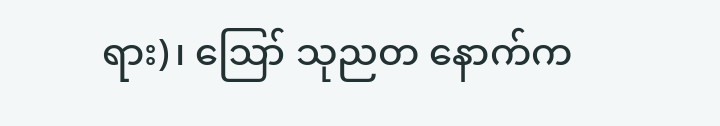ရား)၊ ဪ သုညတ နောက်က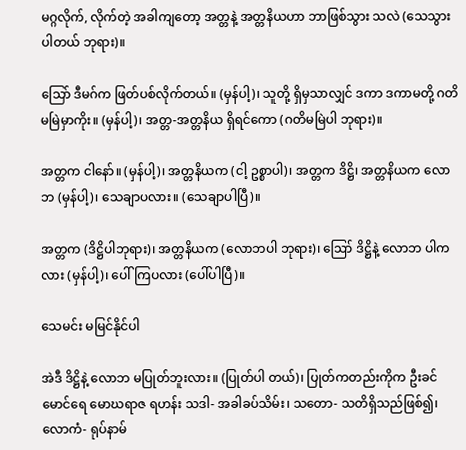မဂ္ဂလိုက်, လိုက်တဲ့ အခါကျတော့ အတ္တနဲ့ အတ္တနိယဟာ ဘာဖြစ်သွား သလဲ (သေသွားပါတယ် ဘုရား)။

သြော် ဒီမဂ်က ဖြတ်ပစ်လိုက်တယ်။ (မှန်ပါ့)၊ သူတို့ ရှိမှသာလျှင် ဒကာ ဒကာမတို့ ဂတိ မမြဲမှာကိုး။ (မှန်ပါ့)၊ အတ္တ-အတ္တနိယ ရှိရင်ကော (ဂတိမမြဲပါ ဘုရား)။

အတ္တက ငါနော်။ (မှန်ပါ့)၊ အတ္တနိယက (ငါ့ ဥစ္စာပါ)၊ အတ္တက ဒိဋ္ဌိ၊ အတ္တနိယက လောဘ (မှန်ပါ့)၊ သေချာပလား။ (သေချာပါပြီ)။

အတ္တက (ဒိဋ္ဌိပါဘုရား)၊ အတ္တနိယက (လောဘပါ ဘုရား)၊ ဪ ဒိဋ္ဌိနဲ့ လောဘ ပါကလား (မှန်ပါ့)၊ ပေါ်ကြပလား (ပေါ်ပါပြီ)။

သေမင်း မမြင်နိုင်ပါ

အဲဒီ ဒိဋ္ဌိနဲ့ လောဘ မပြုတ်ဘူးလား။ (ပြုတ်ပါ တယ်)၊ ပြုတ်ကတည်းကိုက ဦးခင်မောင်ရေ မောဃရာဇ ရဟန်း သဒါ- အခါခပ်သိမ်း၊ သတော- သတိရှိသည်ဖြစ်၍၊ လောကံ- ရုပ်နာမ်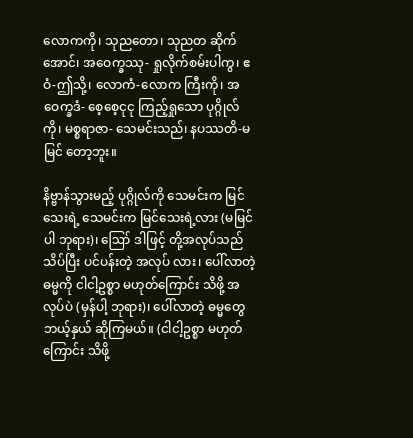လောကကို၊ သုညတော၊ သုညတ ဆိုက် အောင်၊ အဝေက္ခဿု- ရှုလိုက်စမ်းပါကွ၊ ဧဝံ-ဤသို့၊ လောကံ-လောက ကြီးကို၊ အဝေက္ခဒံ- စေ့စေ့ငုငု ကြည့်ရှုသော ပုဂ္ဂိုလ်ကို၊ မစ္စရာဇာ- သေမင်းသည်၊ နပဿတိ-မမြင် တော့ဘူး။

နိဗ္ဗာန်သွားမည့် ပုဂ္ဂိုလ်ကို သေမင်းက မြင်သေးရဲ့ သေမင်းက မြင်သေးရဲ့လား (မမြင်ပါ ဘုရား)၊ ဪ ဒါဖြင့် တို့အလုပ်သည် သိပ်ပြီး ပင်ပန်းတဲ့ အလုပ် လား၊ ပေါ်လာတဲ့ ဓမ္မကို ငါငါ့ဥစ္စာ မဟုတ်ကြောင်း သိဖို့ အလုပ်ပဲ (မှန်ပါ့ ဘုရား)၊ ပေါ်လာတဲ့ ဓမ္မတွေ ဘယ့်နှယ် ဆိုကြမယ်။ (ငါငါ့ဥစ္စာ မဟုတ်ကြောင်း သိဖို့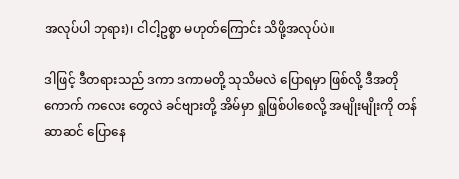အလုပ်ပါ ဘုရား)၊ ငါငါ့ဥစ္စာ မဟုတ်ကြောင်း သိဖို့အလုပ်ပဲ။

ဒါဖြင့် ဒီတရားသည် ဒကာ ဒကာမတို့ သုသိမလဲ ပြောရမှာ ဖြစ်လို့ ဒီအတိုကောက် ကလေး တွေလဲ ခင်ဗျားတို့ အိမ်မှာ ရှုဖြစ်ပါစေလို့ အမျိုးမျိုးကို တန်ဆာဆင် ပြောနေ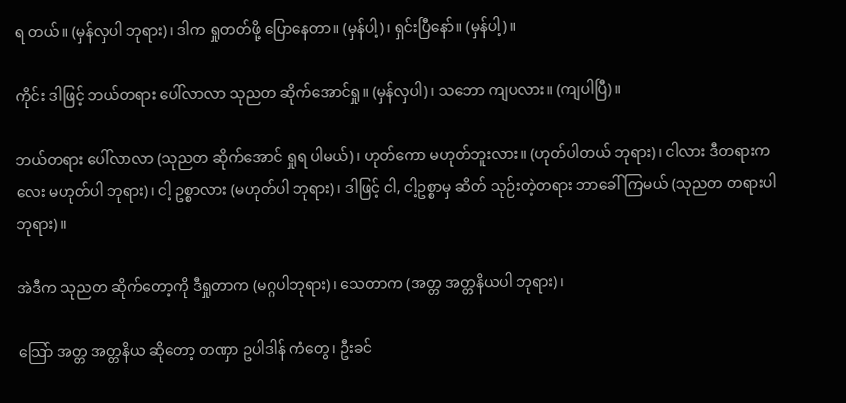ရ တယ်။ (မှန်လှပါ ဘုရား)၊ ဒါက ရှုတတ်ဖို့ ပြောနေတာ။ (မှန်ပါ့)၊ ရှင်းပြီနော်။ (မှန်ပါ့)။

ကိုင်း ဒါဖြင့် ဘယ်တရား ပေါ်လာလာ သုညတ ဆိုက်အောင်ရှု။ (မှန်လှပါ)၊ သဘော ကျပလား။ (ကျပါပြီ)။

ဘယ်တရား ပေါ်လာလာ (သုညတ ဆိုက်အောင် ရှုရ ပါမယ်)၊ ဟုတ်ကော မဟုတ်ဘူးလား။ (ဟုတ်ပါတယ် ဘုရား)၊ ငါလား ဒီတရားကလေး မဟုတ်ပါ ဘုရား)၊ ငါ့ ဥစ္စာလား (မဟုတ်ပါ ဘုရား)၊ ဒါဖြင့် ငါ, ငါ့ဥစ္စာမှ ဆိတ် သုဉ်းတဲ့တရား ဘာခေါ်ကြမယ် (သုညတ တရားပါ ဘုရား)။

အဲဒီက သုညတ ဆိုက်တော့ကို ဒီရှုတာက (မဂ္ဂပါဘုရား)၊ သေတာက (အတ္တ အတ္တနိယပါ ဘုရား)၊

သြော် အတ္တ အတ္တနိယ ဆိုတော့ တဏှာ ဥပါဒါန် ကံတွေ၊ ဦးခင်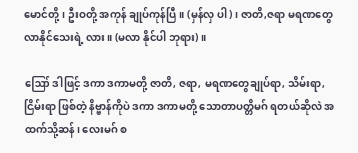မောင်တို့၊ ဦးဝတို့ အကုန် ချုပ်ကုန်ပြီ။ (မှန်လှ ပါ)၊ ဇာတိ,ဇရာ မရဏတွေ လာနိုင်သေးရဲ့ လား။ (မလာ နိုင်ပါ ဘုရား)။

ဪ ဒါဖြင့် ဒကာ ဒကာမတို့ ဇာတိ, ဇရာ, မရဏတွေချုပ်ရာ, သိမ်းရာ, ငြိမ်းရာ ဖြစ်တဲ့ နိဗ္ဗာန်ကိုပဲ ဒကာ ဒကာမတို့ သောတာပတ္တိမဂ် ရတယ်ဆိုလဲ အထက်သို့ဆန်၊ လေးမဂ် စ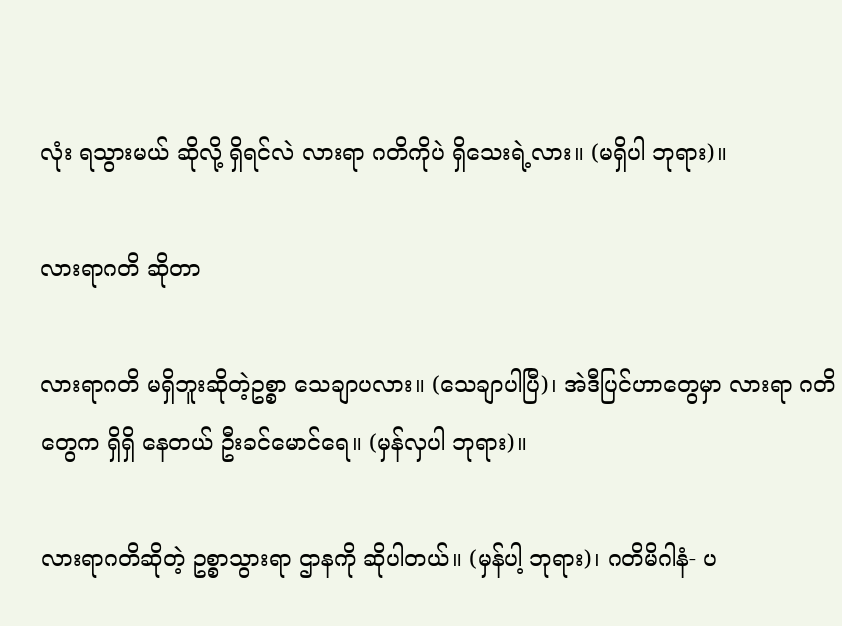လုံး ရသွားမယ် ဆိုလို့ ရှိရင်လဲ လားရာ ဂတိကိုပဲ ရှိသေးရဲ့လား။ (မရှိပါ ဘုရား)။

လားရာဂတိ ဆိုတာ

လားရာဂတိ မရှိဘူးဆိုတဲ့ဥစ္စာ သေချာပလား။ (သေချာပါပြီ)၊ အဲဒီပြင်ဟာတွေမှာ လားရာ ဂတိတွေက ရှိရှိ နေတယ် ဦးခင်မောင်ရေ။ (မှန်လှပါ ဘုရား)။

လားရာဂတိဆိုတဲ့ ဥစ္စာသွားရာ ဌာနကို ဆိုပါတယ်။ (မှန်ပါ့ ဘုရား)၊ ဂတိမိဂါနံ- ပ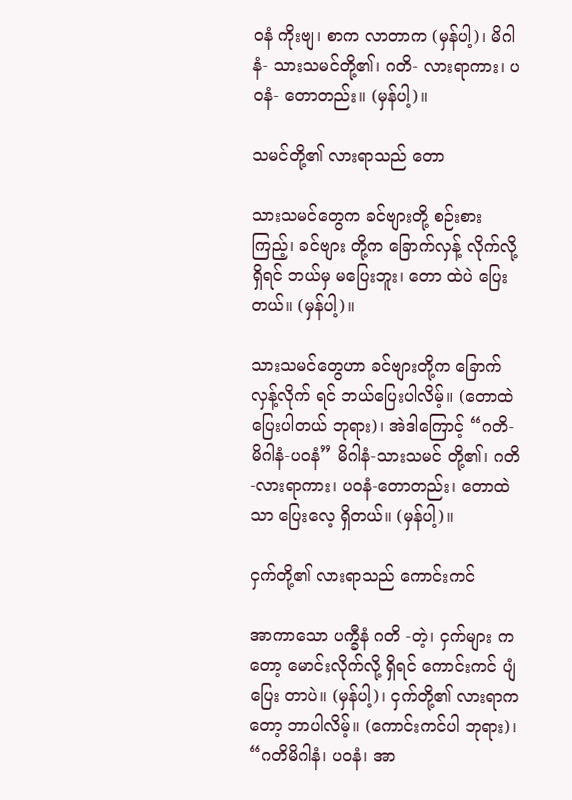ဝနံ ကိုးဗျ၊ စာက လာတာက (မှန်ပါ့)၊ မိဂါနံ- သားသမင်တို့၏၊ ဂတိ- လားရာကား၊ ပဝနံ- တောတည်း။ (မှန်ပါ့)။

သမင်တို့၏ လားရာသည် တော

သားသမင်တွေက ခင်ဗျားတို့ စဉ်းစားကြည့်၊ ခင်ဗျား တို့က ခြောက်လှန့် လိုက်လို့ရှိရင် ဘယ်မှ မပြေးဘူး၊ တော ထဲပဲ ပြေးတယ်။ (မှန်ပါ့)။

သားသမင်တွေဟာ ခင်ဗျားတို့က ခြောက်လှန့်လိုက် ရင် ဘယ်ပြေးပါလိမ့်။ (တောထဲ ပြေးပါတယ် ဘုရား)၊ အဲဒါကြောင့် “ဂတိ-မိဂါနံ-ပဝနံ” မိဂါနံ-သားသမင် တို့၏၊ ဂတိ-လားရာကား၊ ပဝနံ-တောတည်း၊ တောထဲသာ ပြေးလေ့ ရှိတယ်။ (မှန်ပါ့)။

ငှက်တို့၏ လားရာသည် ကောင်းကင်

အာကာသော ပက္ခီနံ ဂတိ -တဲ့၊ ငှက်များ ကတော့ မောင်းလိုက်လို့ ရှိရင် ကောင်းကင် ပျံပြေး တာပဲ။ (မှန်ပါ့)၊ ငှက်တို့၏ လားရာကတော့ ဘာပါလိမ့်။ (ကောင်းကင်ပါ ဘုရား)၊ “ဂတိမိဂါနံ၊ ပဝနံ၊ အာ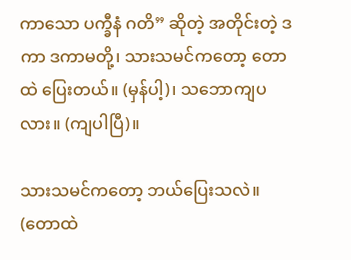ကာသော ပက္ခီနံ ဂတိ” ဆိုတဲ့ အတိုင်းတဲ့ ဒကာ ဒကာမတို့၊ သားသမင်ကတော့ တောထဲ ပြေးတယ်။ (မှန်ပါ့)၊ သဘောကျပလား။ (ကျပါပြီ)။

သားသမင်ကတော့ ဘယ်ပြေးသလဲ။ (တောထဲ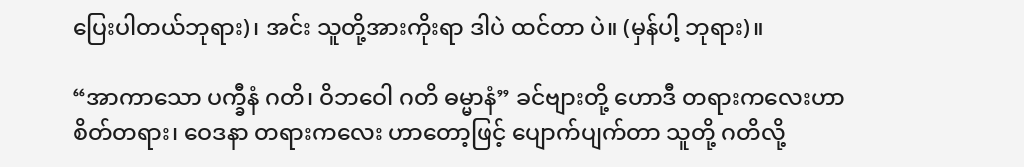ပြေးပါတယ်ဘုရား)၊ အင်း သူတို့အားကိုးရာ ဒါပဲ ထင်တာ ပဲ။ (မှန်ပါ့ ဘုရား)။

“အာကာသော ပက္ခီနံ ဂတိ၊ ဝိဘဝေါ ဂတိ ဓမ္မာနံ” ခင်ဗျားတို့ ဟောဒီ တရားကလေးဟာ စိတ်တရား၊ ဝေဒနာ တရားကလေး ဟာတော့ဖြင့် ပျောက်ပျက်တာ သူတို့ ဂတိလို့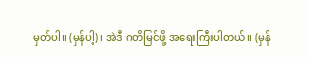မှတ်ပါ။ (မှန်ပါ့)၊ အဲဒီ ဂတိမြင်ဖို့ အရေးကြီးပါတယ်။ (မှန်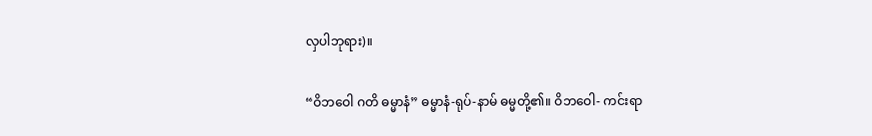လှပါဘုရား)။

“ဝိဘဝေါ ဂတိ ဓမ္မာနံ” ဓမ္မာနံ-ရုပ်-နာမ် ဓမ္မတို့၏။ ဝိဘဝေါ- ကင်းရာ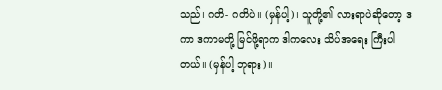သည်၊ ဂတိ- ဂတိပဲ။ (မှန်ပါ့)၊ သူတို့၏ လားရာပဲဆိုတော့ ဒကာ ဒကာမတို့ မြင်ဖို့ရာက ဒါကလေး သိပ်အရေး ကြီးပါတယ်။ (မှန်ပါ့ ဘုရား)။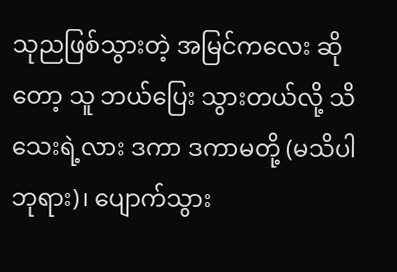သုညဖြစ်သွားတဲ့ အမြင်ကလေး ဆိုတော့ သူ ဘယ်ပြေး သွားတယ်လို့ သိသေးရဲ့လား ဒကာ ဒကာမတို့ (မသိပါဘုရား)၊ ပျောက်သွား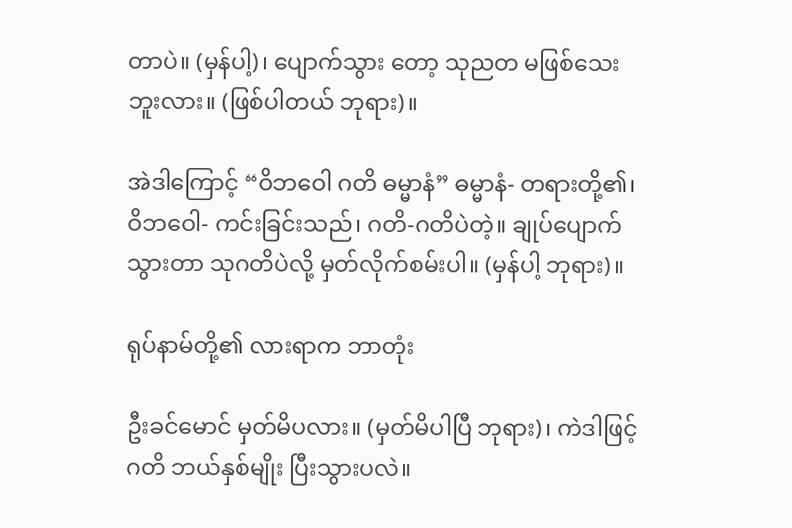တာပဲ။ (မှန်ပါ့)၊ ပျောက်သွား တော့ သုညတ မဖြစ်သေး ဘူးလား။ (ဖြစ်ပါတယ် ဘုရား)။

အဲဒါကြောင့် “ဝိဘဝေါ ဂတိ ဓမ္မာနံ” ဓမ္မာနံ- တရားတို့၏၊ ဝိဘဝေါ- ကင်းခြင်းသည်၊ ဂတိ-ဂတိပဲတဲ့။ ချုပ်ပျောက်သွားတာ သုဂတိပဲလို့ မှတ်လိုက်စမ်းပါ။ (မှန်ပါ့ ဘုရား)။

ရုပ်နာမ်တို့၏ လားရာက ဘာတုံး

ဦးခင်မောင် မှတ်မိပလား။ (မှတ်မိပါပြီ ဘုရား)၊ ကဲဒါဖြင့် ဂတိ ဘယ်နှစ်မျိုး ပြီးသွားပလဲ။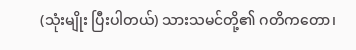(သုံးမျိုး ပြီးပါတယ်) သားသမင်တို့၏ ဂတိကတော၊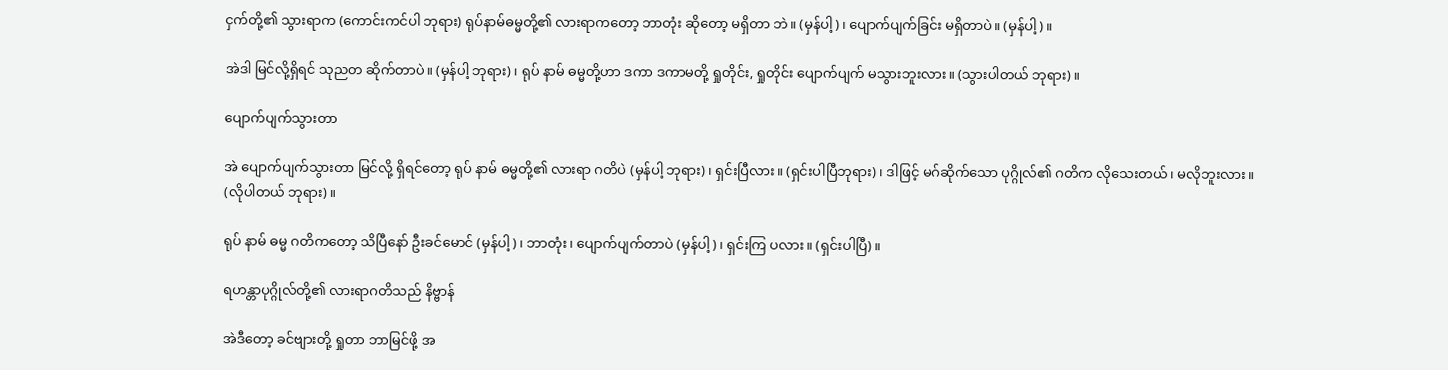ငှက်တို့၏ သွားရာက (ကောင်းကင်ပါ ဘုရား) ရုပ်နာမ်ဓမ္မတို့၏ လားရာကတော့ ဘာတုံး ဆိုတော့ မရှိတာ ဘဲ။ (မှန်ပါ့)၊ ပျောက်ပျက်ခြင်း မရှိတာပဲ။ (မှန်ပါ့)။

အဲဒါ မြင်လို့ရှိရင် သုညတ ဆိုက်တာပဲ။ (မှန်ပါ့ ဘုရား)၊ ရုပ် နာမ် ဓမ္မတို့ဟာ ဒကာ ဒကာမတို့ ရှုတိုင်း, ရှုတိုင်း ပျောက်ပျက် မသွားဘူးလား။ (သွားပါတယ် ဘုရား)။

ပျောက်ပျက်သွားတာ

အဲ ပျောက်ပျက်သွားတာ မြင်လို့ ရှိရင်တော့ ရုပ် နာမ် ဓမ္မတို့၏ လားရာ ဂတိပဲ (မှန်ပါ့ ဘုရား)၊ ရှင်းပြီလား။ (ရှင်းပါပြီဘုရား)၊ ဒါဖြင့် မဂ်ဆိုက်သော ပုဂ္ဂိုလ်၏ ဂတိက လိုသေးတယ်၊ မလိုဘူးလား။ (လိုပါတယ် ဘုရား)။

ရုပ် နာမ် ဓမ္မ ဂတိကတော့ သိပြီနော် ဦးခင်မောင် (မှန်ပါ့)၊ ဘာတုံး၊ ပျောက်ပျက်တာပဲ (မှန်ပါ့)၊ ရှင်းကြ ပလား။ (ရှင်းပါပြီ)။

ရဟန္တာပုဂ္ဂိုလ်တို့၏ လားရာဂတိသည် နိဗ္ဗာန်

အဲဒီတော့ ခင်ဗျားတို့ ရှုတာ ဘာမြင်ဖို့ အ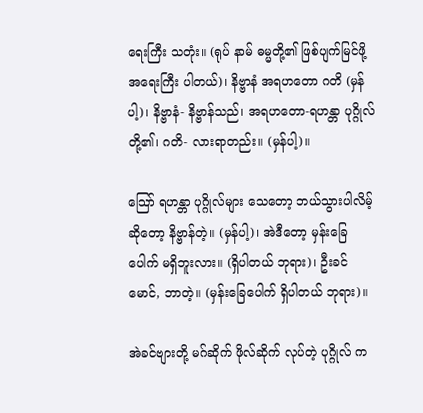ရေးကြီး သတုံး။ (ရုပ် နာမ် ဓမ္မတို့၏ ဖြစ်ပျက်မြင်ဖို့ အရေးကြီး ပါတယ်)၊ နိဗ္ဗာနံ အရဟတော ဂတိ (မှန်ပါ့)၊ နိဗ္ဗာနံ- နိဗ္ဗာန်သည်၊ အရဟတော-ရဟန္တာ ပုဂ္ဂိုလ်တို့၏၊ ဂတိ- လားရာတည်း။ (မှန်ပါ့)။

သြော် ရဟန္တာ ပုဂ္ဂိုလ်များ သေတော့ ဘယ်သွားပါလိမ့် ဆိုတော့ နိဗ္ဗာန်တဲ့။ (မှန်ပါ့)၊ အဲဒီတော့ မှန်းခြေ ပေါက် မရှိဘူးလား။ (ရှိပါတယ် ဘုရား)၊ ဦးခင်မောင်, ဘာတဲ့။ (မှန်းခြေပေါက် ရှိပါတယ် ဘုရား)။

အဲခင်ဗျားတို့ မဂ်ဆိုက် ဖိုလ်ဆိုက် လုပ်တဲ့ ပုဂ္ဂိုလ် က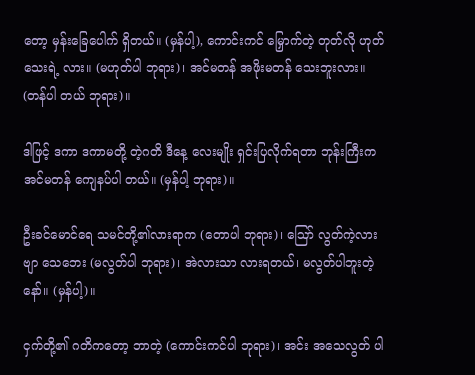တော့ မှန်းခြေပေါက် ရှိတယ်။ (မှန်ပါ့), ကောင်းကင် မြှောက်တဲ့ တုတ်လို ဟုတ်သေးရဲ့ လား။ (မဟုတ်ပါ ဘုရား)၊ အင်မတန် အဖိုးမတန် သေးဘူးလား။ (တန်ပါ တယ် ဘုရား)။

ဒါဖြင့် ဒကာ ဒကာမတို့ တဲ့ဂတိ ဒီနေ့ လေးမျိုး ရှင်းပြလိုက်ရတာ ဘုန်းကြီးက အင်မတန် ကျေနပ်ပါ တယ်။ (မှန်ပါ့ ဘုရား)။

ဦးခင်မောင်ရေ သမင်တို့၏လားရာက (တောပါ ဘုရား)၊ ဪ လွတ်ကဲ့လား ဗျာ သေဘေး (မလွတ်ပါ ဘုရား)၊ အဲလားသာ လားရတယ်၊ မလွတ်ပါဘူးတဲ့ နော်။ (မှန်ပါ့)။

ငှက်တို့၏ ဂတိကတော့ ဘာတဲ့ (ကောင်းကင်ပါ ဘုရား)၊ အင်း အသေလွတ် ပါ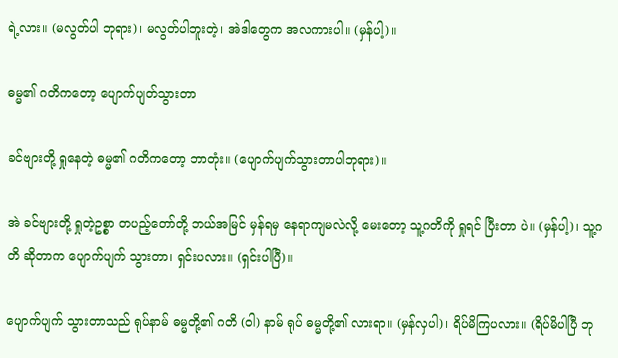ရဲ့လား။ (မလွတ်ပါ ဘုရား)၊ မလွတ်ပါဘူးတဲ့၊ အဲဒါတွေက အလကားပါ။ (မှန်ပါ့)။

ဓမ္မ၏ ဂတိကတော့ ပျောက်ပျတ်သွားတာ

ခင်ဗျားတို့ ရှုနေတဲ့ ဓမ္မ၏ ဂတိကတော့ ဘာတုံး။ (ပျောက်ပျက်သွားတာပါဘုရား)။

အဲ ခင်ဗျားတို့ ရှုတဲ့ဥစ္စာ တပည့်တော်တို့ ဘယ်အမြင် မှန်ရမှ နေရာကျမလဲလို့ မေးတော့ သူ့ဂတိကို ရှုရင် ပြီးတာ ပဲ။ (မှန်ပါ့)၊ သူ့ဂတိ ဆိုတာက ပျောက်ပျက် သွားတာ၊ ရှင်းပလား။ (ရှင်းပါပြီ)။

ပျောက်ပျက် သွားတာသည် ရုပ်နာမ် ဓမ္မတို့၏ ဂတိ (ဝါ) နာမ် ရုပ် ဓမ္မတို့၏ လားရာ။ (မှန်လှပါ)၊ ရိပ်မိကြပလား။ (ရိပ်မိပါပြီ ဘု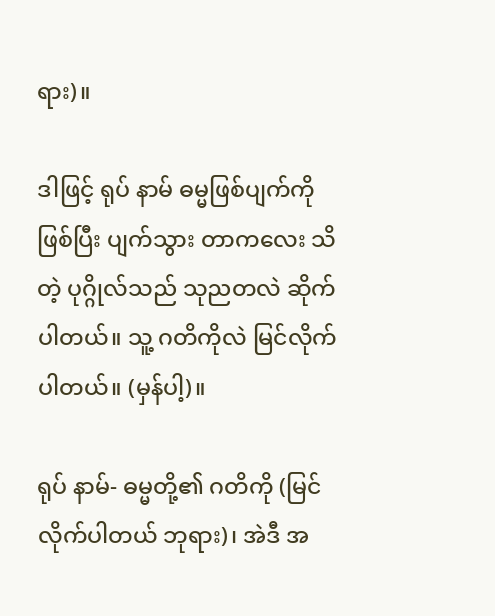ရား)။

ဒါဖြင့် ရုပ် နာမ် ဓမ္မဖြစ်ပျက်ကို ဖြစ်ပြီး ပျက်သွား တာကလေး သိတဲ့ ပုဂ္ဂိုလ်သည် သုညတလဲ ဆိုက်ပါတယ်။ သူ့ ဂတိကိုလဲ မြင်လိုက်ပါတယ်။ (မှန်ပါ့)။

ရုပ် နာမ်- ဓမ္မတို့၏ ဂတိကို (မြင်လိုက်ပါတယ် ဘုရား)၊ အဲဒီ အ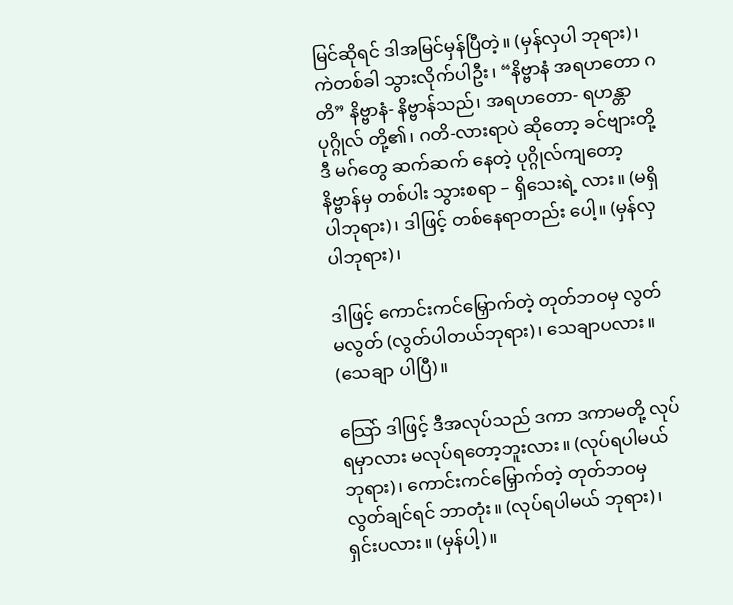မြင်ဆိုရင် ဒါအမြင်မှန်ပြီတဲ့။ (မှန်လှပါ ဘုရား)၊ ကဲတစ်ခါ သွားလိုက်ပါဦး၊ “နိဗ္ဗာနံ အရဟတော ဂတိ” နိဗ္ဗာနံ- နိဗ္ဗာန်သည်၊ အရဟတော- ရဟန္တာပုဂ္ဂိုလ် တို့၏၊ ဂတိ-လားရာပဲ ဆိုတော့ ခင်ဗျားတို့ ဒီ မဂ်တွေ ဆက်ဆက် နေတဲ့ ပုဂ္ဂိုလ်ကျတော့ နိဗ္ဗာန်မှ တစ်ပါး သွားစရာ – ရှိသေးရဲ့ လား။ (မရှိပါဘုရား)၊ ဒါဖြင့် တစ်နေရာတည်း ပေါ့။ (မှန်လှပါဘုရား)၊

ဒါဖြင့် ကောင်းကင်မြှောက်တဲ့ တုတ်ဘဝမှ လွတ် မလွတ် (လွတ်ပါတယ်ဘုရား)၊ သေချာပလား။ (သေချာ ပါပြီ)။

သြော် ဒါဖြင့် ဒီအလုပ်သည် ဒကာ ဒကာမတို့ လုပ်ရမှာလား မလုပ်ရတော့ဘူးလား။ (လုပ်ရပါမယ် ဘုရား)၊ ကောင်းကင်မြှောက်တဲ့ တုတ်ဘဝမှ လွတ်ချင်ရင် ဘာတုံး။ (လုပ်ရပါမယ် ဘုရား)၊ ရှင်းပလား။ (မှန်ပါ့)။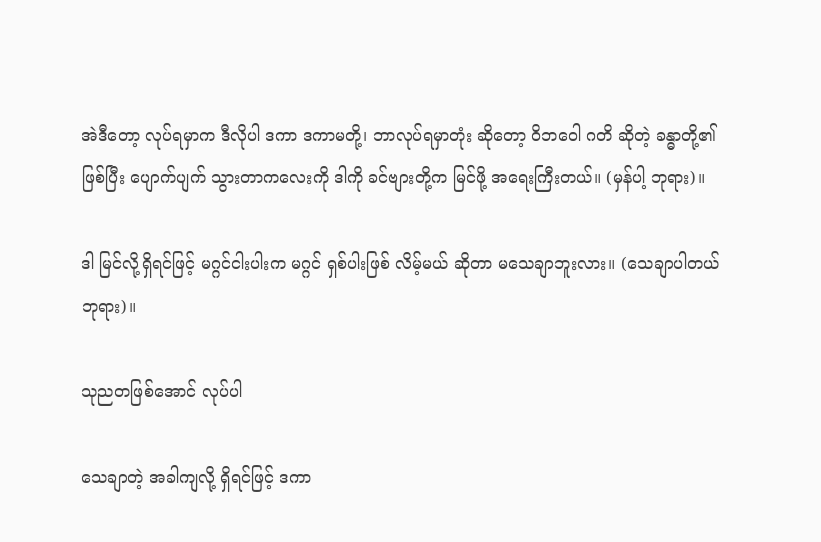အဲဒီတော့ လုပ်ရမှာက ဒီလိုပါ ဒကာ ဒကာမတို့၊ ဘာလုပ်ရမှာတုံး ဆိုတော့ ဝိဘဝေါ ဂတိ ဆိုတဲ့ ခန္ဓာတို့၏ ဖြစ်ပြီး ပျောက်ပျက် သွားတာကလေးကို ဒါကို ခင်ဗျားတို့က မြင်ဖို့ အရေးကြီးတယ်။ (မှန်ပါ့ ဘုရား)။

ဒါ မြင်လို့ရှိရင်ဖြင့် မဂ္ဂင်ငါးပါးက မဂ္ဂင် ရှစ်ပါးဖြစ် လိမ့်မယ် ဆိုတာ မသေချာဘူးလား။ (သေချာပါတယ် ဘုရား)။

သုညတဖြစ်အောင် လုပ်ပါ

သေချာတဲ့ အခါကျလို့ ရှိရင်ဖြင့် ဒကာ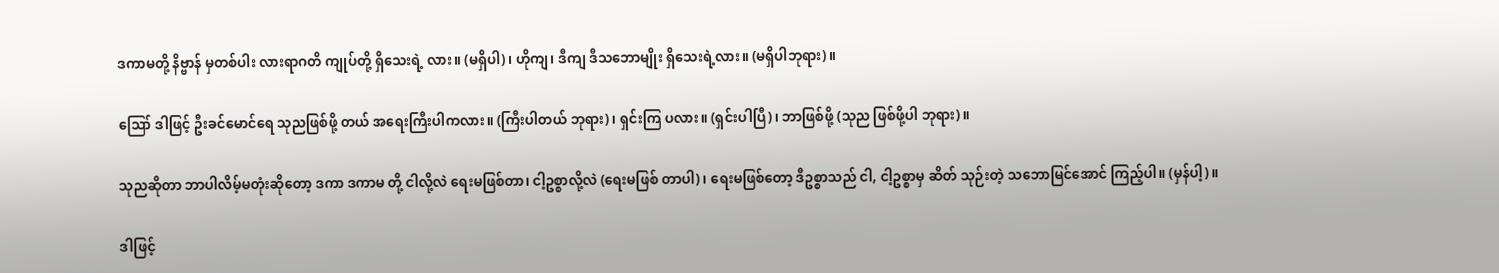ဒကာမတို့ နိဗ္ဗာန် မှတစ်ပါး လားရာဂတိ ကျုပ်တို့ ရှိသေးရဲ့ လား။ (မရှိပါ)၊ ဟိုကျ၊ ဒီကျ ဒီသဘောမျိုး ရှိသေးရဲ့လား။ (မရှိပါဘုရား)။

ဪ ဒါဖြင့် ဦးခင်မောင်ရေ သုညဖြစ်ဖို့ တယ် အရေးကြီးပါကလား။ (ကြီးပါတယ် ဘုရား)၊ ရှင်းကြ ပလား။ (ရှင်းပါပြီ)၊ ဘာဖြစ်ဖို့ (သုည ဖြစ်ဖို့ပါ ဘုရား)။

သုညဆိုတာ ဘာပါလိမ့်မတုံးဆိုတော့ ဒကာ ဒကာမ တို့ ငါလို့လဲ ရေးမဖြစ်တာ၊ ငါ့ဥစ္စာလို့လဲ (ရေးမဖြစ် တာပါ)၊ ရေးမဖြစ်တော့ ဒီဥစ္စာသည် ငါ, ငါ့ဥစ္စာမှ ဆိတ် သုဉ်းတဲ့ သဘောမြင်အောင် ကြည့်ပါ။ (မှန်ပါ့)။

ဒါဖြင့်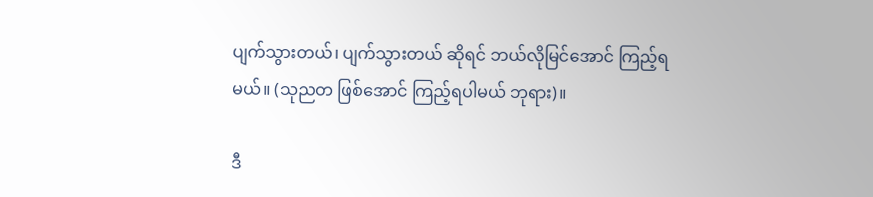ပျက်သွားတယ်၊ ပျက်သွားတယ် ဆိုရင် ဘယ်လိုမြင်အောင် ကြည့်ရမယ်။ (သုညတ ဖြစ်အောင် ကြည့်ရပါမယ် ဘုရား)။

ဒီ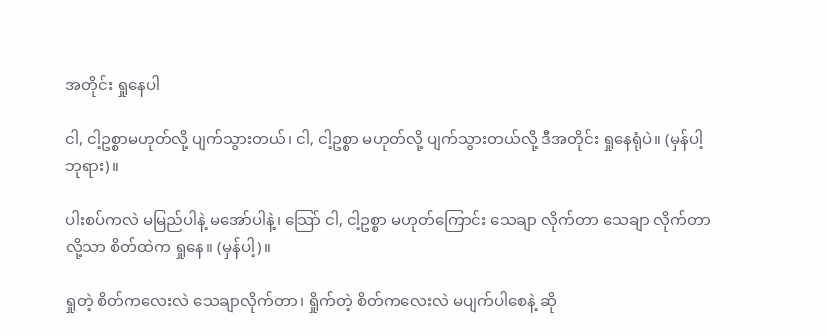အတိုင်း ရှုနေပါ

ငါ, ငါ့ဥစ္စာမဟုတ်လို့ ပျက်သွားတယ်၊ ငါ, ငါ့ဥစ္စာ မဟုတ်လို့ ပျက်သွားတယ်လို့ ဒီအတိုင်း ရှုနေရုံပဲ။ (မှန်ပါ့ ဘုရား)။

ပါးစပ်ကလဲ မမြည်ပါနဲ့ မအော်ပါနဲ့၊ သြော် ငါ, ငါ့ဥစ္စာ မဟုတ်ကြောင်း သေချာ လိုက်တာ သေချာ လိုက်တာလို့သာ စိတ်ထဲက ရှုနေ။ (မှန်ပါ့)။

ရှုတဲ့ စိတ်ကလေးလဲ သေချာလိုက်တာ၊ ရှိုက်တဲ့ စိတ်ကလေးလဲ မပျက်ပါစေနဲ့ ဆို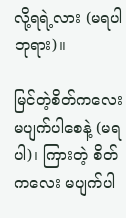လို့ရရဲ့လား (မရပါ ဘုရား)။

မြင်တဲ့စိတ်ကလေး မပျက်ပါစေနဲ့ (မရပါ)၊ ကြားတဲ့ စိတ်ကလေး မပျက်ပါ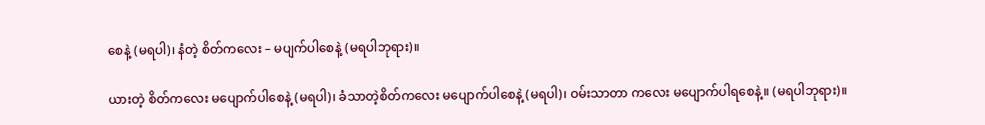စေနဲ့ (မရပါ)၊ နံတဲ့ စိတ်ကလေး – မပျက်ပါစေနဲ့ (မရပါဘုရား)။

ယားတဲ့ စိတ်ကလေး မပျောက်ပါစေနဲ့ (မရပါ)၊ ခံသာတဲ့စိတ်ကလေး မပျောက်ပါစေနဲ့ (မရပါ)၊ ဝမ်းသာတာ ကလေး မပျောက်ပါရစေနဲ့။ (မရပါဘုရား)။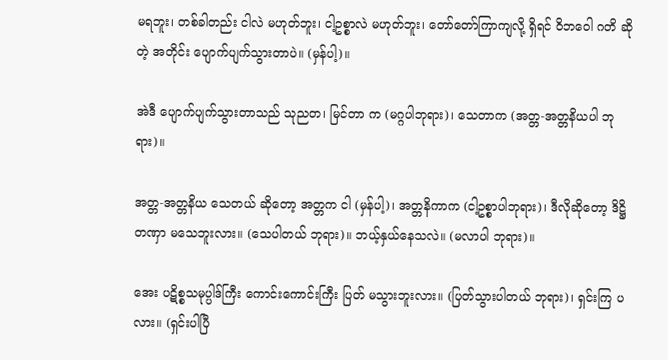မရဘူး၊ တစ်ခါတည်း ငါလဲ မဟုတ်ဘူး၊ ငါ့ဥစ္စာလဲ မဟုတ်ဘူး၊ တော်တော်ကြာကျလို့ ရှိရင် ဝိဘဝေါ ဂတိ ဆိုတဲ့ အတိုင်း ပျောက်ပျက်သွားတာပဲ။ (မှန်ပါ့)။

အဲဒီ ပျောက်ပျက်သွားတာသည် သုညတ၊ မြင်တာ က (မဂ္ဂပါဘုရား)၊ သေတာက (အတ္တ-အတ္တနိယပါ ဘုရား)။

အတ္တ-အတ္တနိယ သေတယ် ဆိုတော့ အတ္တက ငါ (မှန်ပါ့)၊ အတ္တနိကာက (ငါ့ဥစ္စာပါဘုရား)၊ ဒီလိုဆိုတော့ ဒိဋ္ဌိ တဏှာ မသေဘူးလား။ (သေပါတယ် ဘုရား)။ ဘယ့်နှယ်နေသလဲ။ (မလာပါ ဘုရား)။

အေး ပဋိစ္စသမုပ္ပါဒ်ကြီး ကောင်းကောင်းကြီး ပြတ် မသွားဘူးလား။ (ပြတ်သွားပါတယ် ဘုရား)၊ ရှင်းကြ ပလား။ (ရှင်းပါပြီ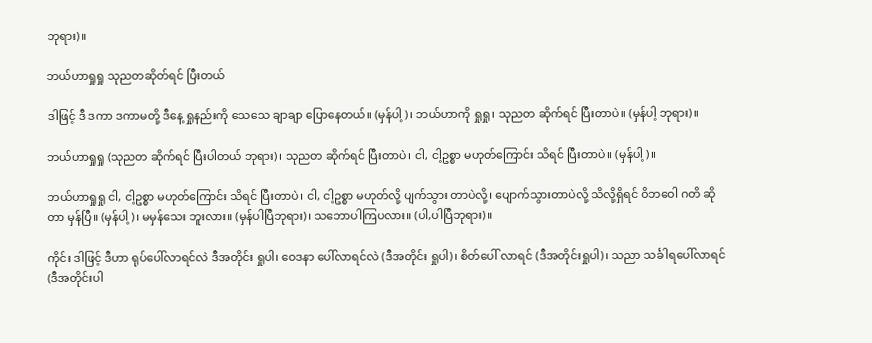ဘုရား)။

ဘယ်ဟာရှုရှု သုညတဆိုတ်ရင် ပြီးတယ်

ဒါဖြင့် ဒီ ဒကာ ဒကာမတို့ ဒီနေ့ ရှုနည်းကို သေသေ ချာချာ ပြောနေတယ်။ (မှန်ပါ့)၊ ဘယ်ဟာကို ရှုရှု၊ သုညတ ဆိုက်ရင် ပြီးတာပဲ။ (မှန်ပါ့ ဘုရား)။

ဘယ်ဟာရှုရှု (သုညတ ဆိုက်ရင် ပြီးပါတယ် ဘုရား)၊ သုညတ ဆိုက်ရင် ပြီးတာပဲ၊ ငါ, ငါ့ဥစ္စာ မဟုတ်ကြောင်း သိရင် ပြီးတာပဲ။ (မှန်ပါ့)။

ဘယ်ဟာရှုရှု ငါ, ငါ့ဥစ္စာ မဟုတ်ကြောင်း သိရင် ပြီးတာပဲ၊ ငါ, ငါ့ဥစ္စာ မဟုတ်လို့ ပျက်သွား တာပဲလို့၊ ပျောက်သွားတာပဲလို့ သိလို့ရှိရင် ဝိဘဝေါ ဂတိ ဆိုတာ မှန်ပြီ။ (မှန်ပါ့)၊ မမှန်သေး ဘူးလား။ (မှန်ပါပြီဘုရား)၊ သဘောပါကြပလား။ (ပါ,ပါပြီဘုရား)။

ကိုင်း ဒါဖြင့် ဒီဟာ ရုပ်ပေါ်လာရင်လဲ ဒီအတိုင်း ရှုပါ၊ ဝေဒနာ ပေါ်လာရင်လဲ (ဒီအတိုင်း ရှုပါ)၊ စိတ်ပေါ် လာရင် (ဒီအတိုင်းရှုပါ)၊ သညာ သင်္ခါရပေါ်လာရင် (ဒီအတိုင်းပါ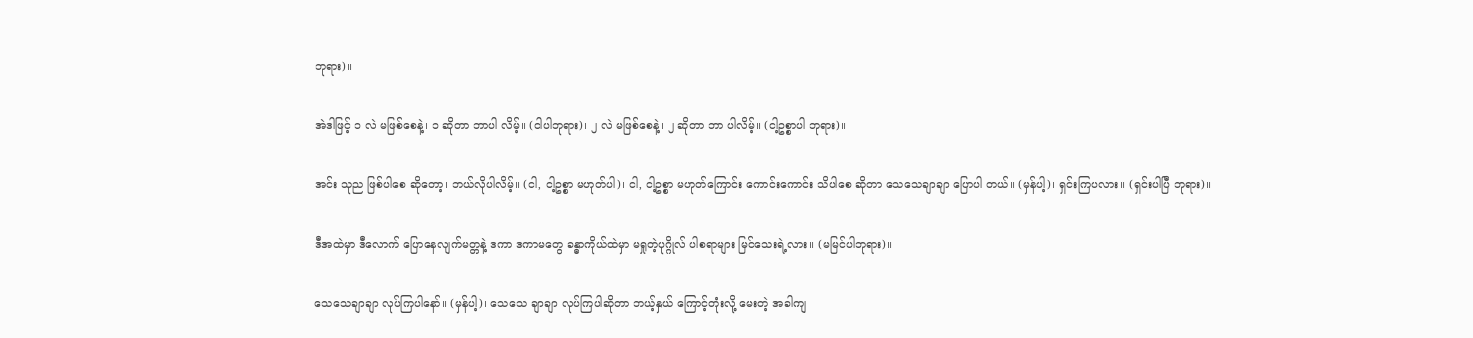ဘုရား)။

အဲဒါဖြင့် ၁ လဲ မဖြစ်စေနဲ့၊ ၁ ဆိုတာ ဘာပါ လိမ့်။ (ငါပါဘုရား)၊ ၂ လဲ မဖြစ်စေနဲ့၊ ၂ ဆိုတာ ဘာ ပါလိမ့်။ (ငါ့ဥစ္စာပါ ဘုရား)။

အင်း သုည ဖြစ်ပါစေ ဆိုတော့၊ ဘယ်လိုပါလိမ့်။ (ငါ, ငါ့ဥစ္စာ မဟုတ်ပါ)၊ ငါ, ငါ့ဥစ္စာ မဟုတ်ကြောင်း ကောင်းကောင်း သိပါစေ ဆိုတာ သေသေချာချာ ပြောပါ တယ်။ (မှန်ပါ့)၊ ရှင်းကြပလား။ (ရှင်းပါပြီ ဘုရား)။

ဒီအထဲမှာ ဒီလောက် ပြောနေလျက်မတ္တနဲ့ ဒကာ ဒကာမတွေ ခန္ဓာကိုယ်ထဲမှာ မရှုတဲ့ပုဂ္ဂိုလ် ပါစရာများ မြင်သေးရဲ့လား။ (မမြင်ပါဘုရား)။

သေသေချာချာ လုပ်ကြပါနော်။ (မှန်ပါ့)၊ သေသေ ချာချာ လုပ်ကြပါဆိုတာ ဘယ့်နှယ် ကြောင့်တုံးလို့ မေးတဲ့ အခါကျ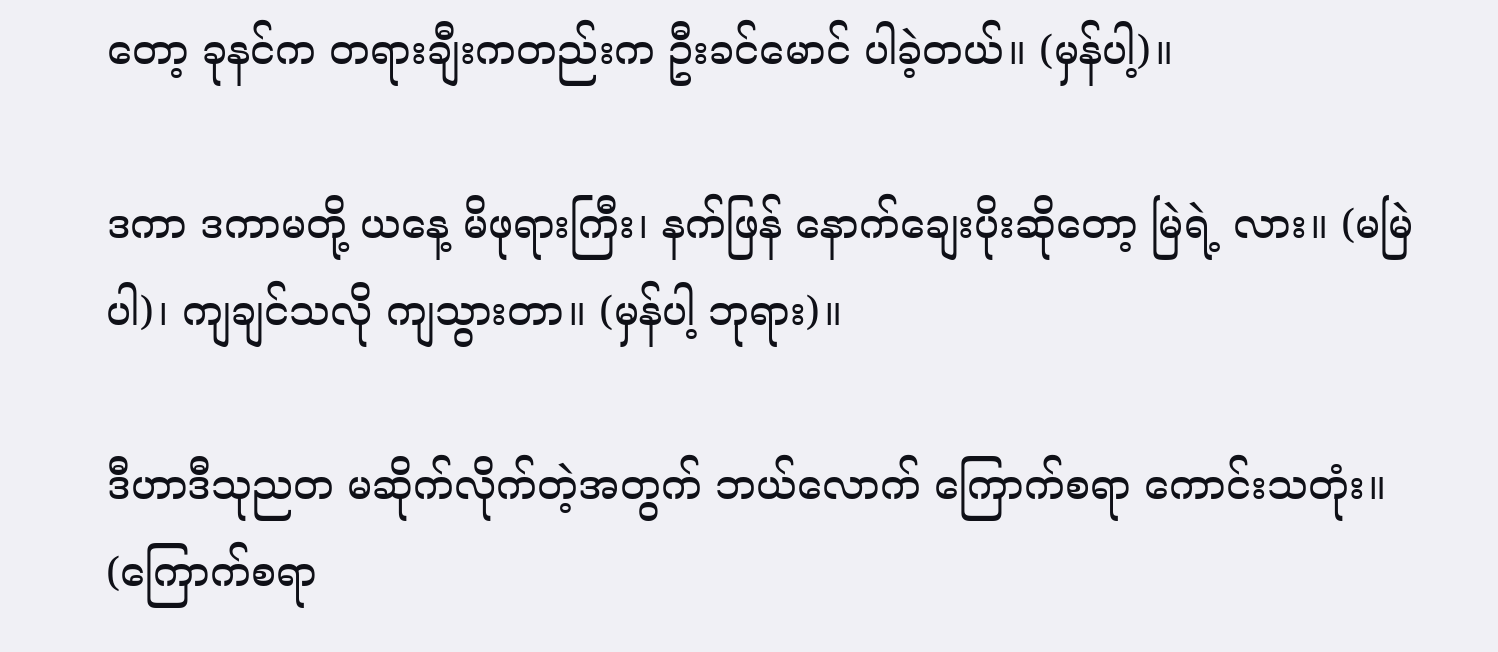တော့ ခုနင်က တရားချီးကတည်းက ဦးခင်မောင် ပါခဲ့တယ်။ (မှန်ပါ့)။

ဒကာ ဒကာမတို့ ယနေ့ မိဖုရားကြီး၊ နက်ဖြန် နောက်ချေးပိုးဆိုတော့ မြဲရဲ့ လား။ (မမြဲပါ)၊ ကျချင်သလို ကျသွားတာ။ (မှန်ပါ့ ဘုရား)။

ဒီဟာဒီသုညတ မဆိုက်လိုက်တဲ့အတွက် ဘယ်လောက် ကြောက်စရာ ကောင်းသတုံး။ (ကြောက်စရာ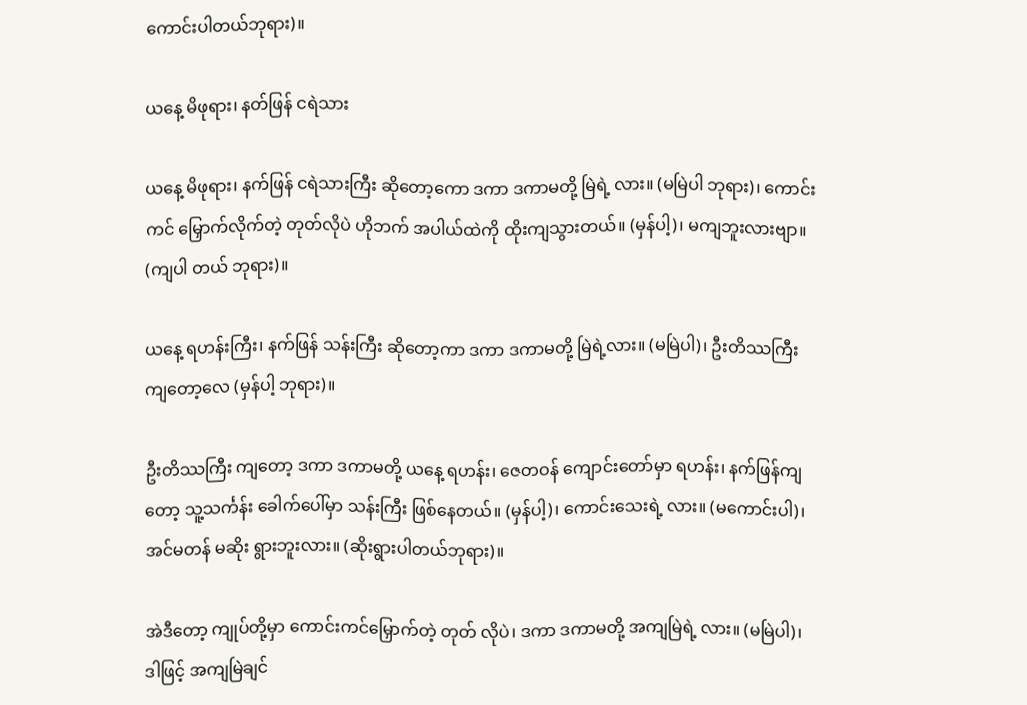ကောင်းပါတယ်ဘုရား)။

ယနေ့ မိဖုရား၊ နတ်ဖြန် ငရဲသား

ယနေ့ မိဖုရား၊ နက်ဖြန် ငရဲသားကြီး ဆိုတော့ကော ဒကာ ဒကာမတို့ မြဲရဲ့ လား။ (မမြဲပါ ဘုရား)၊ ကောင်းကင် မြှောက်လိုက်တဲ့ တုတ်လိုပဲ ဟိုဘက် အပါယ်ထဲကို ထိုးကျသွားတယ်။ (မှန်ပါ့)၊ မကျဘူးလားဗျာ။ (ကျပါ တယ် ဘုရား)။

ယနေ့ ရဟန်းကြီး၊ နက်ဖြန် သန်းကြီး ဆိုတော့ကာ ဒကာ ဒကာမတို့ မြဲရဲ့လား။ (မမြဲပါ)၊ ဦးတိဿကြီး ကျတော့လေ (မှန်ပါ့ ဘုရား)။

ဦးတိဿကြီး ကျတော့ ဒကာ ဒကာမတို့ ယနေ့ ရဟန်း၊ ဇေတဝန် ကျောင်းတော်မှာ ရဟန်း၊ နက်ဖြန်ကျတော့ သူ့သင်္ကန်း ခေါက်ပေါ်မှာ သန်းကြီး ဖြစ်နေတယ်။ (မှန်ပါ့)၊ ကောင်းသေးရဲ့ လား။ (မကောင်းပါ)၊ အင်မတန် မဆိုး ရွားဘူးလား။ (ဆိုးရွားပါတယ်ဘုရား)။

အဲဒီတော့ ကျုပ်တို့မှာ ကောင်းကင်မြှောက်တဲ့ တုတ် လိုပဲ၊ ဒကာ ဒကာမတို့ အကျမြဲရဲ့ လား။ (မမြဲပါ)၊ ဒါဖြင့် အကျမြဲချင်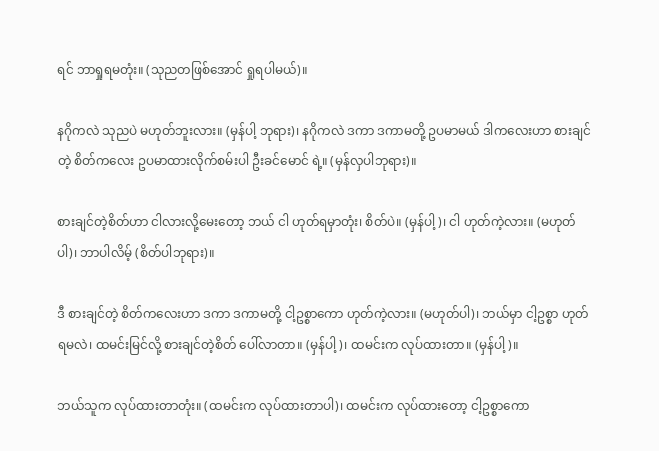ရင် ဘာရှုရမတုံး။ (သုညတဖြစ်အောင် ရှုရပါမယ်)။

နဂိုကလဲ သုညပဲ မဟုတ်ဘူးလား။ (မှန်ပါ့ ဘုရား)၊ နဂိုကလဲ ဒကာ ဒကာမတို့ ဥပမာမယ် ဒါကလေးဟာ စားချင်တဲ့ စိတ်ကလေး ဥပမာထားလိုက်စမ်းပါ ဦးခင်မောင် ရဲ့။ (မှန်လှပါဘုရား)။

စားချင်တဲ့စိတ်ဟာ ငါလားလို့မေးတော့ ဘယ် ငါ ဟုတ်ရမှာတုံး၊ စိတ်ပဲ။ (မှန်ပါ့)၊ ငါ ဟုတ်ကဲ့လား။ (မဟုတ်ပါ)၊ ဘာပါလိမ့် (စိတ်ပါဘုရား)။

ဒီ စားချင်တဲ့ စိတ်ကလေးဟာ ဒကာ ဒကာမတို့ ငါ့ဥစ္စာကော ဟုတ်ကဲ့လား။ (မဟုတ်ပါ)၊ ဘယ်မှာ ငါ့ဥစ္စာ ဟုတ်ရမလဲ၊ ထမင်းမြင်လို့ စားချင်တဲ့စိတ် ပေါ်လာတာ။ (မှန်ပါ့)၊ ထမင်းက လုပ်ထားတာ။ (မှန်ပါ့)။

ဘယ်သူက လုပ်ထားတာတုံး။ (ထမင်းက လုပ်ထားတာပါ)၊ ထမင်းက လုပ်ထားတော့ ငါ့ဥစ္စာကော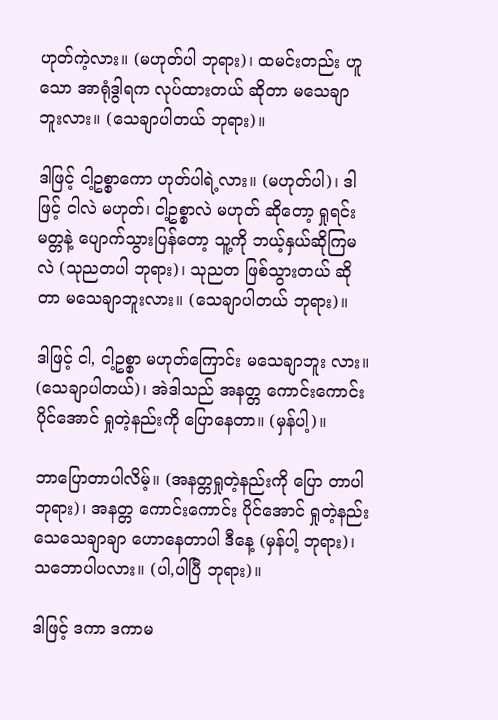ဟုတ်ကဲ့လား။ (မဟုတ်ပါ ဘုရား)၊ ထမင်းတည်း ဟူသော အာရုံဒွါရက လုပ်ထားတယ် ဆိုတာ မသေချာ ဘူးလား။ (သေချာပါတယ် ဘုရား)။

ဒါဖြင့် ငါ့ဥစ္စာကော ဟုတ်ပါရဲ့လား။ (မဟုတ်ပါ)၊ ဒါဖြင့် ငါလဲ မဟုတ်၊ ငါ့ဥစ္စာလဲ မဟုတ် ဆိုတော့ ရှုရင်း မတ္တနဲ့ ပျောက်သွားပြန်တော့ သူ့ကို ဘယ့်နှယ်ဆိုကြမလဲ (သုညတပါ ဘုရား)၊ သုညတ ဖြစ်သွားတယ် ဆိုတာ မသေချာဘူးလား။ (သေချာပါတယ် ဘုရား)။

ဒါဖြင့် ငါ, ငါ့ဥစ္စာ မဟုတ်ကြောင်း မသေချာဘူး လား။ (သေချာပါတယ်)၊ အဲဒါသည် အနတ္တ ကောင်းကောင်း ပိုင်အောင် ရှုတဲ့နည်းကို ပြောနေတာ။ (မှန်ပါ့)။

ဘာပြောတာပါလိမ့်။ (အနတ္တရှုတဲ့နည်းကို ပြော တာပါဘုရား)၊ အနတ္တ ကောင်းကောင်း ပိုင်အောင် ရှုတဲ့နည်း သေသေချာချာ ဟောနေတာပါ ဒီနေ့ (မှန်ပါ့ ဘုရား)၊ သဘောပါပလား။ (ပါ,ပါပြီ ဘုရား)။

ဒါဖြင့် ဒကာ ဒကာမ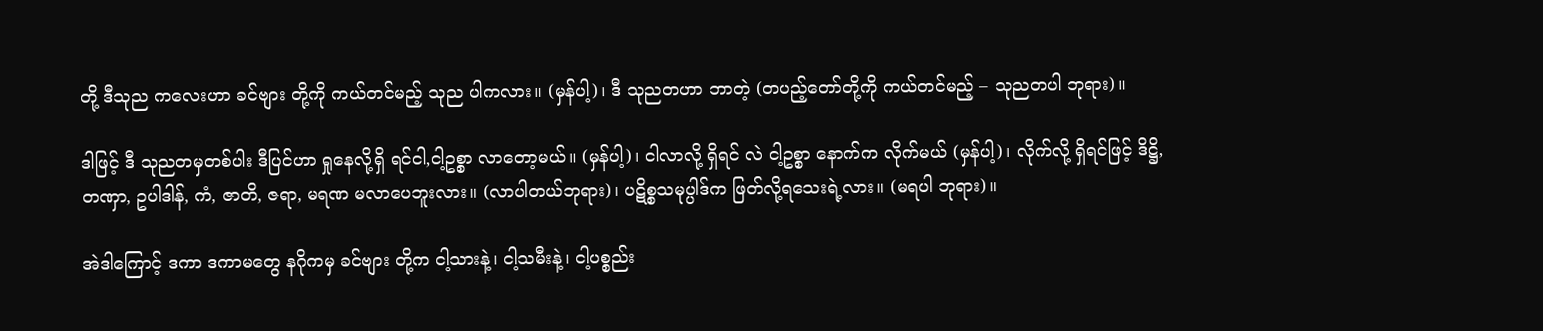တို့ ဒီသုည ကလေးဟာ ခင်ဗျား တို့ကို ကယ်တင်မည့် သုည ပါကလား။ (မှန်ပါ့)၊ ဒီ သုညတဟာ ဘာတဲ့ (တပည့်တော်တို့ကို ကယ်တင်မည့် – သုညတပါ ဘုရား)။

ဒါဖြင့် ဒီ သုညတမှတစ်ပါး ဒီပြင်ဟာ ရှုနေလို့ရှိ ရင်ငါ,ငါ့ဥစ္စာ လာတော့မယ်။ (မှန်ပါ့)၊ ငါလာလို့ ရှိရင် လဲ ငါ့ဥစ္စာ နောက်က လိုက်မယ် (မှန်ပါ့)၊ လိုက်လို့ ရှိရင်ဖြင့် ဒိဋ္ဌိ,တဏှာ, ဥပါဒါန်, ကံ, ဇာတိ, ဇရာ, မရဏ မလာပေဘူးလား။ (လာပါတယ်ဘုရား)၊ ပဋိစ္စသမုပ္ပါဒ်က ဖြတ်လို့ရသေးရဲ့လား။ (မရပါ ဘုရား)။

အဲဒါကြောင့် ဒကာ ဒကာမတွေ နဂိုကမှ ခင်ဗျား တို့က ငါ့သားနဲ့၊ ငါ့သမီးနဲ့၊ ငါ့ပစ္စည်း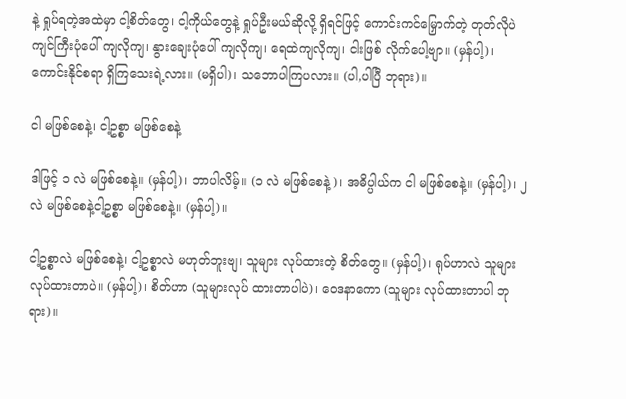နဲ့ ရှုပ်ရတဲ့အထဲမှာ ငါ့စိတ်တွေ၊ ငါ့ကိုယ်တွေနဲ့ ရှုပ်ဦးမယ်ဆိုလို့ ရှိရင်ဖြင့် ကောင်းကင်မြှောက်တဲ့ တုတ်လိုပဲ ကျင်ကြီးပုံပေါ် ကျလိုကျ၊ နွားချေးပုံပေါ် ကျလိုကျ၊ ရေထဲကျလိုကျ၊ ငါးဖြစ် လိုက်ပေါ့ဗျာ။ (မှန်ပါ့)၊ ကောင်းနိုင်စရာ ရှိကြသေးရဲ့လား။ (မရှိပါ)၊ သဘောပါကြပလား။ (ပါ,ပါပြီ ဘုရား)။

ငါ မဖြစ်စေနဲ့၊ ငါ့ဥစ္စာ မဖြစ်စေနဲ့

ဒါဖြင့် ၁ လဲ မဖြစ်စေနဲ့။ (မှန်ပါ့)၊ ဘာပါလိမ့်။ (၁ လဲ မဖြစ်စေနဲ့)၊ အဓိပ္ပါယ်က ငါ မဖြစ်စေနဲ့။ (မှန်ပါ့)၊ ၂ လဲ မဖြစ်စေနဲ့ငါ့ဥစ္စာ မဖြစ်စေနဲ့။ (မှန်ပါ့)။

ငါ့ဥစ္စာလဲ မဖြစ်စေနဲ့၊ ငါ့ဥစ္စာလဲ မဟုတ်ဘူးဗျ၊ သူများ လုပ်ထားတဲ့ စိတ်တွေ။ (မှန်ပါ့)၊ ရုပ်ဟာလဲ သူများ လုပ်ထားတာပဲ။ (မှန်ပါ့)၊ စိတ်ဟာ (သူများလုပ် ထားတာပါပဲ)၊ ဝေဒနာကော (သူများ လုပ်ထားတာပါ ဘုရား)။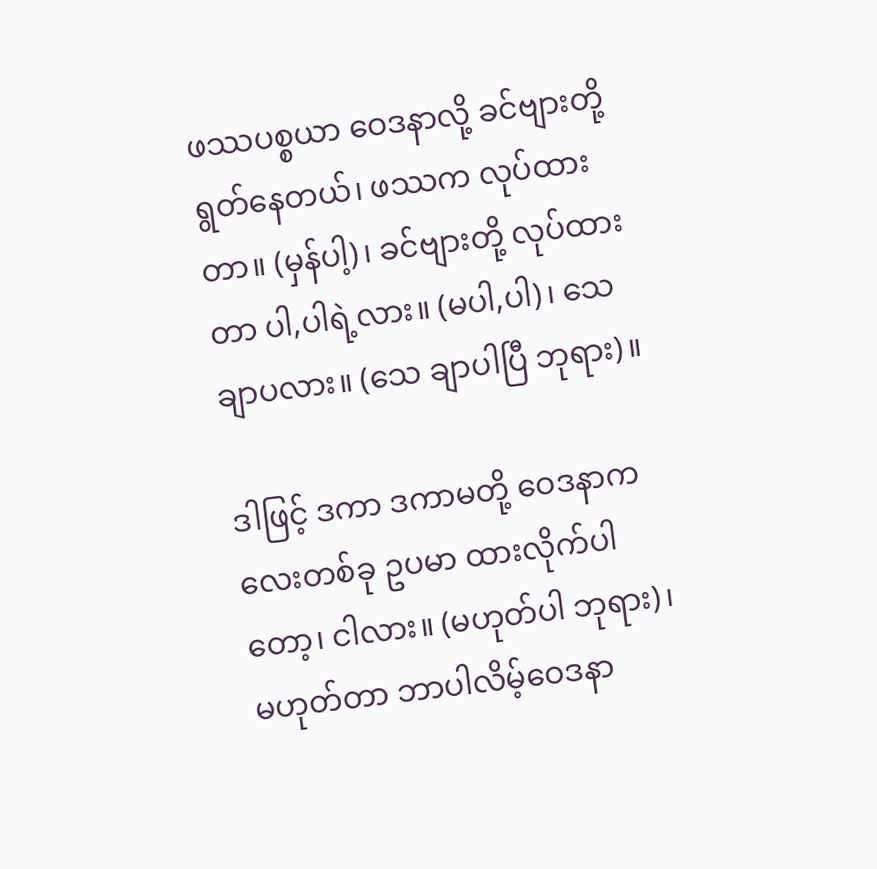ဖဿပစ္စယာ ဝေဒနာလို့ ခင်ဗျားတို့ ရွတ်နေတယ်၊ ဖဿက လုပ်ထားတာ။ (မှန်ပါ့)၊ ခင်ဗျားတို့ လုပ်ထား တာ ပါ,ပါရဲ့လား။ (မပါ,ပါ)၊ သေချာပလား။ (သေ ချာပါပြီ ဘုရား)။

ဒါဖြင့် ဒကာ ဒကာမတို့ ဝေဒနာကလေးတစ်ခု ဥပမာ ထားလိုက်ပါတော့၊ ငါလား။ (မဟုတ်ပါ ဘုရား)၊ မဟုတ်တာ ဘာပါလိမ့်ဝေဒနာ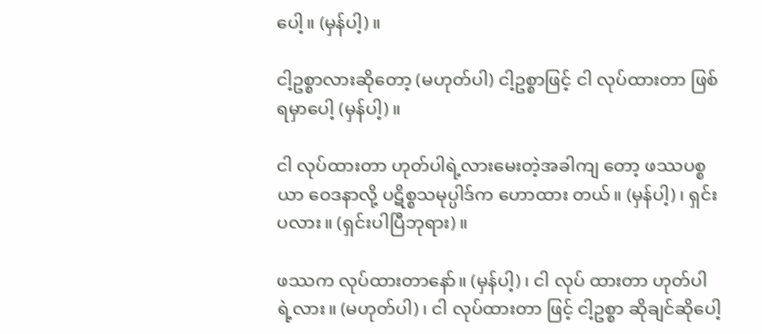ပေါ့။ (မှန်ပါ့)။

ငါ့ဥစ္စာလားဆိုတော့ (မဟုတ်ပါ) ငါ့ဥစ္စာဖြင့် ငါ လုပ်ထားတာ ဖြစ်ရမှာပေါ့ (မှန်ပါ့)။

ငါ လုပ်ထားတာ ဟုတ်ပါရဲ့လားမေးတဲ့အခါကျ တော့ ဖဿပစ္စယာ ဝေဒနာလို့ ပဋိစ္စသမုပ္ပါဒ်က ဟောထား တယ်။ (မှန်ပါ့)၊ ရှင်းပလား။ (ရှင်းပါပြီဘုရား)။

ဖဿက လုပ်ထားတာနော်။ (မှန်ပါ့)၊ ငါ လုပ် ထားတာ ဟုတ်ပါရဲ့လား။ (မဟုတ်ပါ)၊ ငါ လုပ်ထားတာ ဖြင့် ငါ့ဥစ္စာ ဆိုချင်ဆိုပေါ့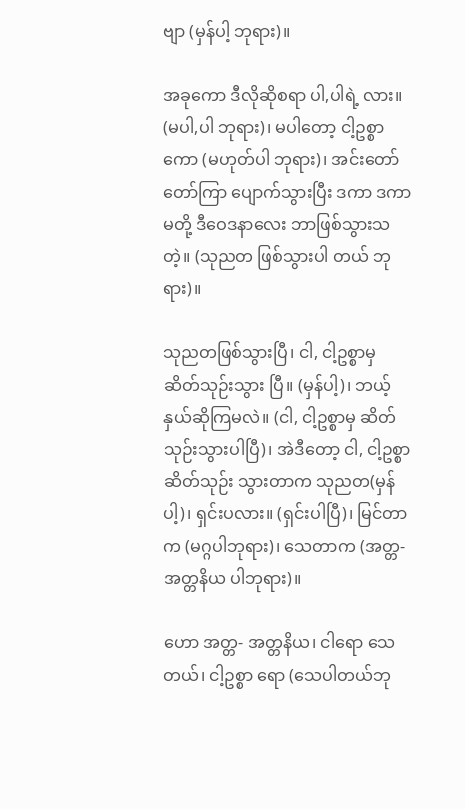ဗျာ (မှန်ပါ့ ဘုရား)။

အခုကော ဒီလိုဆိုစရာ ပါ,ပါရဲ့ လား။ (မပါ,ပါ ဘုရား)၊ မပါတော့ ငါ့ဥစ္စာကော (မဟုတ်ပါ ဘုရား)၊ အင်းတော်တော်ကြာ ပျောက်သွားပြီး ဒကာ ဒကာမတို့ ဒီဝေဒနာလေး ဘာဖြစ်သွားသတဲ့။ (သုညတ ဖြစ်သွားပါ တယ် ဘုရား)။

သုညတဖြစ်သွားပြီ၊ ငါ, ငါ့ဥစ္စာမှ ဆိတ်သုဉ်းသွား ပြီ။ (မှန်ပါ့)၊ ဘယ့်နှယ်ဆိုကြမလဲ။ (ငါ, ငါ့ဥစ္စာမှ ဆိတ်သုဉ်းသွားပါပြီ)၊ အဲဒီတော့ ငါ, ငါ့ဥစ္စာ ဆိတ်သုဉ်း သွားတာက သုညတ(မှန်ပါ့)၊ ရှင်းပလား။ (ရှင်းပါပြီ)၊ မြင်တာက (မဂ္ဂပါဘုရား)၊ သေတာက (အတ္တ- အတ္တနိယ ပါဘုရား)။

ဟော အတ္တ- အတ္တနိယ၊ ငါရော သေတယ်၊ ငါ့ဥစ္စာ ရော (သေပါတယ်ဘု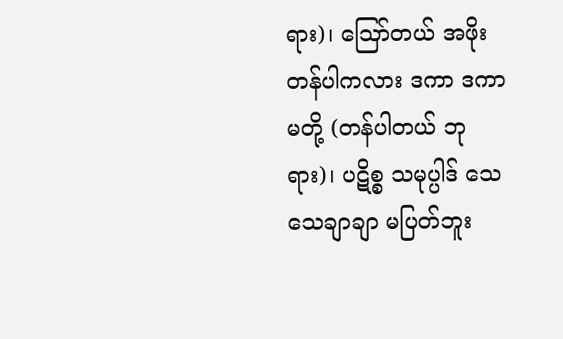ရား)၊ ဪတယ် အဖိုးတန်ပါကလား ဒကာ ဒကာမတို့ (တန်ပါတယ် ဘုရား)၊ ပဋိစ္စ သမုပ္ပါဒ် သေသေချာချာ မပြတ်ဘူး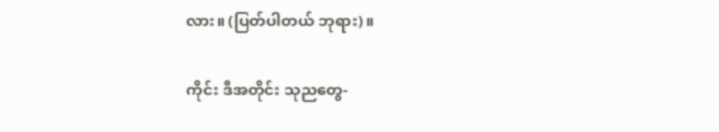လား။ (ပြတ်ပါတယ် ဘုရား)။

ကိုင်း ဒီအတိုင်း သုညတွေ-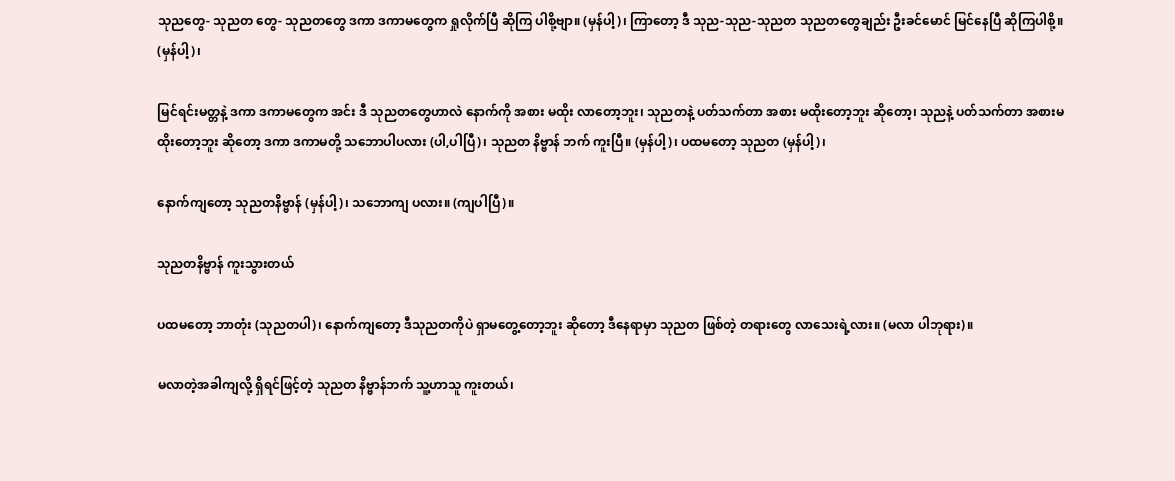သုညတွေ- သုညတ တွေ- သုညတတွေ ဒကာ ဒကာမတွေက ရှုလိုက်ပြီ ဆိုကြ ပါစို့ဗျာ။ (မှန်ပါ့)၊ ကြာတော့ ဒီ သုည-သုည-သုညတ သုညတတွေချည်း ဦးခင်မောင် မြင်နေပြီ ဆိုကြပါစို့။ (မှန်ပါ့)၊

မြင်ရင်းမတ္တနဲ့ ဒကာ ဒကာမတွေက အင်း ဒီ သုညတတွေဟာလဲ နောက်ကို အစား မထိုး လာတော့ဘူး၊ သုညတနဲ့ ပတ်သက်တာ အစား မထိုးတော့ဘူး ဆိုတော့၊ သုညနဲ့ ပတ်သက်တာ အစားမထိုးတော့ဘူး ဆိုတော့ ဒကာ ဒကာမတို့ သဘောပါပလား (ပါ,ပါပြီ)၊ သုညတ နိဗ္ဗာန် ဘက် ကူးပြီ။ (မှန်ပါ့)၊ ပထမတော့ သုညတ (မှန်ပါ့)၊

နောက်ကျတော့ သုညတနိဗ္ဗာန် (မှန်ပါ့)၊ သဘောကျ ပလား။ (ကျပါပြီ)။

သုညတနိဗ္ဗာန် ကူးသွားတယ်

ပထမတော့ ဘာတုံး (သုညတပါ)၊ နောက်ကျတော့ ဒီသုညတကိုပဲ ရှာမတွေ့တော့ဘူး ဆိုတော့ ဒီနေရာမှာ သုညတ ဖြစ်တဲ့ တရားတွေ လာသေးရဲ့လား။ (မလာ ပါဘုရား)။

မလာတဲ့အခါကျလို့ ရှိရင်ဖြင့်တဲ့ သုညတ နိဗ္ဗာန်ဘက် သူ့ဟာသူ ကူးတယ်၊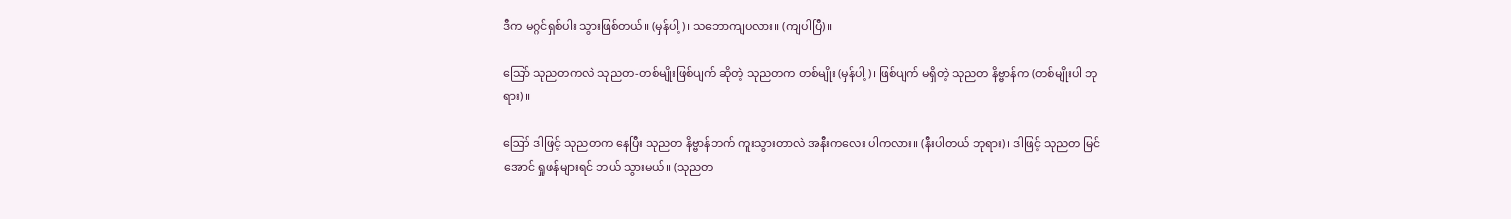ဒီက မဂ္ဂင်ရှစ်ပါး သွားဖြစ်တယ်။ (မှန်ပါ့)၊ သဘောကျပလား။ (ကျပါပြီ)။

သြော် သုညတကလဲ သုညတ-တစ်မျိုးဖြစ်ပျက် ဆိုတဲ့ သုညတက တစ်မျိုး (မှန်ပါ့)၊ ဖြစ်ပျက် မရှိတဲ့ သုညတ နိဗ္ဗာန်က (တစ်မျိုးပါ ဘုရား)။

ဪ ဒါဖြင့် သုညတက နေပြီး သုညတ နိဗ္ဗာန်ဘက် ကူးသွားတာလဲ အနီးကလေး ပါကလား။ (နီးပါတယ် ဘုရား)၊ ဒါဖြင့် သုညတ မြင်အောင် ရှုဖန်များရင် ဘယ် သွားမယ်။ (သုညတ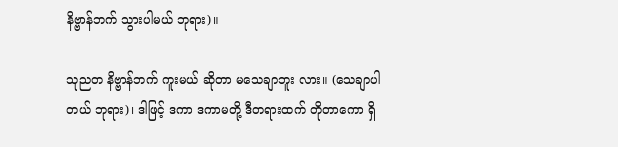နိဗ္ဗာန်ဘက် သွားပါမယ် ဘုရား)။

သုညတ နိဗ္ဗာန်ဘက် ကူးမယ် ဆိုတာ မသေချာဘူး လား။ (သေချာပါတယ် ဘုရား)၊ ဒါဖြင့် ဒကာ ဒကာမတို့ ဒီတရားထက် တိုတာကော ရှိ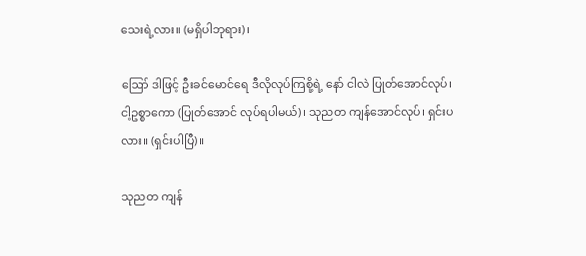သေးရဲ့လား။ (မရှိပါဘုရား)၊

ဪ ဒါဖြင့် ဦးခင်မောင်ရေ ဒီလိုလုပ်ကြစို့ရဲ့ နော် ငါလဲ ပြုတ်အောင်လုပ်၊ ငါ့ဥစ္စာကော (ပြုတ်အောင် လုပ်ရပါမယ်)၊ သုညတ ကျန်အောင်လုပ်၊ ရှင်းပလား။ (ရှင်းပါပြီ)။

သုညတ ကျန်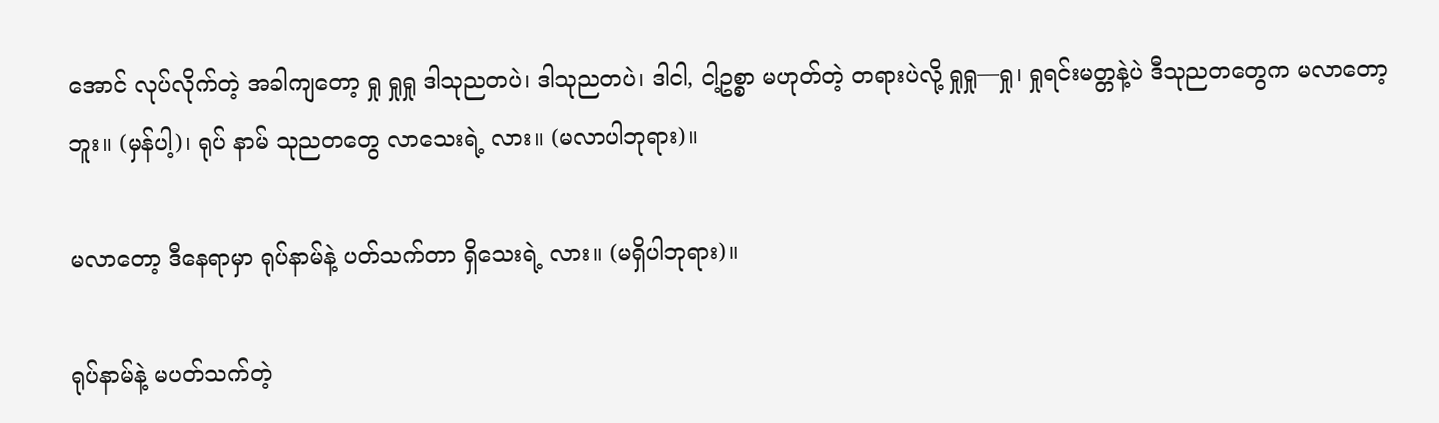အောင် လုပ်လိုက်တဲ့ အခါကျတော့ ရှု ရှုရှု ဒါသုညတပဲ၊ ဒါသုညတပဲ၊ ဒါငါ, ငါ့ဥစ္စာ မဟုတ်တဲ့ တရားပဲလို့ ရှုရှု—ရှု၊ ရှုရင်းမတ္တနဲ့ပဲ ဒီသုညတတွေက မလာတော့ဘူး။ (မှန်ပါ့)၊ ရုပ် နာမ် သုညတတွေ လာသေးရဲ့ လား။ (မလာပါဘုရား)။

မလာတော့ ဒီနေရာမှာ ရုပ်နာမ်နဲ့ ပတ်သက်တာ ရှိသေးရဲ့ လား။ (မရှိပါဘုရား)။

ရုပ်နာမ်နဲ့ မပတ်သက်တဲ့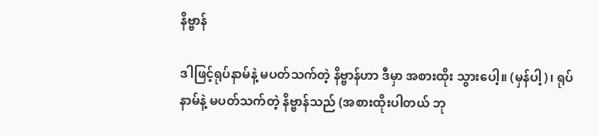နိဗ္ဗာန်

ဒါဖြင့်ရုပ်နာမ်နဲ့ မပတ်သက်တဲ့ နိဗ္ဗာန်ဟာ ဒီမှာ အစားထိုး သွားပေါ့။ (မှန်ပါ့)၊ ရုပ်နာမ်နဲ့ မပတ်သက်တဲ့ နိဗ္ဗာန်သည် (အစားထိုးပါတယ် ဘု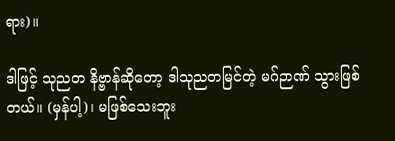ရား)။

ဒါဖြင့် သုညတ နိဗ္ဗာန်ဆိုတော့ ဒါသုညတမြင်တဲ့ မဂ်ဉာဏ် သွားဖြစ်တယ်။ (မှန်ပါ့)၊ မဖြစ်သေးဘူး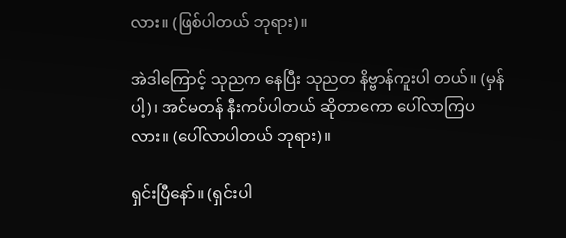လား။ (ဖြစ်ပါတယ် ဘုရား)။

အဲဒါကြောင့် သုညက နေပြီး သုညတ နိဗ္ဗာန်ကူးပါ တယ်။ (မှန်ပါ့)၊ အင်မတန် နီးကပ်ပါတယ် ဆိုတာကော ပေါ်လာကြပလား။ (ပေါ်လာပါတယ် ဘုရား)။

ရှင်းပြီနော်။ (ရှင်းပါ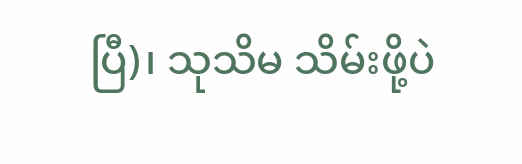ပြီ)၊ သုသိမ သိမ်းဖို့ပဲ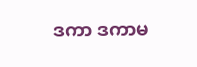ဒကာ ဒကာမ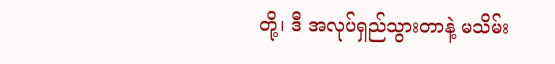တို့၊ ဒီ အလုပ်ရှည်သွားတာနဲ့ မသိမ်း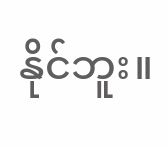နိုင်ဘူး။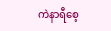ကဲနာရီစေ့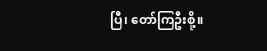ပြီ၊ တော်ကြဦးစို့။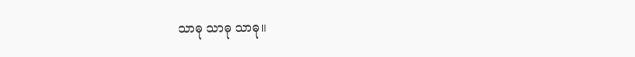သာဓု သာဓု သာဓု။